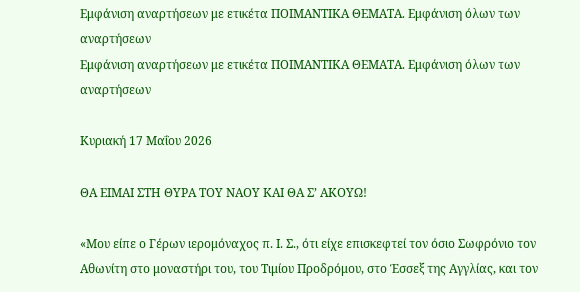Εμφάνιση αναρτήσεων με ετικέτα ΠΟΙΜΑΝΤΙΚΑ ΘΕΜΑΤΑ. Εμφάνιση όλων των αναρτήσεων
Εμφάνιση αναρτήσεων με ετικέτα ΠΟΙΜΑΝΤΙΚΑ ΘΕΜΑΤΑ. Εμφάνιση όλων των αναρτήσεων

Κυριακή 17 Μαΐου 2026

ΘΑ ΕΙΜΑΙ ΣΤΗ ΘΥΡΑ ΤΟΥ ΝΑΟΥ ΚΑΙ ΘΑ Σ’ ΑΚΟΥΩ!

«Μου είπε ο Γέρων ιερομόναχος π. Ι. Σ., ότι είχε επισκεφτεί τον όσιο Σωφρόνιο τον Αθωνίτη στο μοναστήρι του, του Τιμίου Προδρόμου, στο Έσσεξ της Αγγλίας, και τον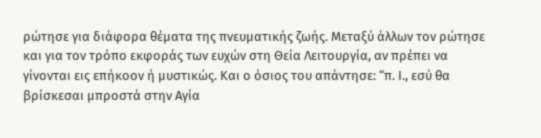ρώτησε για διάφορα θέματα της πνευματικής ζωής. Μεταξύ άλλων τον ρώτησε και για τον τρόπο εκφοράς των ευχών στη Θεία Λειτουργία, αν πρέπει να γίνονται εις επήκοον ή μυστικώς. Και ο όσιος του απάντησε: “π. Ι., εσύ θα βρίσκεσαι μπροστά στην Αγία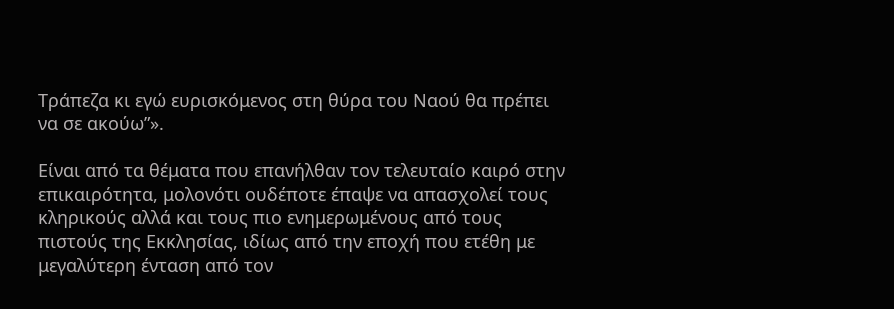Τράπεζα κι εγώ ευρισκόμενος στη θύρα του Ναού θα πρέπει να σε ακούω”».

Είναι από τα θέματα που επανήλθαν τον τελευταίο καιρό στην επικαιρότητα, μολονότι ουδέποτε έπαψε να απασχολεί τους κληρικούς αλλά και τους πιο ενημερωμένους από τους πιστούς της Εκκλησίας, ιδίως από την εποχή που ετέθη με μεγαλύτερη ένταση από τον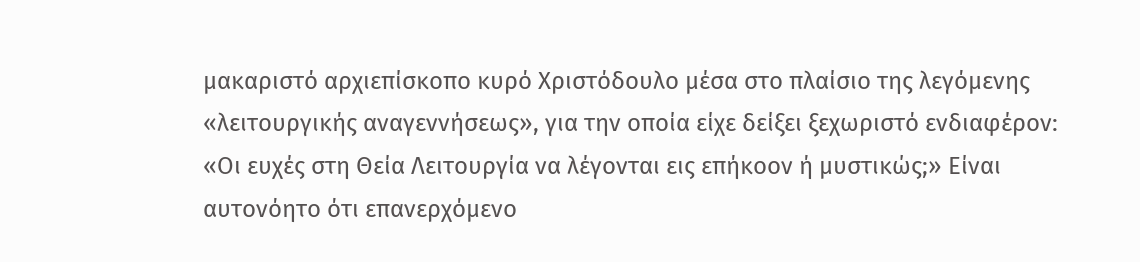μακαριστό αρχιεπίσκοπο κυρό Χριστόδουλο μέσα στο πλαίσιο της λεγόμενης «λειτουργικής αναγεννήσεως», για την οποία είχε δείξει ξεχωριστό ενδιαφέρον: «Οι ευχές στη Θεία Λειτουργία να λέγονται εις επήκοον ή μυστικώς;» Είναι αυτονόητο ότι επανερχόμενο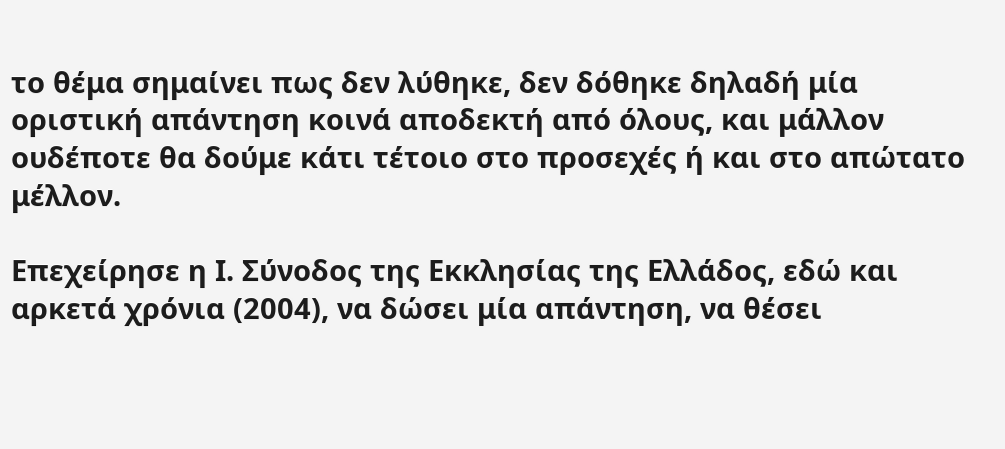το θέμα σημαίνει πως δεν λύθηκε, δεν δόθηκε δηλαδή μία οριστική απάντηση κοινά αποδεκτή από όλους, και μάλλον ουδέποτε θα δούμε κάτι τέτοιο στο προσεχές ή και στο απώτατο μέλλον.

Επεχείρησε η Ι. Σύνοδος της Εκκλησίας της Ελλάδος, εδώ και αρκετά χρόνια (2004), να δώσει μία απάντηση, να θέσει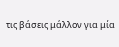τις βάσεις μάλλον για μία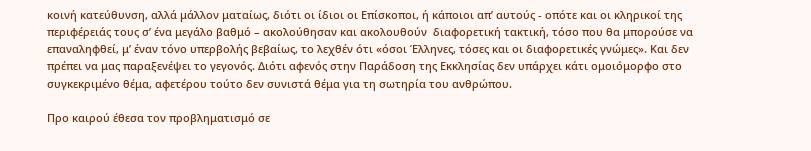κοινή κατεύθυνση, αλλά μάλλον ματαίως, διότι οι ίδιοι οι Επίσκοποι, ή κάποιοι απ’ αυτούς - οπότε και οι κληρικοί της περιφέρειάς τους σ’ ένα μεγάλο βαθμό – ακολούθησαν και ακολουθούν  διαφορετική τακτική, τόσο που θα μπορούσε να επαναληφθεί, μ’ έναν τόνο υπερβολής βεβαίως, το λεχθέν ότι «όσοι Έλληνες, τόσες και οι διαφορετικές γνώμες». Και δεν πρέπει να μας παραξενέψει το γεγονός. Διότι αφενός στην Παράδοση της Εκκλησίας δεν υπάρχει κάτι ομοιόμορφο στο συγκεκριμένο θέμα, αφετέρου τούτο δεν συνιστά θέμα για τη σωτηρία του ανθρώπου.

Προ καιρού έθεσα τον προβληματισμό σε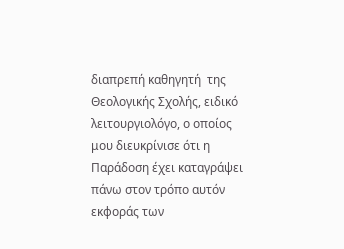διαπρεπή καθηγητή  της Θεολογικής Σχολής, ειδικό λειτουργιολόγο, ο οποίος μου διευκρίνισε ότι η Παράδοση έχει καταγράψει πάνω στον τρόπο αυτόν εκφοράς των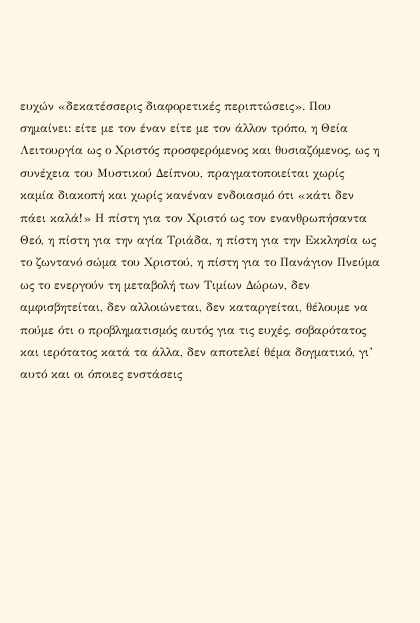ευχών «δεκατέσσερις διαφορετικές περιπτώσεις». Που σημαίνει: είτε με τον έναν είτε με τον άλλον τρόπο, η Θεία Λειτουργία ως ο Χριστός προσφερόμενος και θυσιαζόμενος, ως η συνέχεια του Μυστικού Δείπνου, πραγματοποιείται χωρίς καμία διακοπή και χωρίς κανέναν ενδοιασμό ότι «κάτι δεν πάει καλά!» Η πίστη για τον Χριστό ως τον ενανθρωπήσαντα Θεό, η πίστη για την αγία Τριάδα, η πίστη για την Εκκλησία ως το ζωντανό σώμα του Χριστού, η πίστη για το Πανάγιον Πνεύμα ως το ενεργούν τη μεταβολή των Τιμίων Δώρων, δεν αμφισβητείται, δεν αλλοιώνεται, δεν καταργείται, θέλουμε να πούμε ότι ο προβληματισμός αυτός για τις ευχές, σοβαρότατος και ιερότατος κατά τα άλλα, δεν αποτελεί θέμα δογματικό, γι’ αυτό και οι όποιες ενστάσεις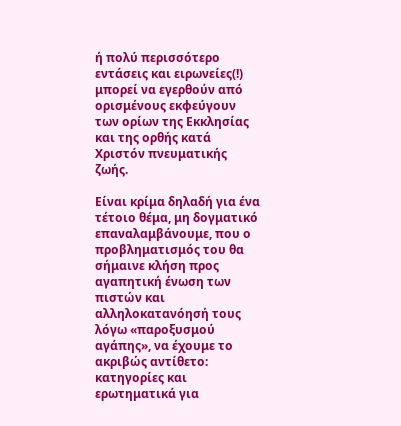ή πολύ περισσότερο εντάσεις και ειρωνείες(!) μπορεί να εγερθούν από ορισμένους εκφεύγουν των ορίων της Εκκλησίας και της ορθής κατά Χριστόν πνευματικής ζωής.

Είναι κρίμα δηλαδή για ένα τέτοιο θέμα, μη δογματικό επαναλαμβάνουμε, που ο προβληματισμός του θα σήμαινε κλήση προς αγαπητική ένωση των πιστών και αλληλοκατανόησή τους λόγω «παροξυσμού αγάπης», να έχουμε το ακριβώς αντίθετο: κατηγορίες και ερωτηματικά για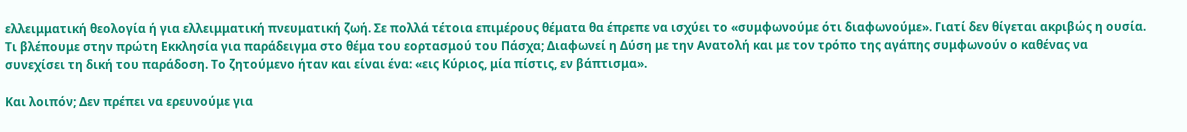ελλειμματική θεολογία ή για ελλειμματική πνευματική ζωή. Σε πολλά τέτοια επιμέρους θέματα θα έπρεπε να ισχύει το «συμφωνούμε ότι διαφωνούμε». Γιατί δεν θίγεται ακριβώς η ουσία. Τι βλέπουμε στην πρώτη Εκκλησία για παράδειγμα στο θέμα του εορτασμού του Πάσχα; Διαφωνεί η Δύση με την Ανατολή και με τον τρόπο της αγάπης συμφωνούν ο καθένας να συνεχίσει τη δική του παράδοση. Το ζητούμενο ήταν και είναι ένα: «εις Κύριος, μία πίστις, εν βάπτισμα».

Και λοιπόν; Δεν πρέπει να ερευνούμε για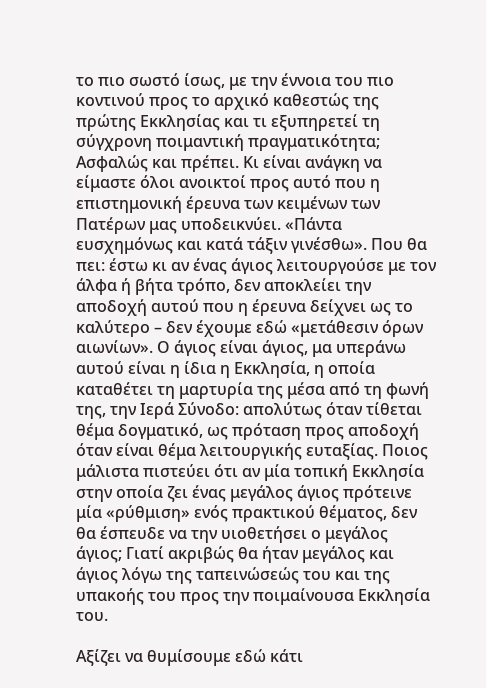το πιο σωστό ίσως, με την έννοια του πιο κοντινού προς το αρχικό καθεστώς της πρώτης Εκκλησίας και τι εξυπηρετεί τη σύγχρονη ποιμαντική πραγματικότητα; Ασφαλώς και πρέπει. Κι είναι ανάγκη να είμαστε όλοι ανοικτοί προς αυτό που η επιστημονική έρευνα των κειμένων των Πατέρων μας υποδεικνύει. «Πάντα ευσχημόνως και κατά τάξιν γινέσθω». Που θα πει: έστω κι αν ένας άγιος λειτουργούσε με τον άλφα ή βήτα τρόπο, δεν αποκλείει την αποδοχή αυτού που η έρευνα δείχνει ως το καλύτερο – δεν έχουμε εδώ «μετάθεσιν όρων αιωνίων». Ο άγιος είναι άγιος, μα υπεράνω αυτού είναι η ίδια η Εκκλησία, η οποία καταθέτει τη μαρτυρία της μέσα από τη φωνή της, την Ιερά Σύνοδο: απολύτως όταν τίθεται θέμα δογματικό, ως πρόταση προς αποδοχή όταν είναι θέμα λειτουργικής ευταξίας. Ποιος μάλιστα πιστεύει ότι αν μία τοπική Εκκλησία στην οποία ζει ένας μεγάλος άγιος πρότεινε μία «ρύθμιση» ενός πρακτικού θέματος, δεν θα έσπευδε να την υιοθετήσει ο μεγάλος άγιος; Γιατί ακριβώς θα ήταν μεγάλος και άγιος λόγω της ταπεινώσεώς του και της υπακοής του προς την ποιμαίνουσα Εκκλησία του.

Αξίζει να θυμίσουμε εδώ κάτι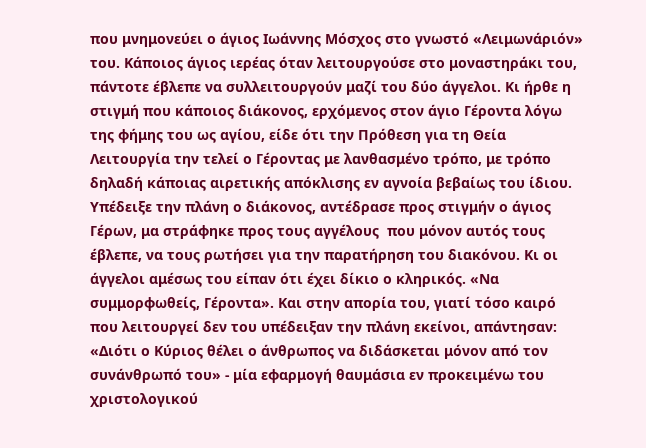που μνημονεύει ο άγιος Ιωάννης Μόσχος στο γνωστό «Λειμωνάριόν» του. Κάποιος άγιος ιερέας όταν λειτουργούσε στο μοναστηράκι του, πάντοτε έβλεπε να συλλειτουργούν μαζί του δύο άγγελοι. Κι ήρθε η στιγμή που κάποιος διάκονος, ερχόμενος στον άγιο Γέροντα λόγω της φήμης του ως αγίου, είδε ότι την Πρόθεση για τη Θεία Λειτουργία την τελεί ο Γέροντας με λανθασμένο τρόπο, με τρόπο δηλαδή κάποιας αιρετικής απόκλισης εν αγνοία βεβαίως του ίδιου. Υπέδειξε την πλάνη ο διάκονος, αντέδρασε προς στιγμήν ο άγιος Γέρων, μα στράφηκε προς τους αγγέλους  που μόνον αυτός τους έβλεπε, να τους ρωτήσει για την παρατήρηση του διακόνου. Κι οι άγγελοι αμέσως του είπαν ότι έχει δίκιο ο κληρικός. «Να συμμορφωθείς, Γέροντα». Και στην απορία του, γιατί τόσο καιρό που λειτουργεί δεν του υπέδειξαν την πλάνη εκείνοι, απάντησαν: «Διότι ο Κύριος θέλει ο άνθρωπος να διδάσκεται μόνον από τον συνάνθρωπό του» - μία εφαρμογή θαυμάσια εν προκειμένω του χριστολογικού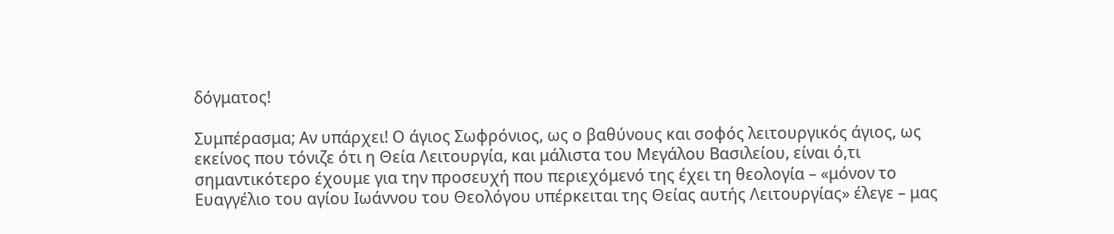δόγματος!

Συμπέρασμα; Αν υπάρχει! Ο άγιος Σωφρόνιος, ως ο βαθύνους και σοφός λειτουργικός άγιος, ως εκείνος που τόνιζε ότι η Θεία Λειτουργία, και μάλιστα του Μεγάλου Βασιλείου, είναι ό,τι σημαντικότερο έχουμε για την προσευχή που περιεχόμενό της έχει τη θεολογία – «μόνον το Ευαγγέλιο του αγίου Ιωάννου του Θεολόγου υπέρκειται της Θείας αυτής Λειτουργίας» έλεγε – μας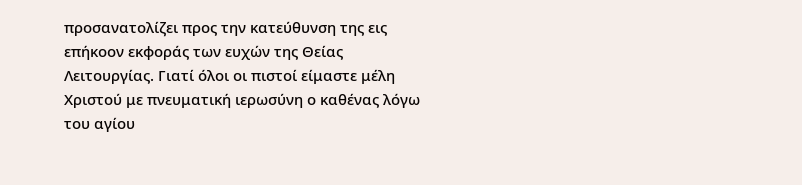προσανατολίζει προς την κατεύθυνση της εις επήκοον εκφοράς των ευχών της Θείας Λειτουργίας. Γιατί όλοι οι πιστοί είμαστε μέλη Χριστού με πνευματική ιερωσύνη ο καθένας λόγω του αγίου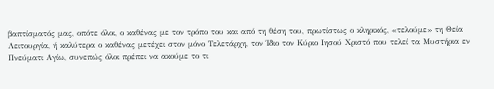βαπτίσματός μας, οπότε όλοι, ο καθένας με τον τρόπο του και από τη θέση του, πρωτίστως ο κληρικός, «τελούμε» τη Θεία Λειτουργία, ή καλύτερα ο καθένας μετέχει στον μόνο Τελετάρχη, τον Ίδιο τον Κύριο Ιησού Χριστό που τελεί τα Μυστήρια εν Πνεύματι Αγίω, συνεπώς όλοι πρέπει να ακούμε το τι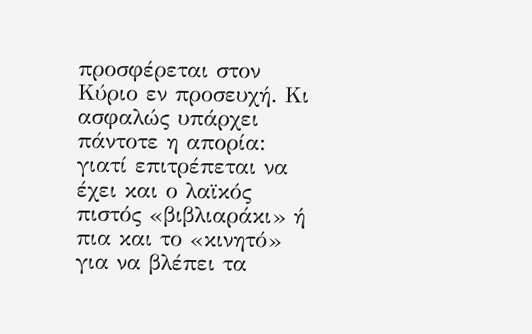προσφέρεται στον Κύριο εν προσευχή. Κι ασφαλώς υπάρχει πάντοτε η απορία: γιατί επιτρέπεται να έχει και ο λαϊκός πιστός «βιβλιαράκι» ή πια και το «κινητό» για να βλέπει τα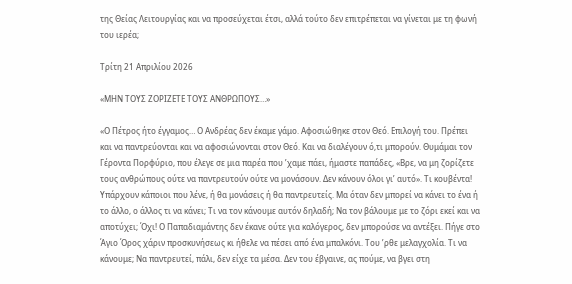της Θείας Λειτουργίας και να προσεύχεται έτσι, αλλά τούτο δεν επιτρέπεται να γίνεται με τη φωνή του ιερέα;

Τρίτη 21 Απριλίου 2026

«ΜΗΝ ΤΟΥΣ ΖΟΡΙΖΕΤΕ ΤΟΥΣ ΑΝΘΡΩΠΟΥΣ…»

«Ο Πέτρος ήτο έγγαμος… Ο Ανδρέας δεν έκαμε γάμο. Αφοσιώθηκε στον Θεό. Επιλογή του. Πρέπει και να παντρεύονται και να αφοσιώνονται στον Θεό. Και να διαλέγουν ό,τι μπορούν. Θυμάμαι τον Γέροντα Πορφύριο, που έλεγε σε μια παρέα που ’χαμε πάει, ήμαστε παπάδες, «Βρε, να μη ζορίζετε τους ανθρώπους ούτε να παντρευτούν ούτε να μονάσουν. Δεν κάνουν όλοι γι’ αυτό». Τι κουβέντα! Υπάρχουν κάποιοι που λένε, ή θα μονάσεις ή θα παντρευτείς. Μα όταν δεν μπορεί να κάνει το ένα ή το άλλο, ο άλλος τι να κάνει; Τι να τον κάνουμε αυτόν δηλαδή; Να τον βάλουμε με το ζόρι εκεί και να αποτύχει; Όχι! Ο Παπαδιαμάντης δεν έκανε ούτε για καλόγερος, δεν μπορούσε να αντέξει. Πήγε στο Άγιο Όρος χάριν προσκυνήσεως κι ήθελε να πέσει από ένα μπαλκόνι. Του ’ρθε μελαγχολία. Τι να κάνουμε; Να παντρευτεί, πάλι, δεν είχε τα μέσα. Δεν του έβγαινε, ας πούμε, να βγει στη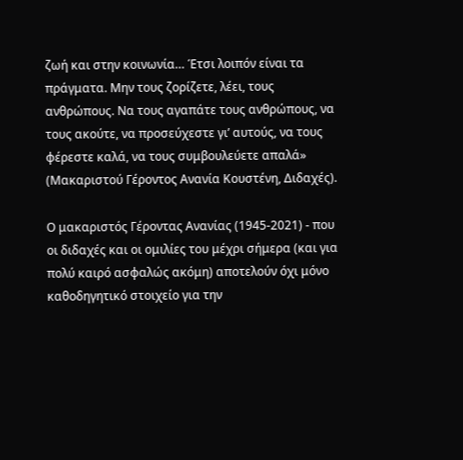ζωή και στην κοινωνία… Έτσι λοιπόν είναι τα πράγματα. Μην τους ζορίζετε, λέει, τους ανθρώπους. Να τους αγαπάτε τους ανθρώπους, να τους ακούτε, να προσεύχεστε γι’ αυτούς, να τους φέρεστε καλά, να τους συμβουλεύετε απαλά» (Μακαριστού Γέροντος Ανανία Κουστένη, Διδαχές).

Ο μακαριστός Γέροντας Ανανίας (1945-2021) - που οι διδαχές και οι ομιλίες του μέχρι σήμερα (και για πολύ καιρό ασφαλώς ακόμη) αποτελούν όχι μόνο καθοδηγητικό στοιχείο για την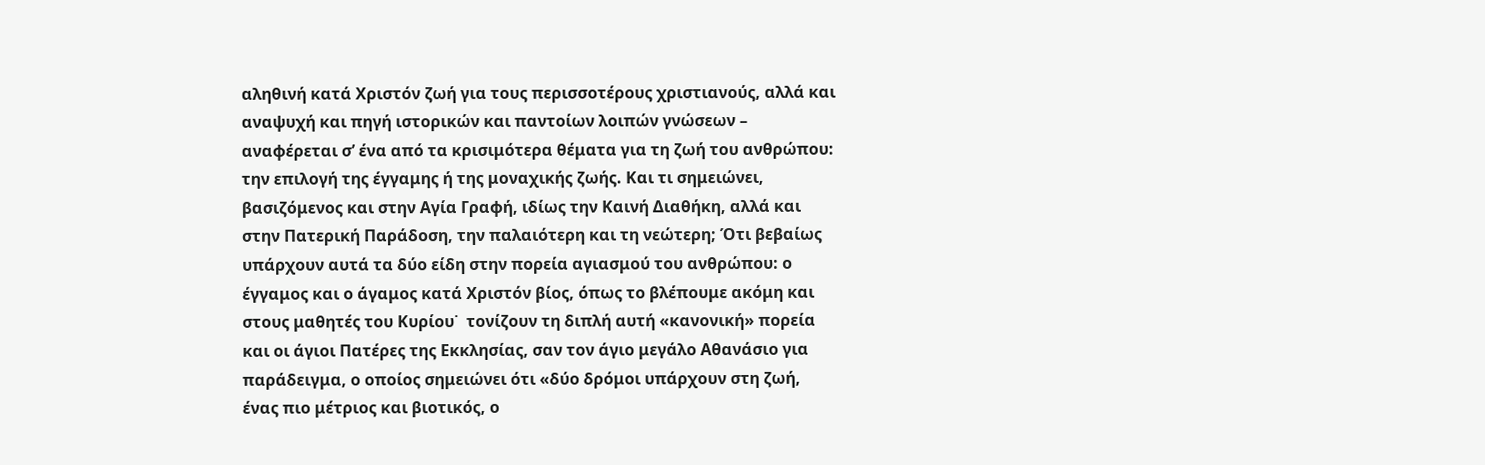αληθινή κατά Χριστόν ζωή για τους περισσοτέρους χριστιανούς, αλλά και αναψυχή και πηγή ιστορικών και παντοίων λοιπών γνώσεων – αναφέρεται σ’ ένα από τα κρισιμότερα θέματα για τη ζωή του ανθρώπου: την επιλογή της έγγαμης ή της μοναχικής ζωής. Και τι σημειώνει, βασιζόμενος και στην Αγία Γραφή, ιδίως την Καινή Διαθήκη, αλλά και στην Πατερική Παράδοση, την παλαιότερη και τη νεώτερη; Ότι βεβαίως υπάρχουν αυτά τα δύο είδη στην πορεία αγιασμού του ανθρώπου: ο έγγαμος και ο άγαμος κατά Χριστόν βίος, όπως το βλέπουμε ακόμη και στους μαθητές του Κυρίου˙  τονίζουν τη διπλή αυτή «κανονική» πορεία και οι άγιοι Πατέρες της Εκκλησίας, σαν τον άγιο μεγάλο Αθανάσιο για παράδειγμα, ο οποίος σημειώνει ότι «δύο δρόμοι υπάρχουν στη ζωή, ένας πιο μέτριος και βιοτικός, ο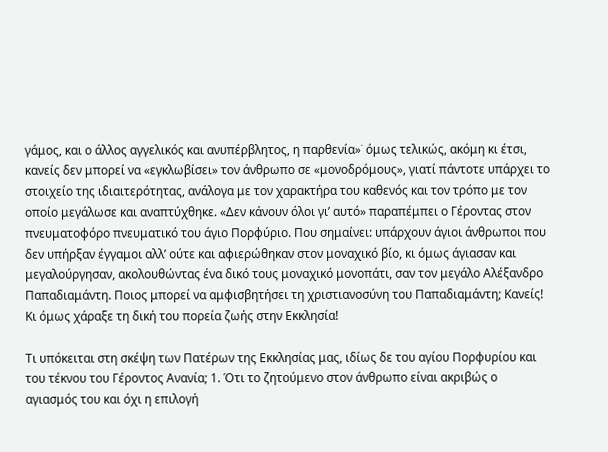γάμος, και ο άλλος αγγελικός και ανυπέρβλητος, η παρθενία»˙ όμως τελικώς, ακόμη κι έτσι, κανείς δεν μπορεί να «εγκλωβίσει» τον άνθρωπο σε «μονοδρόμους», γιατί πάντοτε υπάρχει το στοιχείο της ιδιαιτερότητας, ανάλογα με τον χαρακτήρα του καθενός και τον τρόπο με τον οποίο μεγάλωσε και αναπτύχθηκε. «Δεν κάνουν όλοι γι’ αυτό» παραπέμπει ο Γέροντας στον πνευματοφόρο πνευματικό του άγιο Πορφύριο. Που σημαίνει: υπάρχουν άγιοι άνθρωποι που δεν υπήρξαν έγγαμοι αλλ’ ούτε και αφιερώθηκαν στον μοναχικό βίο, κι όμως άγιασαν και μεγαλούργησαν, ακολουθώντας ένα δικό τους μοναχικό μονοπάτι, σαν τον μεγάλο Αλέξανδρο Παπαδιαμάντη. Ποιος μπορεί να αμφισβητήσει τη χριστιανοσύνη του Παπαδιαμάντη; Κανείς! Κι όμως χάραξε τη δική του πορεία ζωής στην Εκκλησία!

Τι υπόκειται στη σκέψη των Πατέρων της Εκκλησίας μας, ιδίως δε του αγίου Πορφυρίου και του τέκνου του Γέροντος Ανανία; 1. Ότι το ζητούμενο στον άνθρωπο είναι ακριβώς ο αγιασμός του και όχι η επιλογή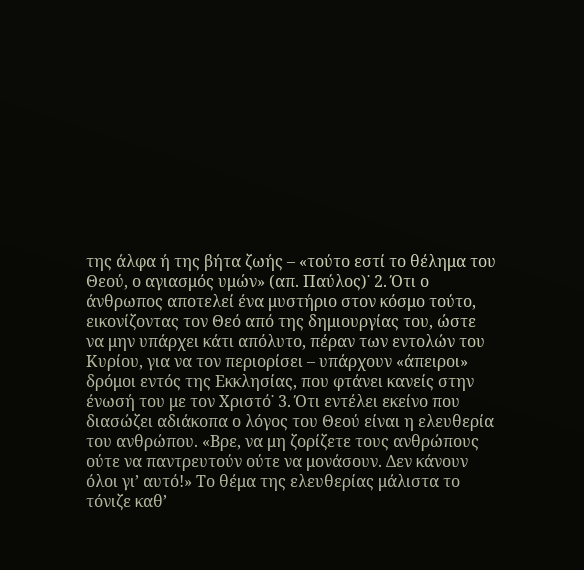της άλφα ή της βήτα ζωής – «τούτο εστί το θέλημα του Θεού, ο αγιασμός υμών» (απ. Παύλος)˙ 2. Ότι ο άνθρωπος αποτελεί ένα μυστήριο στον κόσμο τούτο, εικονίζοντας τον Θεό από της δημιουργίας του, ώστε να μην υπάρχει κάτι απόλυτο, πέραν των εντολών του Κυρίου, για να τον περιορίσει – υπάρχουν «άπειροι» δρόμοι εντός της Εκκλησίας, που φτάνει κανείς στην ένωσή του με τον Χριστό˙ 3. Ότι εντέλει εκείνο που διασώζει αδιάκοπα ο λόγος του Θεού είναι η ελευθερία του ανθρώπου. «Βρε, να μη ζορίζετε τους ανθρώπους ούτε να παντρευτούν ούτε να μονάσουν. Δεν κάνουν όλοι γι’ αυτό!» Το θέμα της ελευθερίας μάλιστα το τόνιζε καθ’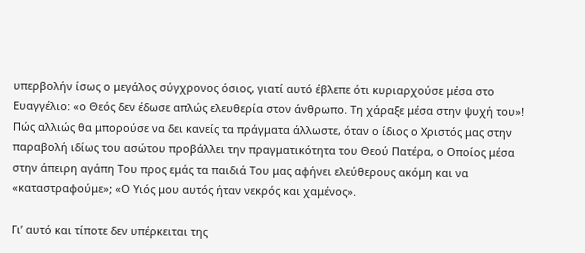υπερβολήν ίσως ο μεγάλος σύγχρονος όσιος, γιατί αυτό έβλεπε ότι κυριαρχούσε μέσα στο Ευαγγέλιο: «ο Θεός δεν έδωσε απλώς ελευθερία στον άνθρωπο. Τη χάραξε μέσα στην ψυχή του»! Πώς αλλιώς θα μπορούσε να δει κανείς τα πράγματα άλλωστε, όταν ο ίδιος ο Χριστός μας στην παραβολή ιδίως του ασώτου προβάλλει την πραγματικότητα του Θεού Πατέρα, ο Οποίος μέσα στην άπειρη αγάπη Του προς εμάς τα παιδιά Του μας αφήνει ελεύθερους ακόμη και να «καταστραφούμε»; «Ο Υιός μου αυτός ήταν νεκρός και χαμένος».

Γι’ αυτό και τίποτε δεν υπέρκειται της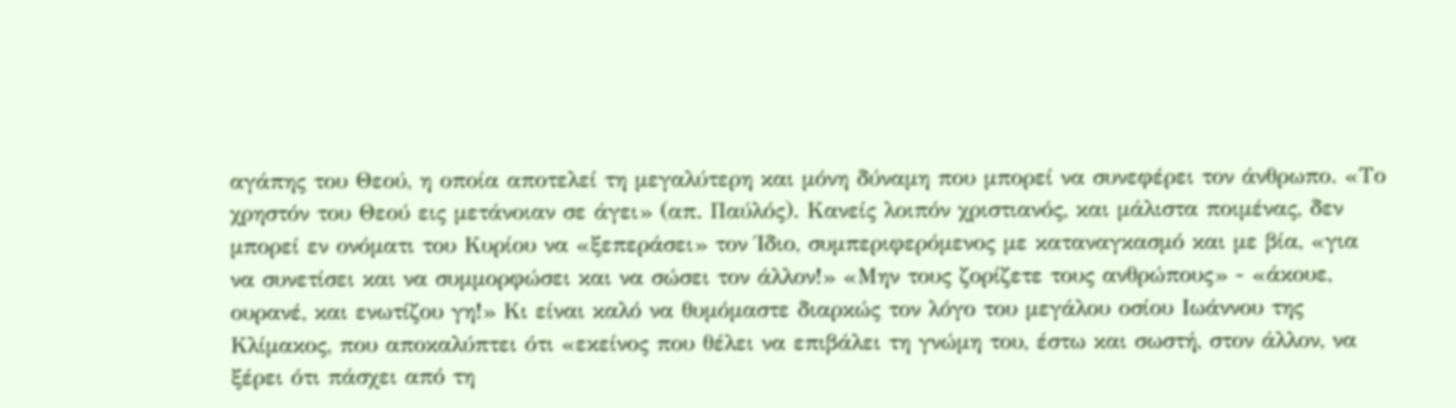αγάπης του Θεού, η οποία αποτελεί τη μεγαλύτερη και μόνη δύναμη που μπορεί να συνεφέρει τον άνθρωπο. «Το χρηστόν του Θεού εις μετάνοιαν σε άγει» (απ. Παύλός). Κανείς λοιπόν χριστιανός, και μάλιστα ποιμένας, δεν μπορεί εν ονόματι του Κυρίου να «ξεπεράσει» τον Ίδιο, συμπεριφερόμενος με καταναγκασμό και με βία, «για να συνετίσει και να συμμορφώσει και να σώσει τον άλλον!» «Μην τους ζορίζετε τους ανθρώπους» - «άκουε, ουρανέ, και ενωτίζου γη!» Κι είναι καλό να θυμόμαστε διαρκώς τον λόγο του μεγάλου οσίου Ιωάννου της Κλίμακος, που αποκαλύπτει ότι «εκείνος που θέλει να επιβάλει τη γνώμη του, έστω και σωστή, στον άλλον, να ξέρει ότι πάσχει από τη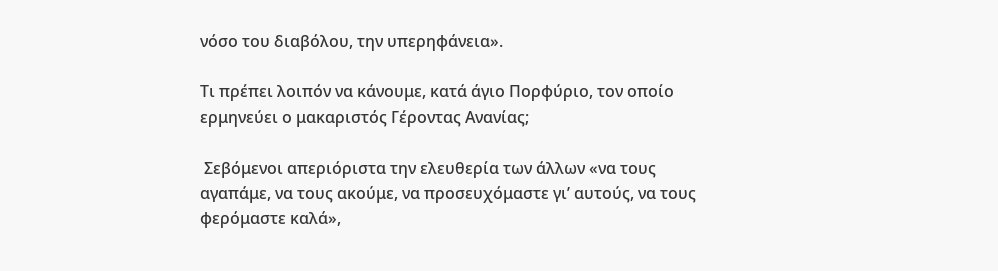νόσο του διαβόλου, την υπερηφάνεια».

Τι πρέπει λοιπόν να κάνουμε, κατά άγιο Πορφύριο, τον οποίο ερμηνεύει ο μακαριστός Γέροντας Ανανίας;

 Σεβόμενοι απεριόριστα την ελευθερία των άλλων «να τους αγαπάμε, να τους ακούμε, να προσευχόμαστε γι’ αυτούς, να τους φερόμαστε καλά»,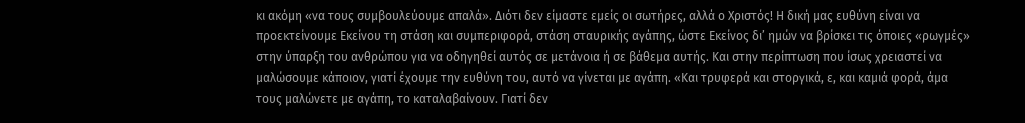κι ακόμη «να τους συμβουλεύουμε απαλά». Διότι δεν είμαστε εμείς οι σωτήρες, αλλά ο Χριστός! Η δική μας ευθύνη είναι να προεκτείνουμε Εκείνου τη στάση και συμπεριφορά, στάση σταυρικής αγάπης, ώστε Εκείνος δι’ ημών να βρίσκει τις όποιες «ρωγμές» στην ύπαρξη του ανθρώπου για να οδηγηθεί αυτός σε μετάνοια ή σε βάθεμα αυτής. Και στην περίπτωση που ίσως χρειαστεί να μαλώσουμε κάποιον, γιατί έχουμε την ευθύνη του, αυτό να γίνεται με αγάπη. «Και τρυφερά και στοργικά, ε, και καμιά φορά, άμα τους μαλώνετε με αγάπη, το καταλαβαίνουν. Γιατί δεν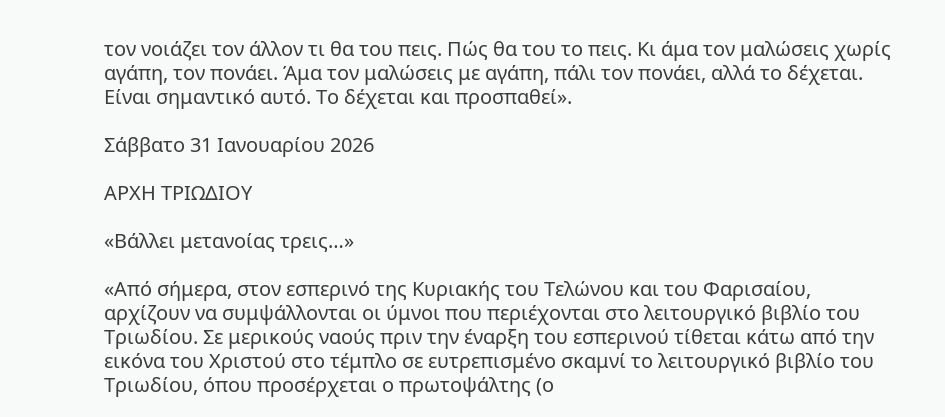τον νοιάζει τον άλλον τι θα του πεις. Πώς θα του το πεις. Κι άμα τον μαλώσεις χωρίς αγάπη, τον πονάει. Άμα τον μαλώσεις με αγάπη, πάλι τον πονάει, αλλά το δέχεται. Είναι σημαντικό αυτό. Το δέχεται και προσπαθεί».

Σάββατο 31 Ιανουαρίου 2026

ΑΡΧΗ ΤΡΙΩΔΙΟΥ

«Βάλλει μετανοίας τρεις…»

«Από σήμερα, στον εσπερινό της Κυριακής του Τελώνου και του Φαρισαίου, αρχίζουν να συμψάλλονται οι ύμνοι που περιέχονται στο λειτουργικό βιβλίο του Τριωδίου. Σε μερικούς ναούς πριν την έναρξη του εσπερινού τίθεται κάτω από την εικόνα του Χριστού στο τέμπλο σε ευτρεπισμένο σκαμνί το λειτουργικό βιβλίο του Τριωδίου, όπου προσέρχεται ο πρωτοψάλτης (ο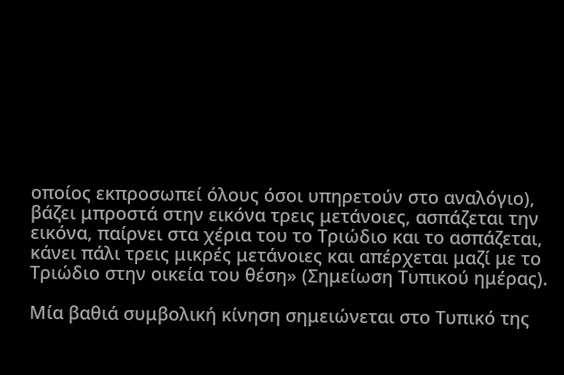οποίος εκπροσωπεί όλους όσοι υπηρετούν στο αναλόγιο), βάζει μπροστά στην εικόνα τρεις μετάνοιες, ασπάζεται την εικόνα, παίρνει στα χέρια του το Τριώδιο και το ασπάζεται, κάνει πάλι τρεις μικρές μετάνοιες και απέρχεται μαζί με το Τριώδιο στην οικεία του θέση» (Σημείωση Τυπικού ημέρας).

Μία βαθιά συμβολική κίνηση σημειώνεται στο Τυπικό της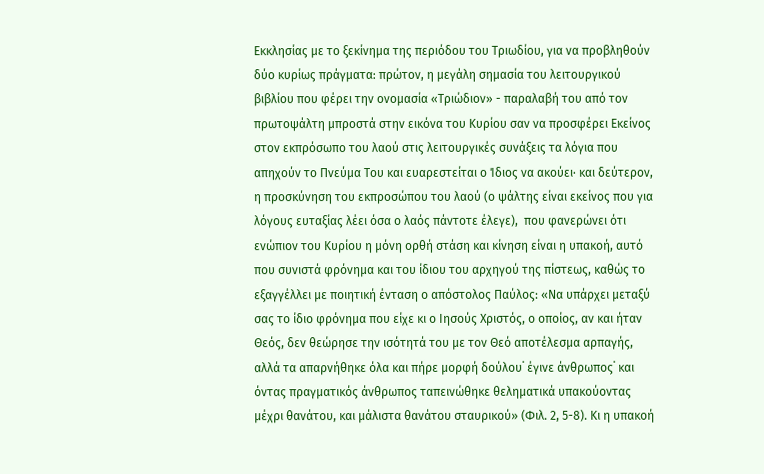Εκκλησίας με το ξεκίνημα της περιόδου του Τριωδίου, για να προβληθούν δύο κυρίως πράγματα: πρώτον, η μεγάλη σημασία του λειτουργικού βιβλίου που φέρει την ονομασία «Τριώδιον» - παραλαβή του από τον πρωτοψάλτη μπροστά στην εικόνα του Κυρίου σαν να προσφέρει Εκείνος στον εκπρόσωπο του λαού στις λειτουργικές συνάξεις τα λόγια που απηχούν το Πνεύμα Του και ευαρεστείται ο Ίδιος να ακούει∙ και δεύτερον, η προσκύνηση του εκπροσώπου του λαού (ο ψάλτης είναι εκείνος που για λόγους ευταξίας λέει όσα ο λαός πάντοτε έλεγε),  που φανερώνει ότι ενώπιον του Κυρίου η μόνη ορθή στάση και κίνηση είναι η υπακοή, αυτό που συνιστά φρόνημα και του ίδιου του αρχηγού της πίστεως, καθώς το εξαγγέλλει με ποιητική ένταση ο απόστολος Παύλος: «Να υπάρχει μεταξύ σας το ίδιο φρόνημα που είχε κι ο Ιησούς Χριστός, ο οποίος, αν και ήταν Θεός, δεν θεώρησε την ισότητά του με τον Θεό αποτέλεσμα αρπαγής, αλλά τα απαρνήθηκε όλα και πήρε μορφή δούλου˙ έγινε άνθρωπος˙ και όντας πραγματικός άνθρωπος ταπεινώθηκε θεληματικά υπακούοντας μέχρι θανάτου, και μάλιστα θανάτου σταυρικού» (Φιλ. 2, 5-8). Κι η υπακοή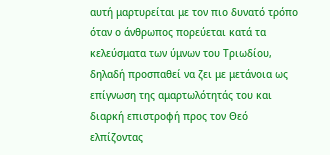αυτή μαρτυρείται με τον πιο δυνατό τρόπο όταν ο άνθρωπος πορεύεται κατά τα κελεύσματα των ύμνων του Τριωδίου, δηλαδή προσπαθεί να ζει με μετάνοια ως επίγνωση της αμαρτωλότητάς του και διαρκή επιστροφή προς τον Θεό ελπίζοντας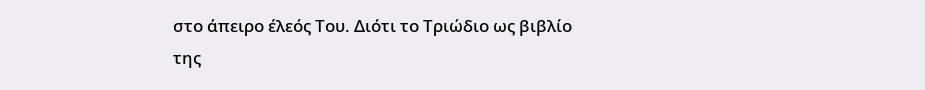στο άπειρο έλεός Του. Διότι το Τριώδιο ως βιβλίο της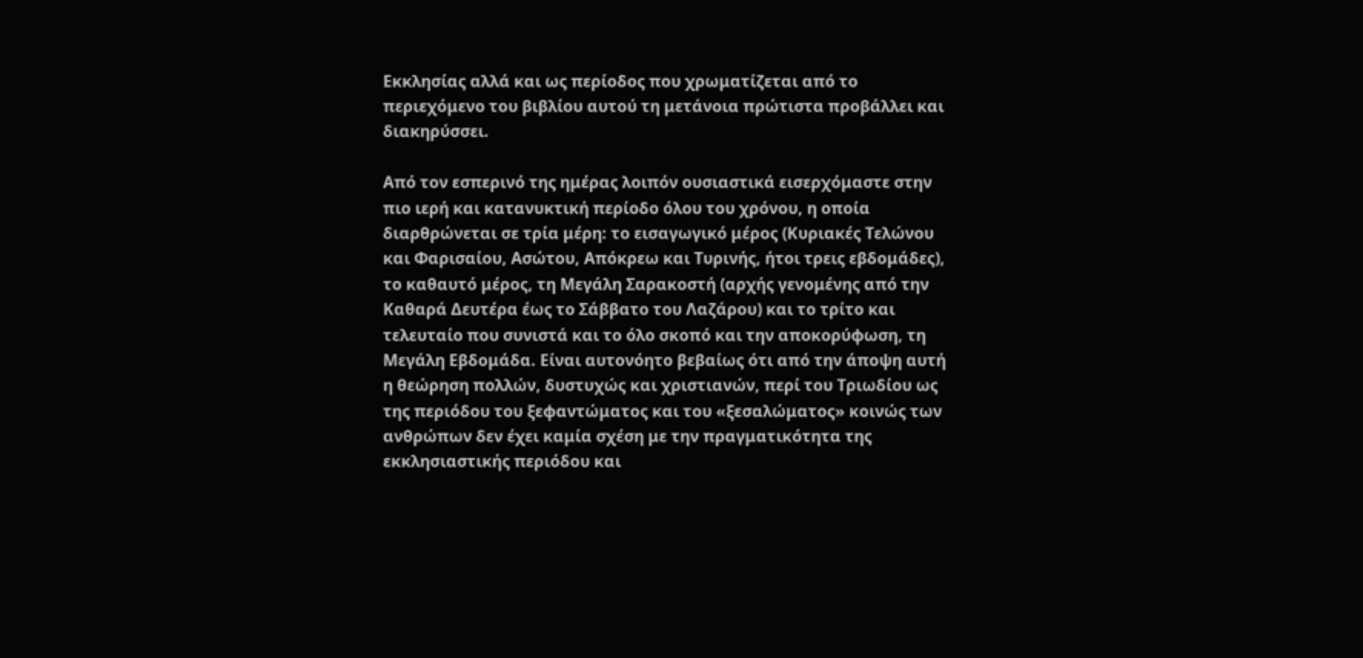Εκκλησίας αλλά και ως περίοδος που χρωματίζεται από το περιεχόμενο του βιβλίου αυτού τη μετάνοια πρώτιστα προβάλλει και διακηρύσσει.

Από τον εσπερινό της ημέρας λοιπόν ουσιαστικά εισερχόμαστε στην πιο ιερή και κατανυκτική περίοδο όλου του χρόνου, η οποία διαρθρώνεται σε τρία μέρη: το εισαγωγικό μέρος (Κυριακές Τελώνου και Φαρισαίου, Ασώτου, Απόκρεω και Τυρινής, ήτοι τρεις εβδομάδες), το καθαυτό μέρος, τη Μεγάλη Σαρακοστή (αρχής γενομένης από την Καθαρά Δευτέρα έως το Σάββατο του Λαζάρου) και το τρίτο και τελευταίο που συνιστά και το όλο σκοπό και την αποκορύφωση, τη Μεγάλη Εβδομάδα. Είναι αυτονόητο βεβαίως ότι από την άποψη αυτή η θεώρηση πολλών, δυστυχώς και χριστιανών, περί του Τριωδίου ως της περιόδου του ξεφαντώματος και του «ξεσαλώματος» κοινώς των ανθρώπων δεν έχει καμία σχέση με την πραγματικότητα της εκκλησιαστικής περιόδου και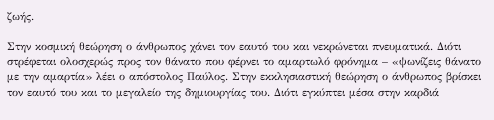ζωής.

Στην κοσμική θεώρηση ο άνθρωπος χάνει τον εαυτό του και νεκρώνεται πνευματικά. Διότι στρέφεται ολοσχερώς προς τον θάνατο που φέρνει το αμαρτωλό φρόνημα – «ψωνίζεις θάνατο με την αμαρτία» λέει ο απόστολος Παύλος. Στην εκκλησιαστική θεώρηση ο άνθρωπος βρίσκει τον εαυτό του και το μεγαλείο της δημιουργίας του. Διότι εγκύπτει μέσα στην καρδιά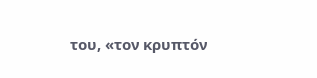του, «τον κρυπτόν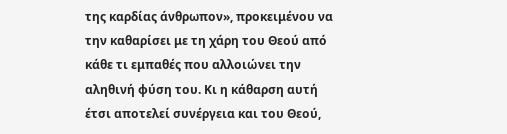της καρδίας άνθρωπον», προκειμένου να την καθαρίσει με τη χάρη του Θεού από κάθε τι εμπαθές που αλλοιώνει την αληθινή φύση του. Κι η κάθαρση αυτή έτσι αποτελεί συνέργεια και του Θεού,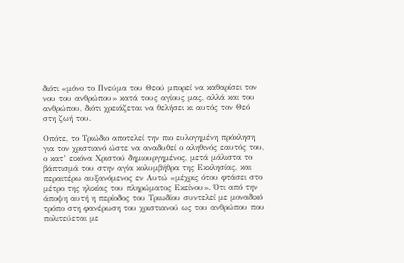διότι «μόνο το Πνεύμα του Θεού μπορεί να καθαρίσει τον νου του ανθρώπου» κατά τους αγίους μας, αλλά και του ανθρώπου, διότι χρειάζεται να θελήσει κι αυτός τον Θεό στη ζωή του.

Οπότε, το Τριώδιο αποτελεί την πιο ευλογημένη πρόκληση για τον χριστιανό ώστε να αναδυθεί ο αληθινός εαυτός του, ο κατ’ εικόνα Χριστού δημιουργημένος, μετά μάλιστα το βάπτισμά του στην αγία κολυμβήθρα της Εκκλησίας, και περαιτέρω αυξανόμενος εν Αυτώ «μέχρις ότου φτάσει στο μέτρο της ηλικίας του πληρώματος Εκείνου». Ότι από την άποψη αυτή η περίοδος του Τριωδίου συντελεί με μοναδικό τρόπο στη φανέρωση του χριστιανού ως του ανθρώπου που πολιτεύεται με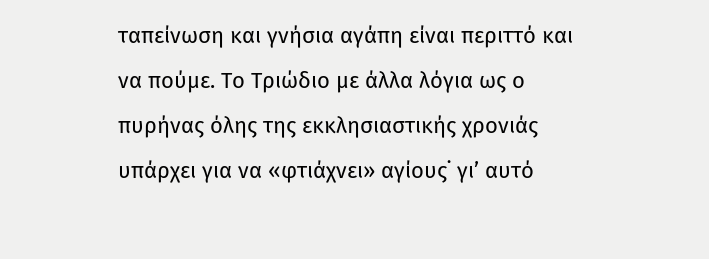ταπείνωση και γνήσια αγάπη είναι περιττό και να πούμε. Το Τριώδιο με άλλα λόγια ως ο πυρήνας όλης της εκκλησιαστικής χρονιάς υπάρχει για να «φτιάχνει» αγίους˙ γι’ αυτό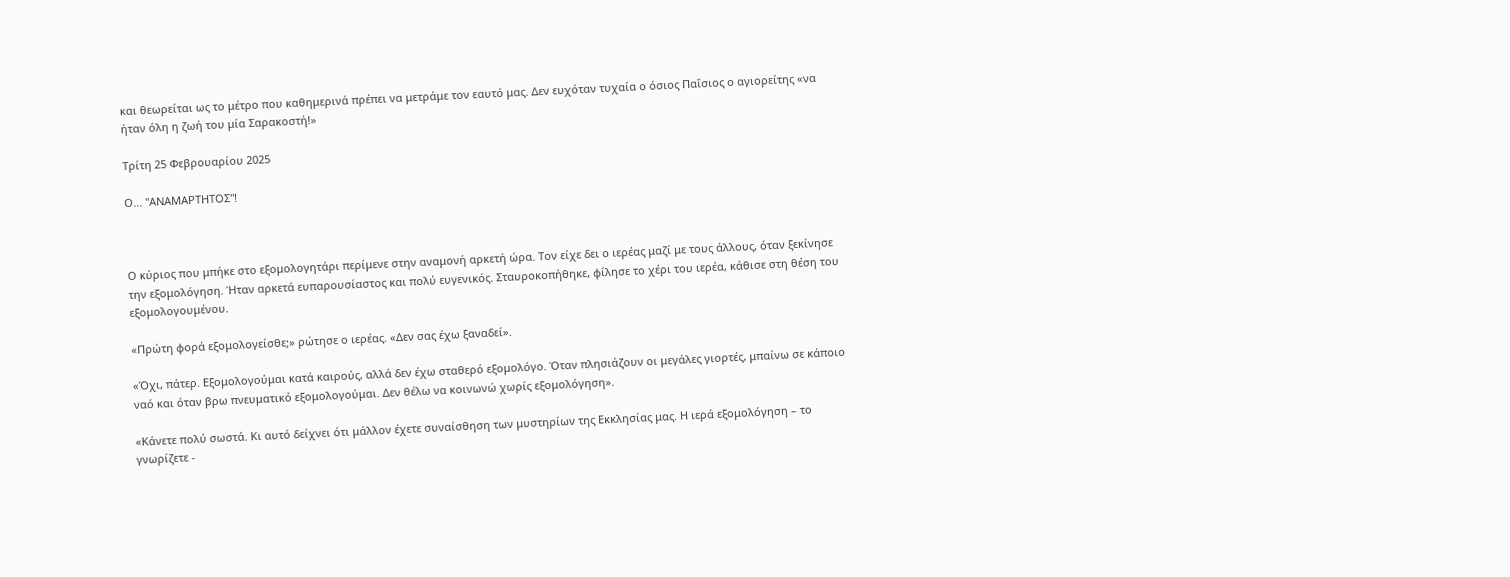και θεωρείται ως το μέτρο που καθημερινά πρέπει να μετράμε τον εαυτό μας. Δεν ευχόταν τυχαία ο όσιος Παΐσιος ο αγιορείτης «να ήταν όλη η ζωή του μία Σαρακοστή!»

Τρίτη 25 Φεβρουαρίου 2025

Ο... "ΑΝΑΜΑΡΤΗΤΟΣ"!



Ο κύριος που μπήκε στο εξομολογητάρι περίμενε στην αναμονή αρκετή ώρα. Τον είχε δει ο ιερέας μαζί με τους άλλους, όταν ξεκίνησε την εξομολόγηση. Ήταν αρκετά ευπαρουσίαστος και πολύ ευγενικός. Σταυροκοπήθηκε, φίλησε το χέρι του ιερέα, κάθισε στη θέση του εξομολογουμένου.

«Πρώτη φορά εξομολογείσθε;» ρώτησε ο ιερέας. «Δεν σας έχω ξαναδεί».

«Όχι, πάτερ. Εξομολογούμαι κατά καιρούς, αλλά δεν έχω σταθερό εξομολόγο. Όταν πλησιάζουν οι μεγάλες γιορτές, μπαίνω σε κάποιο ναό και όταν βρω πνευματικό εξομολογούμαι. Δεν θέλω να κοινωνώ χωρίς εξομολόγηση».

«Κάνετε πολύ σωστά. Κι αυτό δείχνει ότι μάλλον έχετε συναίσθηση των μυστηρίων της Εκκλησίας μας. Η ιερά εξομολόγηση – το γνωρίζετε -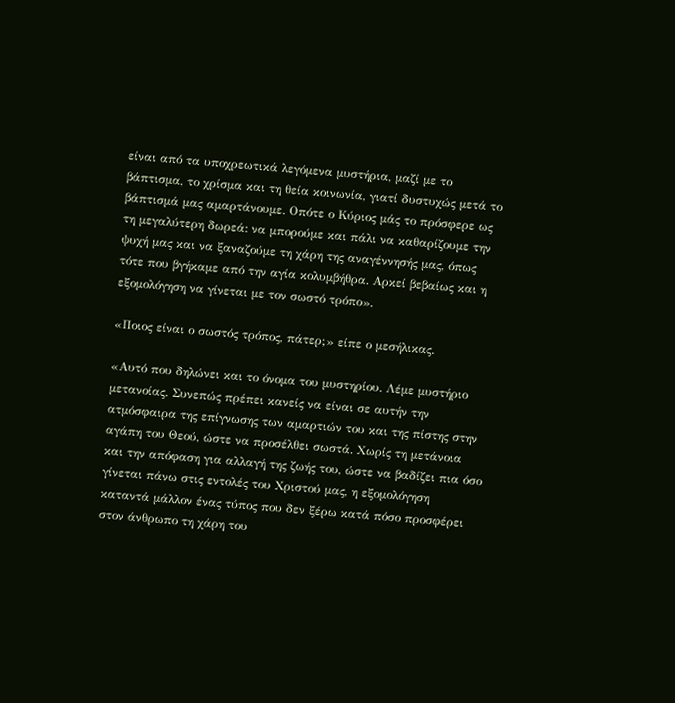είναι από τα υποχρεωτικά λεγόμενα μυστήρια, μαζί με το βάπτισμα, το χρίσμα και τη θεία κοινωνία, γιατί δυστυχώς μετά το βάπτισμά μας αμαρτάνουμε. Οπότε ο Κύριος μάς το πρόσφερε ως τη μεγαλύτερη δωρεά: να μπορούμε και πάλι να καθαρίζουμε την ψυχή μας και να ξαναζούμε τη χάρη της αναγέννησής μας, όπως τότε που βγήκαμε από την αγία κολυμβήθρα. Αρκεί βεβαίως και η εξομολόγηση να γίνεται με τον σωστό τρόπο».

«Ποιος είναι ο σωστός τρόπος, πάτερ;» είπε ο μεσήλικας.

«Αυτό που δηλώνει και το όνομα του μυστηρίου. Λέμε μυστήριο μετανοίας. Συνεπώς πρέπει κανείς να είναι σε αυτήν την ατμόσφαιρα της επίγνωσης των αμαρτιών του και της πίστης στην αγάπη του Θεού, ώστε να προσέλθει σωστά. Χωρίς τη μετάνοια και την απόφαση για αλλαγή της ζωής του, ώστε να βαδίζει πια όσο γίνεται πάνω στις εντολές του Χριστού μας, η εξομολόγηση καταντά μάλλον ένας τύπος που δεν ξέρω κατά πόσο προσφέρει στον άνθρωπο τη χάρη του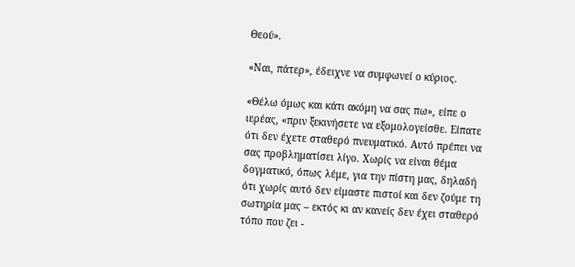Θεού».

«Ναι, πάτερ», έδειχνε να συμφωνεί ο κύριος.

«Θέλω όμως και κάτι ακόμη να σας πω», είπε ο ιερέας, «πριν ξεκινήσετε να εξομολογείσθε. Είπατε ότι δεν έχετε σταθερό πνευματικό. Αυτό πρέπει να σας προβληματίσει λίγο. Χωρίς να είναι θέμα δογματικό, όπως λέμε, για την πίστη μας, δηλαδή ότι χωρίς αυτό δεν είμαστε πιστοί και δεν ζούμε τη σωτηρία μας – εκτός κι αν κανείς δεν έχει σταθερό τόπο που ζει -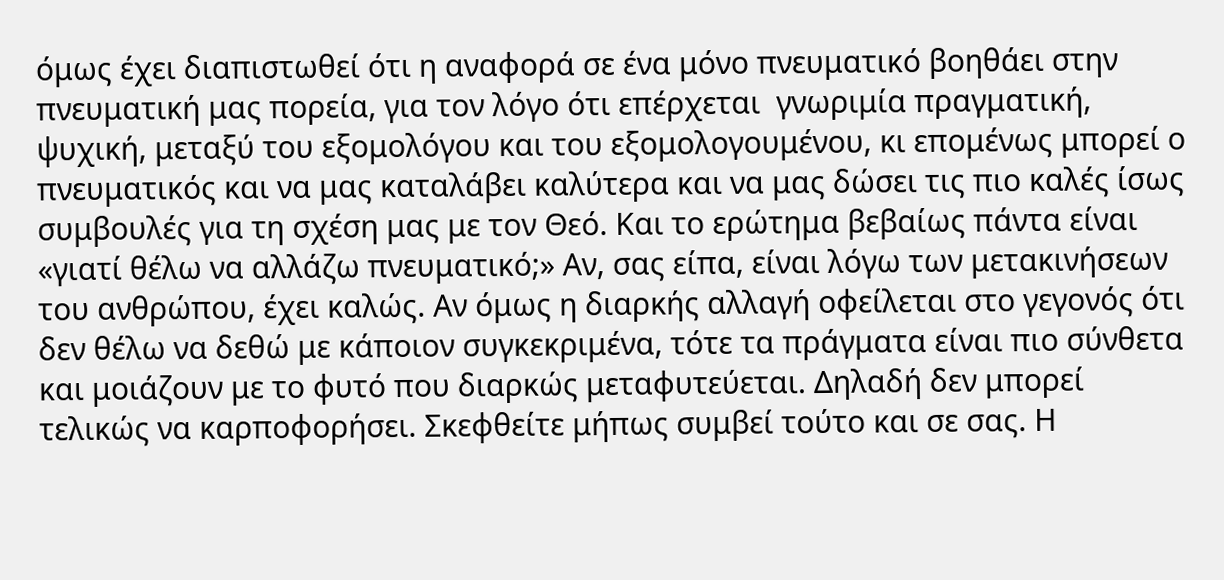όμως έχει διαπιστωθεί ότι η αναφορά σε ένα μόνο πνευματικό βοηθάει στην πνευματική μας πορεία, για τον λόγο ότι επέρχεται  γνωριμία πραγματική, ψυχική, μεταξύ του εξομολόγου και του εξομολογουμένου, κι επομένως μπορεί ο πνευματικός και να μας καταλάβει καλύτερα και να μας δώσει τις πιο καλές ίσως συμβουλές για τη σχέση μας με τον Θεό. Και το ερώτημα βεβαίως πάντα είναι «γιατί θέλω να αλλάζω πνευματικό;» Αν, σας είπα, είναι λόγω των μετακινήσεων του ανθρώπου, έχει καλώς. Αν όμως η διαρκής αλλαγή οφείλεται στο γεγονός ότι δεν θέλω να δεθώ με κάποιον συγκεκριμένα, τότε τα πράγματα είναι πιο σύνθετα και μοιάζουν με το φυτό που διαρκώς μεταφυτεύεται. Δηλαδή δεν μπορεί τελικώς να καρποφορήσει. Σκεφθείτε μήπως συμβεί τούτο και σε σας. Η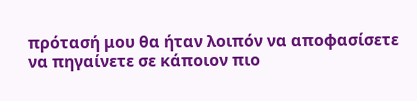πρότασή μου θα ήταν λοιπόν να αποφασίσετε να πηγαίνετε σε κάποιον πιο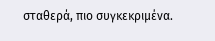σταθερά, πιο συγκεκριμένα.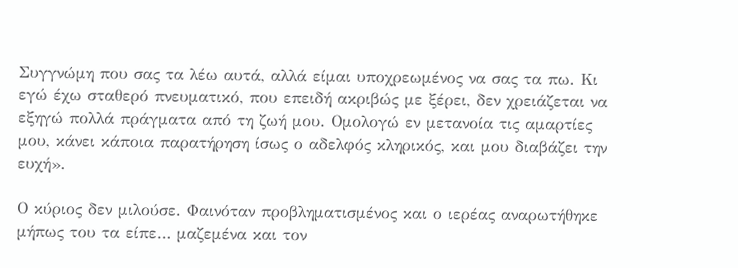Συγγνώμη που σας τα λέω αυτά, αλλά είμαι υποχρεωμένος να σας τα πω. Κι εγώ έχω σταθερό πνευματικό, που επειδή ακριβώς με ξέρει, δεν χρειάζεται να εξηγώ πολλά πράγματα από τη ζωή μου. Ομολογώ εν μετανοία τις αμαρτίες μου, κάνει κάποια παρατήρηση ίσως ο αδελφός κληρικός, και μου διαβάζει την ευχή».

Ο κύριος δεν μιλούσε. Φαινόταν προβληματισμένος και ο ιερέας αναρωτήθηκε μήπως του τα είπε… μαζεμένα και τον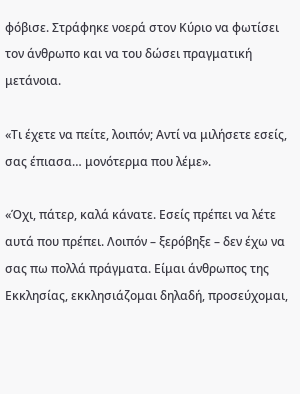φόβισε. Στράφηκε νοερά στον Κύριο να φωτίσει τον άνθρωπο και να του δώσει πραγματική μετάνοια.

«Τι έχετε να πείτε, λοιπόν; Αντί να μιλήσετε εσείς, σας έπιασα… μονότερμα που λέμε».

«Όχι, πάτερ, καλά κάνατε. Εσείς πρέπει να λέτε αυτά που πρέπει. Λοιπόν – ξερόβηξε – δεν έχω να σας πω πολλά πράγματα. Είμαι άνθρωπος της Εκκλησίας, εκκλησιάζομαι δηλαδή, προσεύχομαι,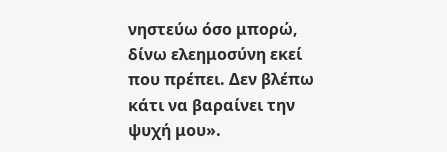νηστεύω όσο μπορώ, δίνω ελεημοσύνη εκεί που πρέπει. Δεν βλέπω κάτι να βαραίνει την ψυχή μου».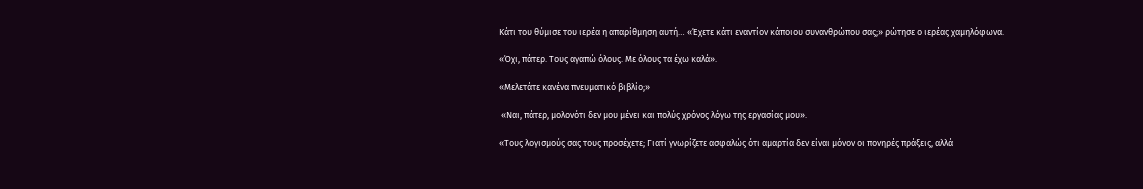Κάτι του θύμισε του ιερέα η απαρίθμηση αυτή… «Έχετε κάτι εναντίον κάποιου συνανθρώπου σας;» ρώτησε ο ιερέας χαμηλόφωνα.

«Όχι, πάτερ. Τους αγαπώ όλους. Με όλους τα έχω καλά».

«Μελετάτε κανένα πνευματικό βιβλίο;»

 «Ναι, πάτερ, μολονότι δεν μου μένει και πολύς χρόνος λόγω της εργασίας μου».

«Τους λογισμούς σας τους προσέχετε; Γιατί γνωρίζετε ασφαλώς ότι αμαρτία δεν είναι μόνον οι πονηρές πράξεις, αλλά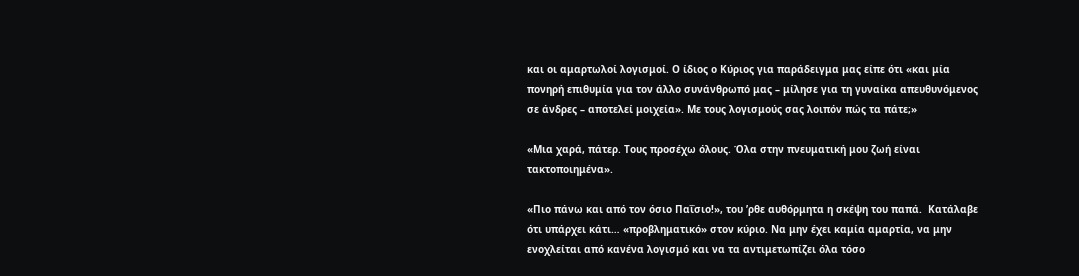και οι αμαρτωλοί λογισμοί. Ο ίδιος ο Κύριος για παράδειγμα μας είπε ότι «και μία πονηρή επιθυμία για τον άλλο συνάνθρωπό μας – μίλησε για τη γυναίκα απευθυνόμενος σε άνδρες – αποτελεί μοιχεία». Με τους λογισμούς σας λοιπόν πώς τα πάτε;»

«Μια χαρά, πάτερ. Τους προσέχω όλους. Όλα στην πνευματική μου ζωή είναι τακτοποιημένα».

«Πιο πάνω και από τον όσιο Παΐσιο!», του ’ρθε αυθόρμητα η σκέψη του παπά.  Κατάλαβε ότι υπάρχει κάτι… «προβληματικό» στον κύριο. Να μην έχει καμία αμαρτία, να μην ενοχλείται από κανένα λογισμό και να τα αντιμετωπίζει όλα τόσο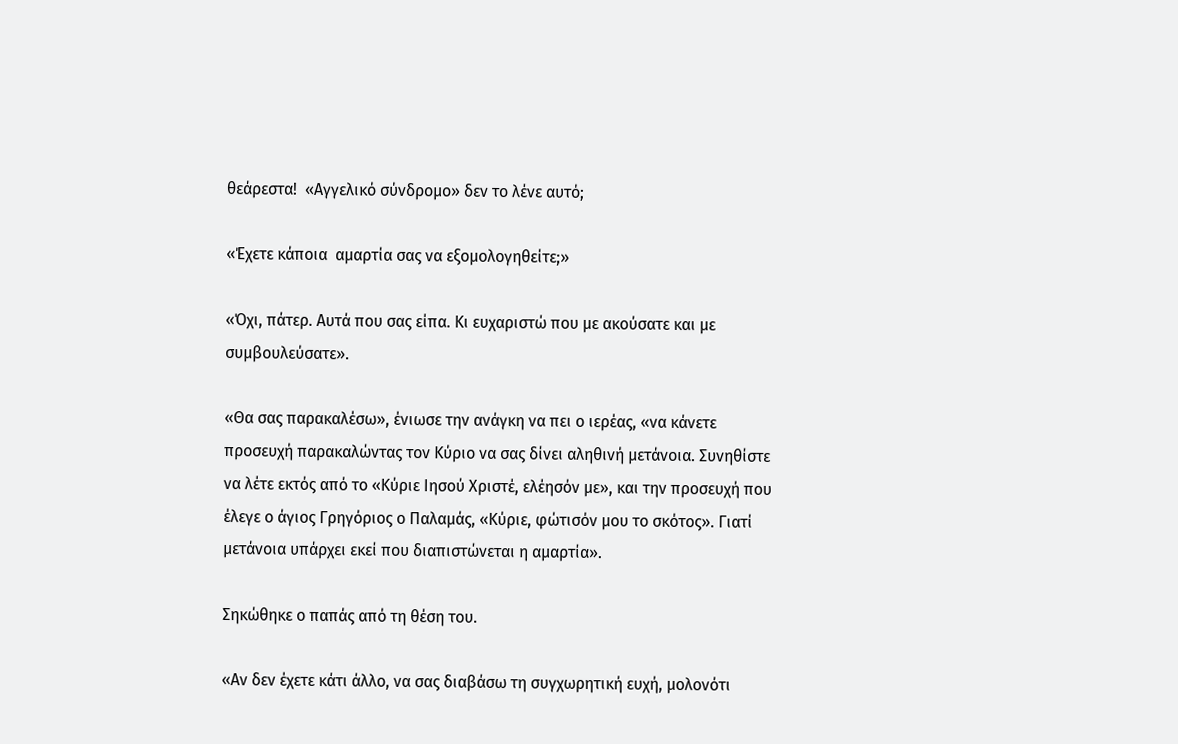θεάρεστα!  «Αγγελικό σύνδρομο» δεν το λένε αυτό;

«Έχετε κάποια  αμαρτία σας να εξομολογηθείτε;»

«Όχι, πάτερ. Αυτά που σας είπα. Κι ευχαριστώ που με ακούσατε και με συμβουλεύσατε».

«Θα σας παρακαλέσω», ένιωσε την ανάγκη να πει ο ιερέας, «να κάνετε προσευχή παρακαλώντας τον Κύριο να σας δίνει αληθινή μετάνοια. Συνηθίστε να λέτε εκτός από το «Κύριε Ιησού Χριστέ, ελέησόν με», και την προσευχή που έλεγε ο άγιος Γρηγόριος ο Παλαμάς, «Κύριε, φώτισόν μου το σκότος». Γιατί μετάνοια υπάρχει εκεί που διαπιστώνεται η αμαρτία».

Σηκώθηκε ο παπάς από τη θέση του.

«Αν δεν έχετε κάτι άλλο, να σας διαβάσω τη συγχωρητική ευχή, μολονότι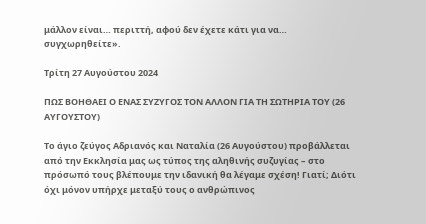μάλλον είναι… περιττή, αφού δεν έχετε κάτι για να… συγχωρηθείτε».

Τρίτη 27 Αυγούστου 2024

ΠΩΣ ΒΟΗΘΑΕΙ Ο ΕΝΑΣ ΣΥΖΥΓΟΣ ΤΟΝ ΑΛΛΟΝ ΓΙΑ ΤΗ ΣΩΤΗΡΙΑ ΤΟΥ (26 ΑΥΓΟΥΣΤΟΥ)

Το άγιο ζεύγος Αδριανός και Ναταλία (26 Αυγούστου) προβάλλεται από την Εκκλησία μας ως τύπος της αληθινής συζυγίας – στο πρόσωπό τους βλέπουμε την ιδανική θα λέγαμε σχέση! Γιατί; Διότι όχι μόνον υπήρχε μεταξύ τους ο ανθρώπινος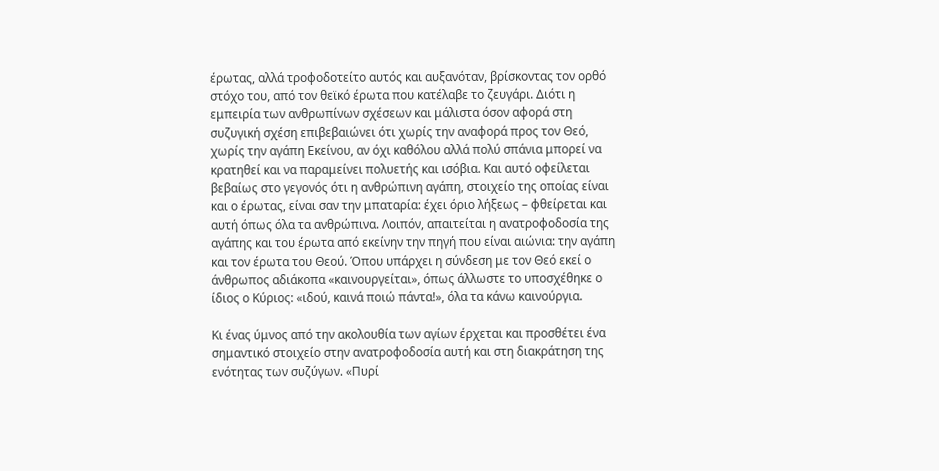έρωτας, αλλά τροφοδοτείτο αυτός και αυξανόταν, βρίσκοντας τον ορθό στόχο του, από τον θεϊκό έρωτα που κατέλαβε το ζευγάρι. Διότι η εμπειρία των ανθρωπίνων σχέσεων και μάλιστα όσον αφορά στη συζυγική σχέση επιβεβαιώνει ότι χωρίς την αναφορά προς τον Θεό, χωρίς την αγάπη Εκείνου, αν όχι καθόλου αλλά πολύ σπάνια μπορεί να κρατηθεί και να παραμείνει πολυετής και ισόβια. Και αυτό οφείλεται βεβαίως στο γεγονός ότι η ανθρώπινη αγάπη, στοιχείο της οποίας είναι και ο έρωτας, είναι σαν την μπαταρία: έχει όριο λήξεως – φθείρεται και αυτή όπως όλα τα ανθρώπινα. Λοιπόν, απαιτείται η ανατροφοδοσία της αγάπης και του έρωτα από εκείνην την πηγή που είναι αιώνια: την αγάπη και τον έρωτα του Θεού. Όπου υπάρχει η σύνδεση με τον Θεό εκεί ο άνθρωπος αδιάκοπα «καινουργείται», όπως άλλωστε το υποσχέθηκε ο ίδιος ο Κύριος: «ιδού, καινά ποιώ πάντα!», όλα τα κάνω καινούργια.

Κι ένας ύμνος από την ακολουθία των αγίων έρχεται και προσθέτει ένα σημαντικό στοιχείο στην ανατροφοδοσία αυτή και στη διακράτηση της ενότητας των συζύγων. «Πυρί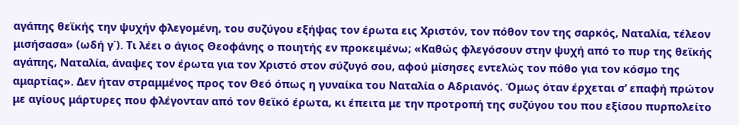αγάπης θεϊκής την ψυχήν φλεγομένη, του συζύγου εξήψας τον έρωτα εις Χριστόν, τον πόθον τον της σαρκός, Ναταλία, τέλεον μισήσασα» (ωδή γ΄). Τι λέει ο άγιος Θεοφάνης ο ποιητής εν προκειμένω; «Καθώς φλεγόσουν στην ψυχή από το πυρ της θεϊκής αγάπης, Ναταλία, άναψες τον έρωτα για τον Χριστό στον σύζυγό σου, αφού μίσησες εντελώς τον πόθο για τον κόσμο της αμαρτίας». Δεν ήταν στραμμένος προς τον Θεό όπως η γυναίκα του Ναταλία ο Αδριανός. Όμως όταν έρχεται σ’ επαφή πρώτον με αγίους μάρτυρες που φλέγονταν από τον θεϊκό έρωτα, κι έπειτα με την προτροπή της συζύγου του που εξίσου πυρπολείτο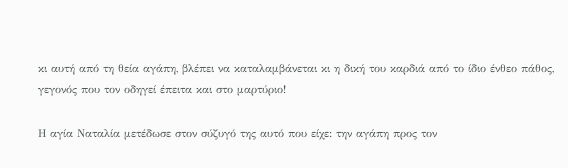κι αυτή από τη θεία αγάπη, βλέπει να καταλαμβάνεται κι η δική του καρδιά από το ίδιο ένθεο πάθος, γεγονός που τον οδηγεί έπειτα και στο μαρτύριο!

Η αγία Ναταλία μετέδωσε στον σύζυγό της αυτό που είχε: την αγάπη προς τον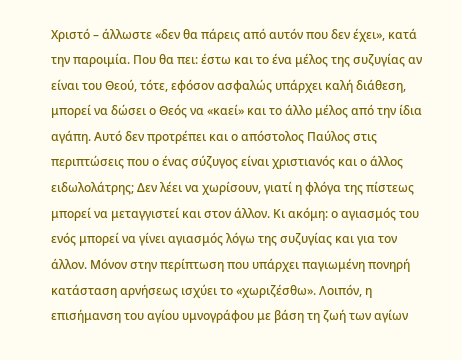Χριστό – άλλωστε «δεν θα πάρεις από αυτόν που δεν έχει», κατά την παροιμία. Που θα πει: έστω και το ένα μέλος της συζυγίας αν είναι του Θεού, τότε, εφόσον ασφαλώς υπάρχει καλή διάθεση, μπορεί να δώσει ο Θεός να «καεί» και το άλλο μέλος από την ίδια αγάπη. Αυτό δεν προτρέπει και ο απόστολος Παύλος στις περιπτώσεις που ο ένας σύζυγος είναι χριστιανός και ο άλλος ειδωλολάτρης; Δεν λέει να χωρίσουν, γιατί η φλόγα της πίστεως μπορεί να μεταγγιστεί και στον άλλον. Κι ακόμη: ο αγιασμός του ενός μπορεί να γίνει αγιασμός λόγω της συζυγίας και για τον άλλον. Μόνον στην περίπτωση που υπάρχει παγιωμένη πονηρή κατάσταση αρνήσεως ισχύει το «χωριζέσθω». Λοιπόν, η επισήμανση του αγίου υμνογράφου με βάση τη ζωή των αγίων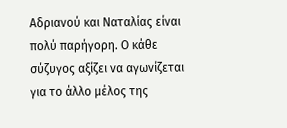Αδριανού και Ναταλίας είναι πολύ παρήγορη. Ο κάθε σύζυγος αξίζει να αγωνίζεται για το άλλο μέλος της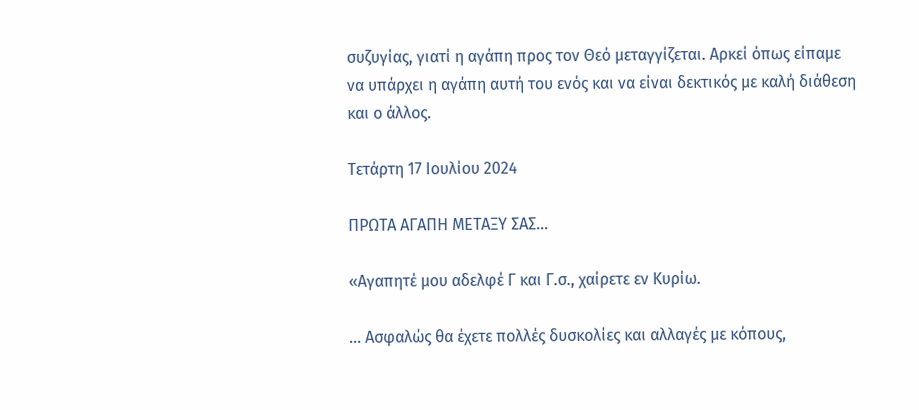συζυγίας, γιατί η αγάπη προς τον Θεό μεταγγίζεται. Αρκεί όπως είπαμε να υπάρχει η αγάπη αυτή του ενός και να είναι δεκτικός με καλή διάθεση και ο άλλος.

Τετάρτη 17 Ιουλίου 2024

ΠΡΩΤΑ ΑΓΑΠΗ ΜΕΤΑΞΥ ΣΑΣ…

«Αγαπητέ μου αδελφέ Γ και Γ.σ., χαίρετε εν Κυρίω.

... Ασφαλώς θα έχετε πολλές δυσκολίες και αλλαγές με κόπους,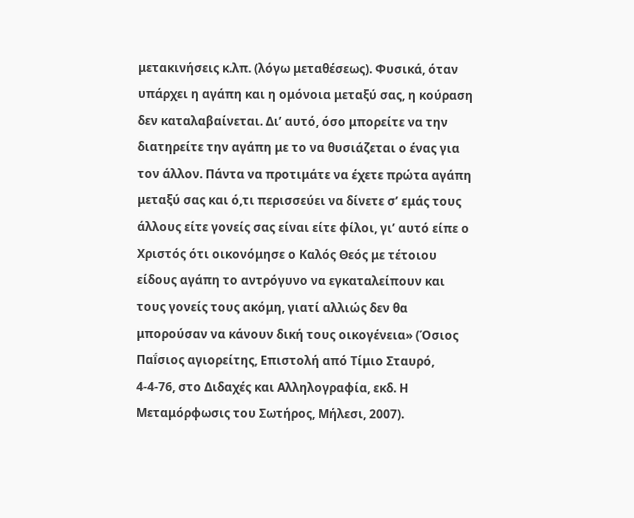μετακινήσεις κ.λπ. (λόγω μεταθέσεως). Φυσικά, όταν υπάρχει η αγάπη και η ομόνοια μεταξύ σας, η κούραση δεν καταλαβαίνεται. Δι’ αυτό, όσο μπορείτε να την διατηρείτε την αγάπη με το να θυσιάζεται ο ένας για τον άλλον. Πάντα να προτιμάτε να έχετε πρώτα αγάπη μεταξύ σας και ό,τι περισσεύει να δίνετε σ’ εμάς τους άλλους είτε γονείς σας είναι είτε φίλοι, γι’ αυτό είπε ο Χριστός ότι οικονόμησε ο Καλός Θεός με τέτοιου είδους αγάπη το αντρόγυνο να εγκαταλείπουν και τους γονείς τους ακόμη, γιατί αλλιώς δεν θα μπορούσαν να κάνουν δική τους οικογένεια» (Όσιος Παḯσιος αγιορείτης, Επιστολή από Τίμιο Σταυρό, 4-4-76, στο Διδαχές και Αλληλογραφία, εκδ. Η Μεταμόρφωσις του Σωτήρος, Μήλεσι, 2007).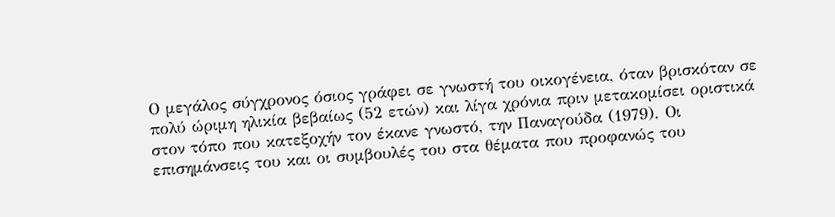Ο μεγάλος σύγχρονος όσιος γράφει σε γνωστή του οικογένεια, όταν βρισκόταν σε πολύ ώριμη ηλικία βεβαίως (52 ετών) και λίγα χρόνια πριν μετακομίσει οριστικά στον τόπο που κατεξοχήν τον έκανε γνωστό, την Παναγούδα (1979). Οι επισημάνσεις του και οι συμβουλές του στα θέματα που προφανώς του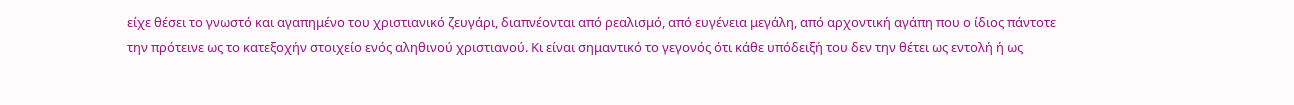είχε θέσει το γνωστό και αγαπημένο του χριστιανικό ζευγάρι, διαπνέονται από ρεαλισμό, από ευγένεια μεγάλη, από αρχοντική αγάπη που ο ίδιος πάντοτε την πρότεινε ως το κατεξοχήν στοιχείο ενός αληθινού χριστιανού. Κι είναι σημαντικό το γεγονός ότι κάθε υπόδειξή του δεν την θέτει ως εντολή ή ως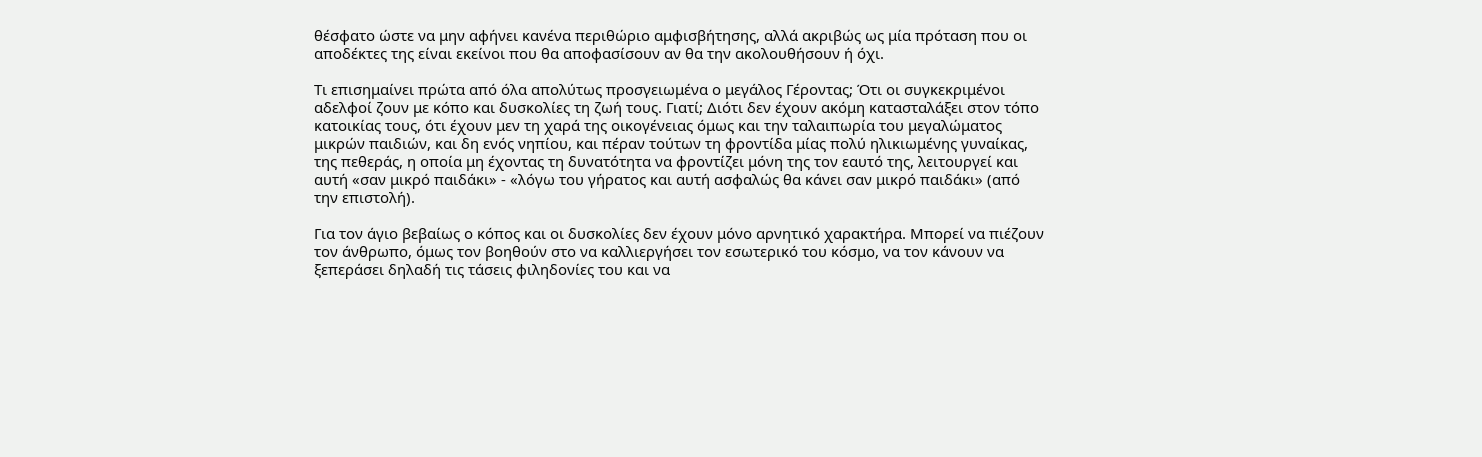θέσφατο ώστε να μην αφήνει κανένα περιθώριο αμφισβήτησης, αλλά ακριβώς ως μία πρόταση που οι αποδέκτες της είναι εκείνοι που θα αποφασίσουν αν θα την ακολουθήσουν ή όχι.

Τι επισημαίνει πρώτα από όλα απολύτως προσγειωμένα ο μεγάλος Γέροντας; Ότι οι συγκεκριμένοι αδελφοί ζουν με κόπο και δυσκολίες τη ζωή τους. Γιατί; Διότι δεν έχουν ακόμη κατασταλάξει στον τόπο κατοικίας τους, ότι έχουν μεν τη χαρά της οικογένειας όμως και την ταλαιπωρία του μεγαλώματος μικρών παιδιών, και δη ενός νηπίου, και πέραν τούτων τη φροντίδα μίας πολύ ηλικιωμένης γυναίκας, της πεθεράς, η οποία μη έχοντας τη δυνατότητα να φροντίζει μόνη της τον εαυτό της, λειτουργεί και αυτή «σαν μικρό παιδάκι» - «λόγω του γήρατος και αυτή ασφαλώς θα κάνει σαν μικρό παιδάκι» (από την επιστολή).

Για τον άγιο βεβαίως ο κόπος και οι δυσκολίες δεν έχουν μόνο αρνητικό χαρακτήρα. Μπορεί να πιέζουν τον άνθρωπο, όμως τον βοηθούν στο να καλλιεργήσει τον εσωτερικό του κόσμο, να τον κάνουν να ξεπεράσει δηλαδή τις τάσεις φιληδονίες του και να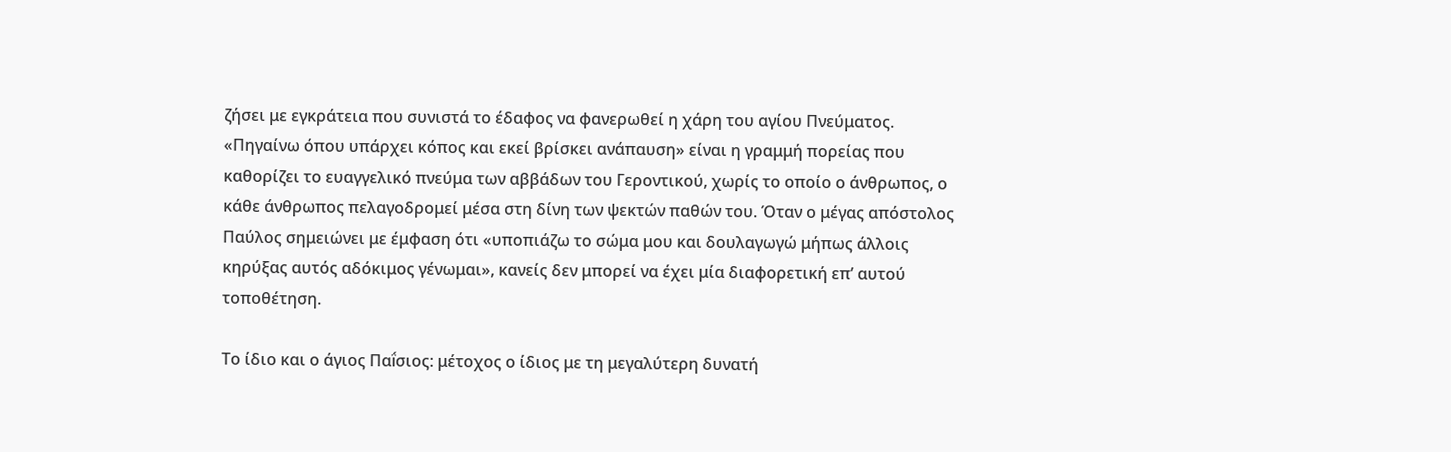ζήσει με εγκράτεια που συνιστά το έδαφος να φανερωθεί η χάρη του αγίου Πνεύματος. «Πηγαίνω όπου υπάρχει κόπος και εκεί βρίσκει ανάπαυση» είναι η γραμμή πορείας που καθορίζει το ευαγγελικό πνεύμα των αββάδων του Γεροντικού, χωρίς το οποίο ο άνθρωπος, ο κάθε άνθρωπος πελαγοδρομεί μέσα στη δίνη των ψεκτών παθών του. Όταν ο μέγας απόστολος Παύλος σημειώνει με έμφαση ότι «υποπιάζω το σώμα μου και δουλαγωγώ μήπως άλλοις κηρύξας αυτός αδόκιμος γένωμαι», κανείς δεν μπορεί να έχει μία διαφορετική επ’ αυτού τοποθέτηση.

Το ίδιο και ο άγιος Παḯσιος: μέτοχος ο ίδιος με τη μεγαλύτερη δυνατή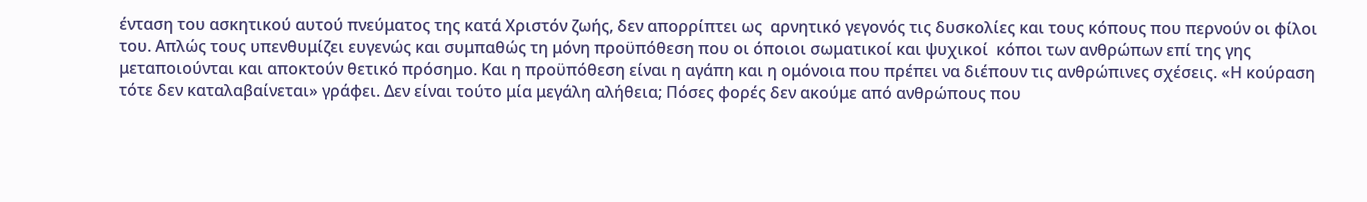ένταση του ασκητικού αυτού πνεύματος της κατά Χριστόν ζωής, δεν απορρίπτει ως  αρνητικό γεγονός τις δυσκολίες και τους κόπους που περνούν οι φίλοι του. Απλώς τους υπενθυμίζει ευγενώς και συμπαθώς τη μόνη προϋπόθεση που οι όποιοι σωματικοί και ψυχικοί  κόποι των ανθρώπων επί της γης μεταποιούνται και αποκτούν θετικό πρόσημο. Και η προϋπόθεση είναι η αγάπη και η ομόνοια που πρέπει να διέπουν τις ανθρώπινες σχέσεις. «Η κούραση τότε δεν καταλαβαίνεται» γράφει. Δεν είναι τούτο μία μεγάλη αλήθεια; Πόσες φορές δεν ακούμε από ανθρώπους που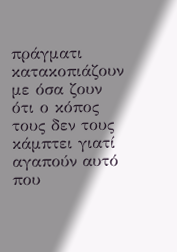πράγματι κατακοπιάζουν με όσα ζουν ότι ο κόπος τους δεν τους κάμπτει γιατί αγαπούν αυτό που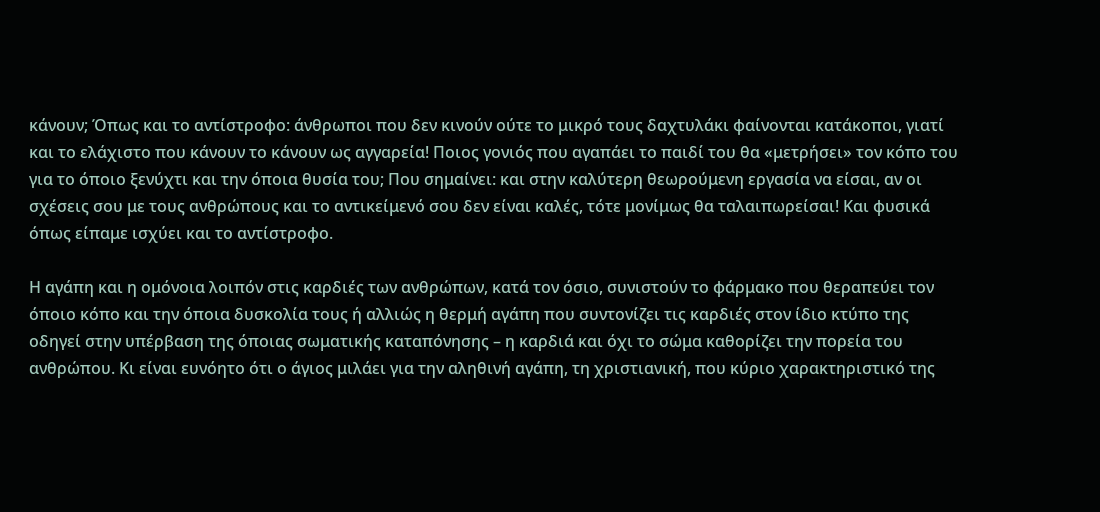κάνουν; Όπως και το αντίστροφο: άνθρωποι που δεν κινούν ούτε το μικρό τους δαχτυλάκι φαίνονται κατάκοποι, γιατί και το ελάχιστο που κάνουν το κάνουν ως αγγαρεία! Ποιος γονιός που αγαπάει το παιδί του θα «μετρήσει» τον κόπο του για το όποιο ξενύχτι και την όποια θυσία του; Που σημαίνει: και στην καλύτερη θεωρούμενη εργασία να είσαι, αν οι σχέσεις σου με τους ανθρώπους και το αντικείμενό σου δεν είναι καλές, τότε μονίμως θα ταλαιπωρείσαι! Και φυσικά όπως είπαμε ισχύει και το αντίστροφο.

Η αγάπη και η ομόνοια λοιπόν στις καρδιές των ανθρώπων, κατά τον όσιο, συνιστούν το φάρμακο που θεραπεύει τον όποιο κόπο και την όποια δυσκολία τους ή αλλιώς η θερμή αγάπη που συντονίζει τις καρδιές στον ίδιο κτύπο της οδηγεί στην υπέρβαση της όποιας σωματικής καταπόνησης – η καρδιά και όχι το σώμα καθορίζει την πορεία του ανθρώπου. Κι είναι ευνόητο ότι ο άγιος μιλάει για την αληθινή αγάπη, τη χριστιανική, που κύριο χαρακτηριστικό της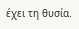έχει τη θυσία.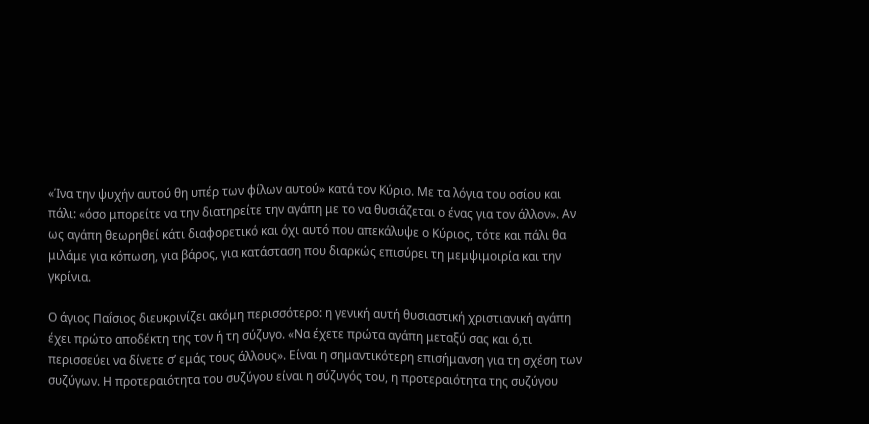«Ίνα την ψυχήν αυτού θη υπέρ των φίλων αυτού» κατά τον Κύριο. Με τα λόγια του οσίου και πάλι: «όσο μπορείτε να την διατηρείτε την αγάπη με το να θυσιάζεται ο ένας για τον άλλον». Αν ως αγάπη θεωρηθεί κάτι διαφορετικό και όχι αυτό που απεκάλυψε ο Κύριος, τότε και πάλι θα μιλάμε για κόπωση, για βάρος, για κατάσταση που διαρκώς επισύρει τη μεμψιμοιρία και την γκρίνια.

Ο άγιος Παḯσιος διευκρινίζει ακόμη περισσότερο: η γενική αυτή θυσιαστική χριστιανική αγάπη έχει πρώτο αποδέκτη της τον ή τη σύζυγο. «Να έχετε πρώτα αγάπη μεταξύ σας και ό,τι περισσεύει να δίνετε σ’ εμάς τους άλλους». Είναι η σημαντικότερη επισήμανση για τη σχέση των συζύγων. Η προτεραιότητα του συζύγου είναι η σύζυγός του, η προτεραιότητα της συζύγου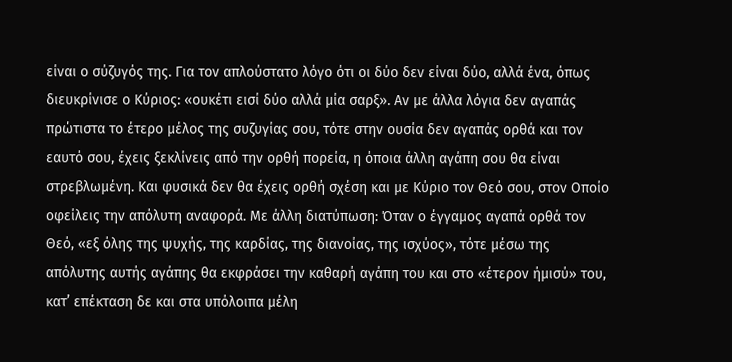είναι ο σύζυγός της. Για τον απλούστατο λόγο ότι οι δύο δεν είναι δύο, αλλά ένα, όπως διευκρίνισε ο Κύριος: «ουκέτι εισί δύο αλλά μία σαρξ». Αν με άλλα λόγια δεν αγαπάς πρώτιστα το έτερο μέλος της συζυγίας σου, τότε στην ουσία δεν αγαπάς ορθά και τον εαυτό σου, έχεις ξεκλίνεις από την ορθή πορεία, η όποια άλλη αγάπη σου θα είναι στρεβλωμένη. Και φυσικά δεν θα έχεις ορθή σχέση και με Κύριο τον Θεό σου, στον Οποίο οφείλεις την απόλυτη αναφορά. Με άλλη διατύπωση: Όταν ο έγγαμος αγαπά ορθά τον Θεό, «εξ όλης της ψυχής, της καρδίας, της διανοίας, της ισχύος», τότε μέσω της απόλυτης αυτής αγάπης θα εκφράσει την καθαρή αγάπη του και στο «έτερον ήμισύ» του, κατ’ επέκταση δε και στα υπόλοιπα μέλη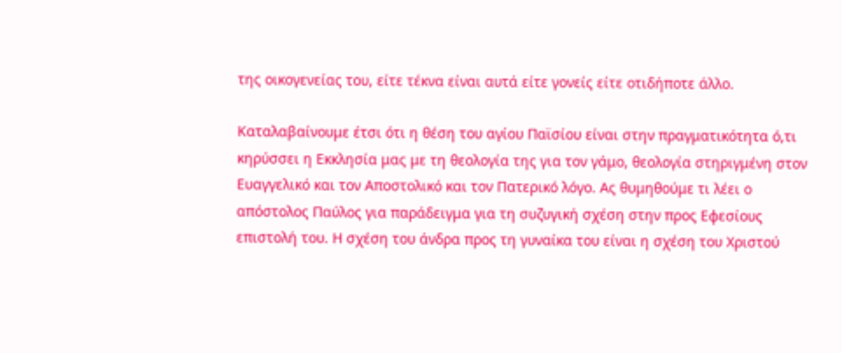της οικογενείας του, είτε τέκνα είναι αυτά είτε γονείς είτε οτιδήποτε άλλο.

Καταλαβαίνουμε έτσι ότι η θέση του αγίου Παϊσίου είναι στην πραγματικότητα ό,τι κηρύσσει η Εκκλησία μας με τη θεολογία της για τον γάμο, θεολογία στηριγμένη στον Ευαγγελικό και τον Αποστολικό και τον Πατερικό λόγο. Ας θυμηθούμε τι λέει ο απόστολος Παύλος για παράδειγμα για τη συζυγική σχέση στην προς Εφεσίους επιστολή του. Η σχέση του άνδρα προς τη γυναίκα του είναι η σχέση του Χριστού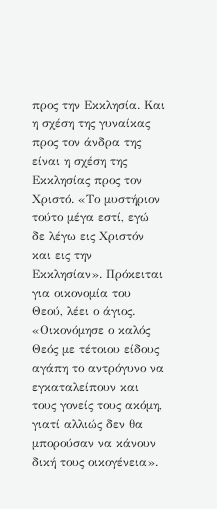προς την Εκκλησία. Και η σχέση της γυναίκας προς τον άνδρα της είναι η σχέση της Εκκλησίας προς τον Χριστό. «Το μυστήριον τούτο μέγα εστί, εγώ δε λέγω εις Χριστόν και εις την Εκκλησίαν». Πρόκειται για οικονομία του Θεού, λέει ο άγιος. «Οικονόμησε ο καλός Θεός με τέτοιου είδους αγάπη το αντρόγυνο να εγκαταλείπουν και τους γονείς τους ακόμη, γιατί αλλιώς δεν θα μπορούσαν να κάνουν δική τους οικογένεια».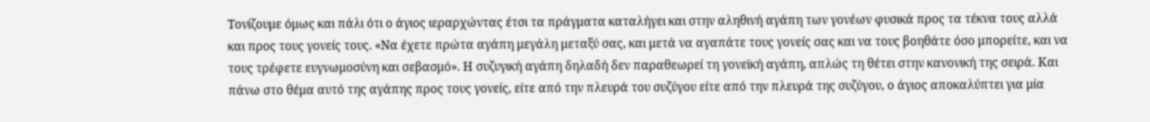Τονίζουμε όμως και πάλι ότι ο άγιος ιεραρχώντας έτσι τα πράγματα καταλήγει και στην αληθινή αγάπη των γονέων φυσικά προς τα τέκνα τους αλλά και προς τους γονείς τους. «Να έχετε πρώτα αγάπη μεγάλη μεταξύ σας, και μετά να αγαπάτε τους γονείς σας και να τους βοηθάτε όσο μπορείτε, και να τους τρέφετε ευγνωμοσύνη και σεβασμό». Η συζυγική αγάπη δηλαδή δεν παραθεωρεί τη γονεϊκή αγάπη, απλώς τη θέτει στην κανονική της σειρά. Και πάνω στο θέμα αυτό της αγάπης προς τους γονείς, είτε από την πλευρά του συζύγου είτε από την πλευρά της συζύγου, ο άγιος αποκαλύπτει για μία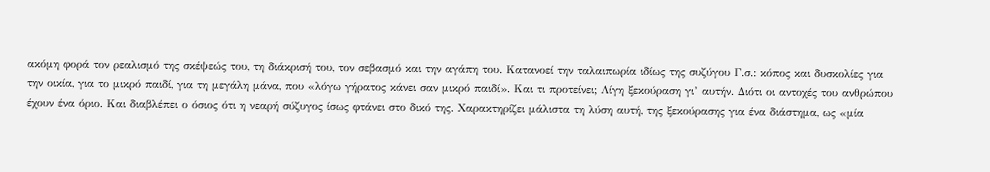ακόμη φορά τον ρεαλισμό της σκέψεώς του, τη διάκρισή του, τον σεβασμό και την αγάπη του. Κατανοεί την ταλαιπωρία ιδίως της συζύγου Γ.σ.: κόπος και δυσκολίες για την οικία, για το μικρό παιδί, για τη μεγάλη μάνα, που «λόγω γήρατος κάνει σαν μικρό παιδί». Και τι προτείνει; Λίγη ξεκούραση γι’ αυτήν. Διότι οι αντοχές του ανθρώπου έχουν ένα όριο. Και διαβλέπει ο όσιος ότι η νεαρή σύζυγος ίσως φτάνει στο δικό της. Χαρακτηρίζει μάλιστα τη λύση αυτή, της ξεκούρασης για ένα διάστημα, ως «μία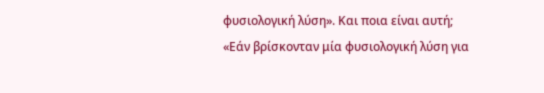φυσιολογική λύση». Και ποια είναι αυτή; «Εάν βρίσκονταν μία φυσιολογική λύση για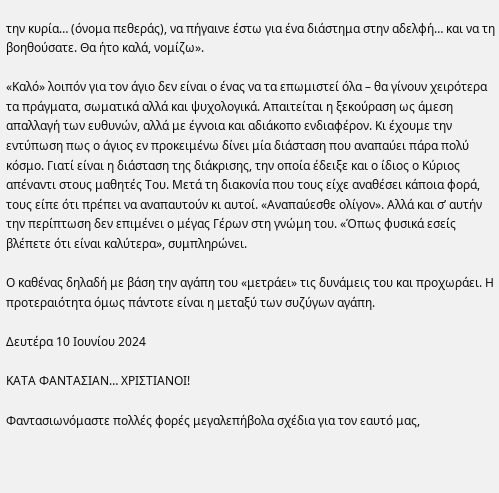την κυρία… (όνομα πεθεράς), να πήγαινε έστω για ένα διάστημα στην αδελφή… και να τη βοηθούσατε. Θα ήτο καλά, νομίζω».

«Καλό» λοιπόν για τον άγιο δεν είναι ο ένας να τα επωμιστεί όλα – θα γίνουν χειρότερα τα πράγματα, σωματικά αλλά και ψυχολογικά. Απαιτείται η ξεκούραση ως άμεση απαλλαγή των ευθυνών, αλλά με έγνοια και αδιάκοπο ενδιαφέρον. Κι έχουμε την εντύπωση πως ο άγιος εν προκειμένω δίνει μία διάσταση που αναπαύει πάρα πολύ κόσμο. Γιατί είναι η διάσταση της διάκρισης, την οποία έδειξε και ο ίδιος ο Κύριος απέναντι στους μαθητές Του. Μετά τη διακονία που τους είχε αναθέσει κάποια φορά, τους είπε ότι πρέπει να αναπαυτούν κι αυτοί. «Αναπαύεσθε ολίγον». Αλλά και σ’ αυτήν την περίπτωση δεν επιμένει ο μέγας Γέρων στη γνώμη του. «Όπως φυσικά εσείς βλέπετε ότι είναι καλύτερα», συμπληρώνει.

Ο καθένας δηλαδή με βάση την αγάπη του «μετράει» τις δυνάμεις του και προχωράει. Η προτεραιότητα όμως πάντοτε είναι η μεταξύ των συζύγων αγάπη.

Δευτέρα 10 Ιουνίου 2024

ΚΑΤΑ ΦΑΝΤΑΣΙΑΝ… ΧΡΙΣΤΙΑΝΟΙ!

Φαντασιωνόμαστε πολλές φορές μεγαλεπήβολα σχέδια για τον εαυτό μας,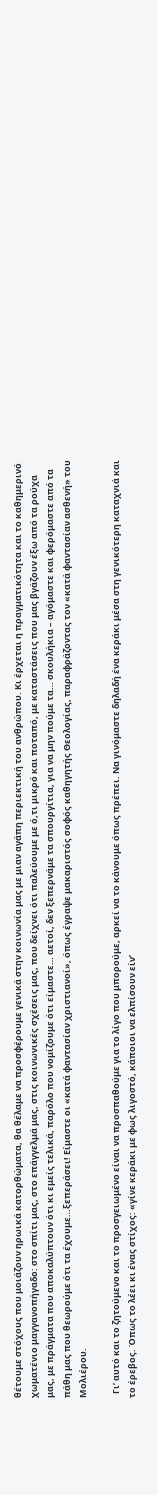θέτουμε στόχους που μοιάζουν ηρωικά κατορθώματα, θα θέλαμε να προσφέρουμε γενικά στην κοινωνία μας με μιαν αγάπη περιεκτική του ανθρώπου. Κι έρχεται η πραγματικότητα και το καθημερινό χωματένιο μαγγανοπήγαδο: στο σπίτι μας, στο επάγγελμά μας, στις κοινωνικές σχέσεις μας, που δείχνει ότι παλεύουμε με ό,τι μικρό και ποταπό, με καταστάσεις που μας βγάζουν έξω από τα ρούχα μας, με πράγματα που αποκαλύπτουν ότι κι εμείς τελικά, παρόλο που νομίζουμε ότι είμαστε… αετοί, δεν ξεπερνάμε τα σπουργίτια, για να μην πούμε τα… σκουλήκια – αγόμαστε και φερόμαστε από τα πάθη μας που θεωρούμε ότι τα έχουμε…ξεπεράσει! Είμαστε οι «κατά φαντασίαν χριστιανοί», όπως έγραψε μακαριστός σοφός καθηγητής Θεολογίας, παραφράζοντας τον «κατά φαντασίαν ασθενή» του Μολιέρου.

  Γι’ αυτό και το ζητούμενο και το προσγειωμένο είναι να προσπαθούμε για το λίγο που μπορούμε, αρκεί να το κάνουμε όπως πρέπει. Να γινόμαστε δηλαδή ένα κεράκι μέσα στη γενικότερη καταχνιά και το έρεβος. Όπως το λέει κι ένας στίχος: «γίνε κεράκι με φως λιγοστό, κάποιοι να ελπίσουν είν’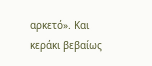αρκετό». Και κεράκι βεβαίως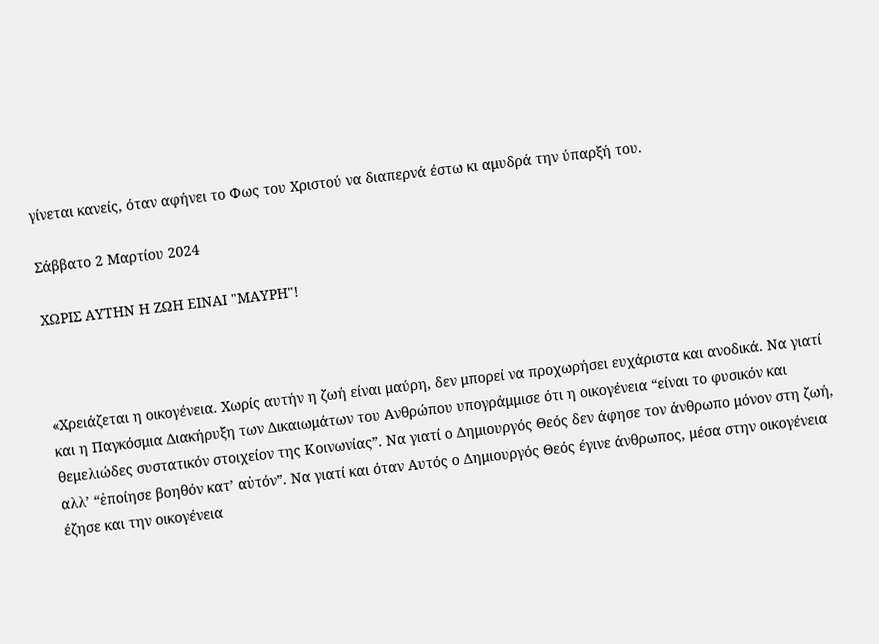γίνεται κανείς, όταν αφήνει το Φως του Χριστού να διαπερνά έστω κι αμυδρά την ύπαρξή του.

Σάββατο 2 Μαρτίου 2024

ΧΩΡΙΣ ΑΥΤΗΝ Η ΖΩΗ ΕΙΝΑΙ "ΜΑΥΡΗ"!



«Χρειάζεται η οικογένεια. Χωρίς αυτήν η ζωή είναι μαύρη, δεν μπορεί να προχωρήσει ευχάριστα και ανοδικά. Να γιατί και η Παγκόσμια Διακήρυξη των Δικαιωμάτων του Ανθρώπου υπογράμμισε ότι η οικογένεια “είναι το φυσικόν και θεμελιώδες συστατικόν στοιχείον της Κοινωνίας”. Να γιατί ο Δημιουργός Θεός δεν άφησε τον άνθρωπο μόνον στη ζωή, αλλ’ “ἐποίησε βοηθόν κατ’ αὐτόν”. Να γιατί και όταν Αυτός ο Δημιουργός Θεός έγινε άνθρωπος, μέσα στην οικογένεια έζησε και την οικογένεια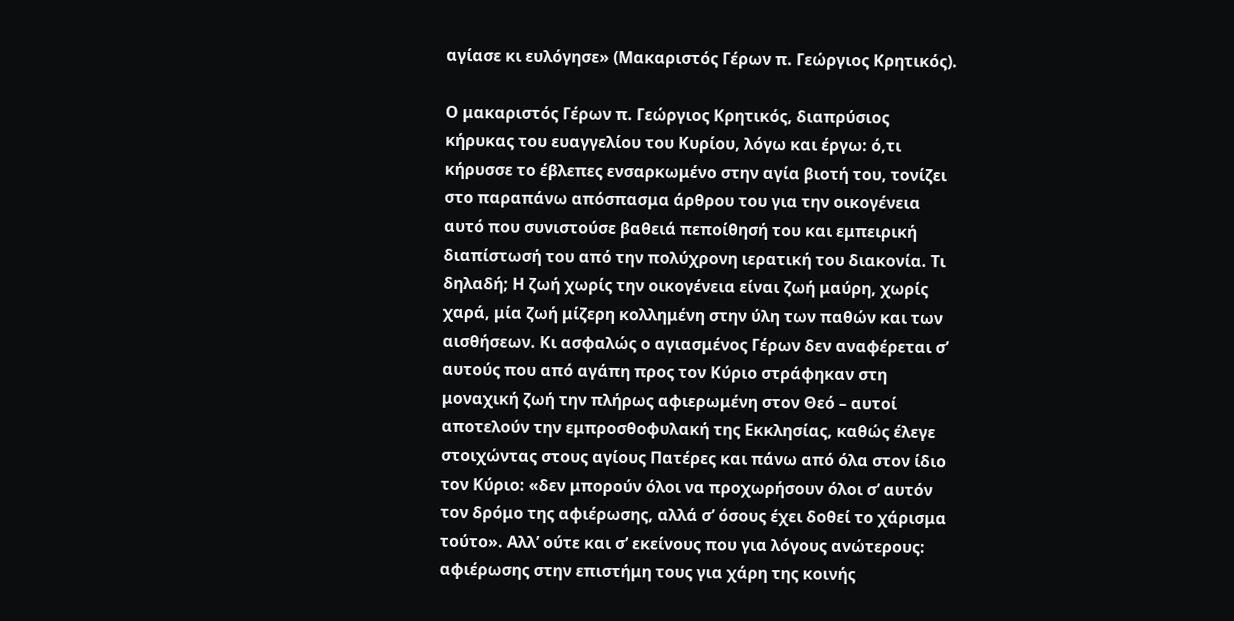αγίασε κι ευλόγησε» (Μακαριστός Γέρων π. Γεώργιος Κρητικός).

Ο μακαριστός Γέρων π. Γεώργιος Κρητικός, διαπρύσιος κήρυκας του ευαγγελίου του Κυρίου, λόγω και έργω: ό,τι κήρυσσε το έβλεπες ενσαρκωμένο στην αγία βιοτή του, τονίζει στο παραπάνω απόσπασμα άρθρου του για την οικογένεια αυτό που συνιστούσε βαθειά πεποίθησή του και εμπειρική διαπίστωσή του από την πολύχρονη ιερατική του διακονία. Τι δηλαδή; Η ζωή χωρίς την οικογένεια είναι ζωή μαύρη, χωρίς χαρά, μία ζωή μίζερη κολλημένη στην ύλη των παθών και των αισθήσεων. Κι ασφαλώς ο αγιασμένος Γέρων δεν αναφέρεται σ’ αυτούς που από αγάπη προς τον Κύριο στράφηκαν στη μοναχική ζωή την πλήρως αφιερωμένη στον Θεό – αυτοί αποτελούν την εμπροσθοφυλακή της Εκκλησίας, καθώς έλεγε στοιχώντας στους αγίους Πατέρες και πάνω από όλα στον ίδιο τον Κύριο: «δεν μπορούν όλοι να προχωρήσουν όλοι σ’ αυτόν τον δρόμο της αφιέρωσης, αλλά σ’ όσους έχει δοθεί το χάρισμα τούτο». Αλλ’ ούτε και σ’ εκείνους που για λόγους ανώτερους: αφιέρωσης στην επιστήμη τους για χάρη της κοινής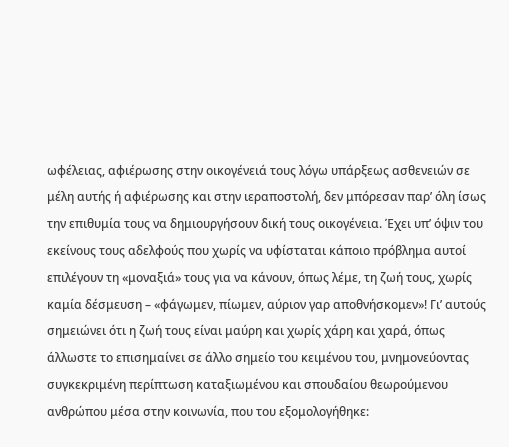ωφέλειας, αφιέρωσης στην οικογένειά τους λόγω υπάρξεως ασθενειών σε μέλη αυτής ή αφιέρωσης και στην ιεραποστολή, δεν μπόρεσαν παρ’ όλη ίσως την επιθυμία τους να δημιουργήσουν δική τους οικογένεια. Έχει υπ’ όψιν του εκείνους τους αδελφούς που χωρίς να υφίσταται κάποιο πρόβλημα αυτοί επιλέγουν τη «μοναξιά» τους για να κάνουν, όπως λέμε, τη ζωή τους, χωρίς καμία δέσμευση – «φάγωμεν, πίωμεν, αύριον γαρ αποθνήσκομεν»! Γι’ αυτούς σημειώνει ότι η ζωή τους είναι μαύρη και χωρίς χάρη και χαρά, όπως άλλωστε το επισημαίνει σε άλλο σημείο του κειμένου του, μνημονεύοντας συγκεκριμένη περίπτωση καταξιωμένου και σπουδαίου θεωρούμενου ανθρώπου μέσα στην κοινωνία, που του εξομολογήθηκε: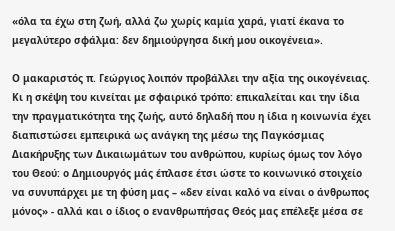«όλα τα έχω στη ζωή, αλλά ζω χωρίς καμία χαρά, γιατί έκανα το μεγαλύτερο σφάλμα: δεν δημιούργησα δική μου οικογένεια».

Ο μακαριστός π. Γεώργιος λοιπόν προβάλλει την αξία της οικογένειας. Κι η σκέψη του κινείται με σφαιρικό τρόπο: επικαλείται και την ίδια την πραγματικότητα της ζωής, αυτό δηλαδή που η ίδια η κοινωνία έχει διαπιστώσει εμπειρικά ως ανάγκη της μέσω της Παγκόσμιας Διακήρυξης των Δικαιωμάτων του ανθρώπου, κυρίως όμως τον λόγο του Θεού: ο Δημιουργός μάς έπλασε έτσι ώστε το κοινωνικό στοιχείο να συνυπάρχει με τη φύση μας – «δεν είναι καλό να είναι ο άνθρωπος μόνος» - αλλά και ο ίδιος ο ενανθρωπήσας Θεός μας επέλεξε μέσα σε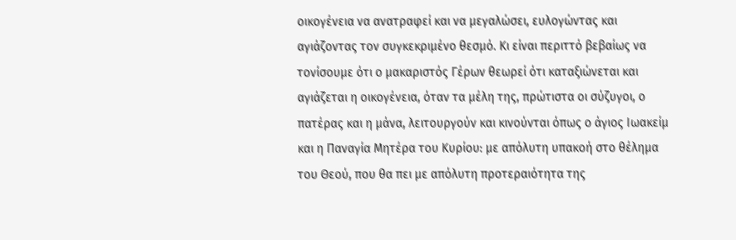οικογένεια να ανατραφεί και να μεγαλώσει, ευλογώντας και αγιάζοντας τον συγκεκριμένο θεσμό. Κι είναι περιττό βεβαίως να τονίσουμε ότι ο μακαριστός Γέρων θεωρεί ότι καταξιώνεται και αγιάζεται η οικογένεια, όταν τα μέλη της, πρώτιστα οι σύζυγοι, ο πατέρας και η μάνα, λειτουργούν και κινούνται όπως ο άγιος Ιωακείμ και η Παναγία Μητέρα του Κυρίου: με απόλυτη υπακοή στο θέλημα του Θεού, που θα πει με απόλυτη προτεραιότητα της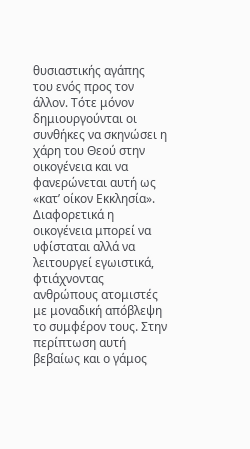θυσιαστικής αγάπης του ενός προς τον άλλον. Τότε μόνον δημιουργούνται οι συνθήκες να σκηνώσει η χάρη του Θεού στην οικογένεια και να φανερώνεται αυτή ως «κατ’ οίκον Εκκλησία». Διαφορετικά η οικογένεια μπορεί να υφίσταται αλλά να λειτουργεί εγωιστικά, φτιάχνοντας ανθρώπους ατομιστές με μοναδική απόβλεψη το συμφέρον τους. Στην περίπτωση αυτή βεβαίως και ο γάμος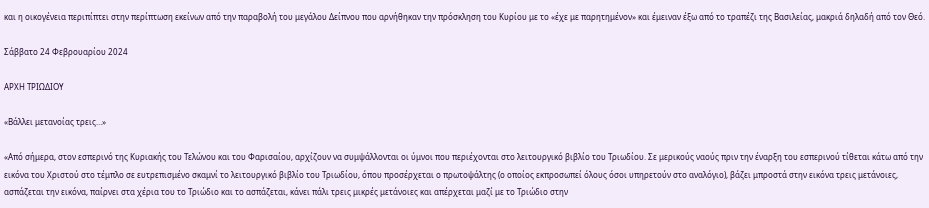και η οικογένεια περιπίπτει στην περίπτωση εκείνων από την παραβολή του μεγάλου Δείπνου που αρνήθηκαν την πρόσκληση του Κυρίου με το «έχε με παρητημένον» και έμειναν έξω από το τραπέζι της Βασιλείας, μακριά δηλαδή από τον Θεό.

Σάββατο 24 Φεβρουαρίου 2024

ΑΡΧΗ ΤΡΙΩΔΙΟΥ

«Βάλλει μετανοίας τρεις…»

«Από σήμερα, στον εσπερινό της Κυριακής του Τελώνου και του Φαρισαίου, αρχίζουν να συμψάλλονται οι ύμνοι που περιέχονται στο λειτουργικό βιβλίο του Τριωδίου. Σε μερικούς ναούς πριν την έναρξη του εσπερινού τίθεται κάτω από την εικόνα του Χριστού στο τέμπλο σε ευτρεπισμένο σκαμνί το λειτουργικό βιβλίο του Τριωδίου, όπου προσέρχεται ο πρωτοψάλτης (ο οποίος εκπροσωπεί όλους όσοι υπηρετούν στο αναλόγιο), βάζει μπροστά στην εικόνα τρεις μετάνοιες, ασπάζεται την εικόνα, παίρνει στα χέρια του το Τριώδιο και το ασπάζεται, κάνει πάλι τρεις μικρές μετάνοιες και απέρχεται μαζί με το Τριώδιο στην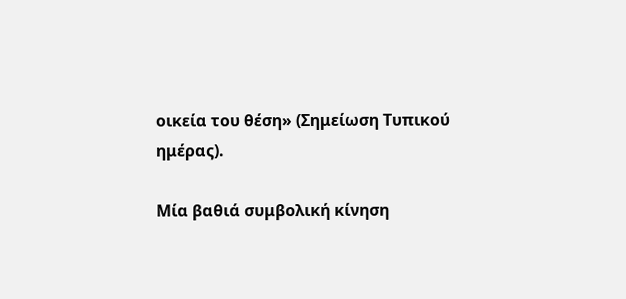οικεία του θέση» (Σημείωση Τυπικού ημέρας).

Μία βαθιά συμβολική κίνηση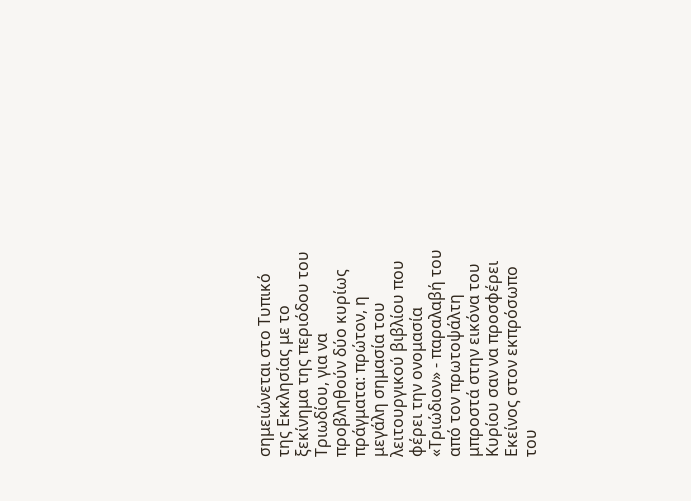σημειώνεται στο Τυπικό της Εκκλησίας με το ξεκίνημα της περιόδου του Τριωδίου, για να προβληθούν δύο κυρίως πράγματα: πρώτον, η μεγάλη σημασία του λειτουργικού βιβλίου που φέρει την ονομασία «Τριώδιον» - παραλαβή του από τον πρωτοψάλτη μπροστά στην εικόνα του Κυρίου σαν να προσφέρει Εκείνος στον εκπρόσωπο του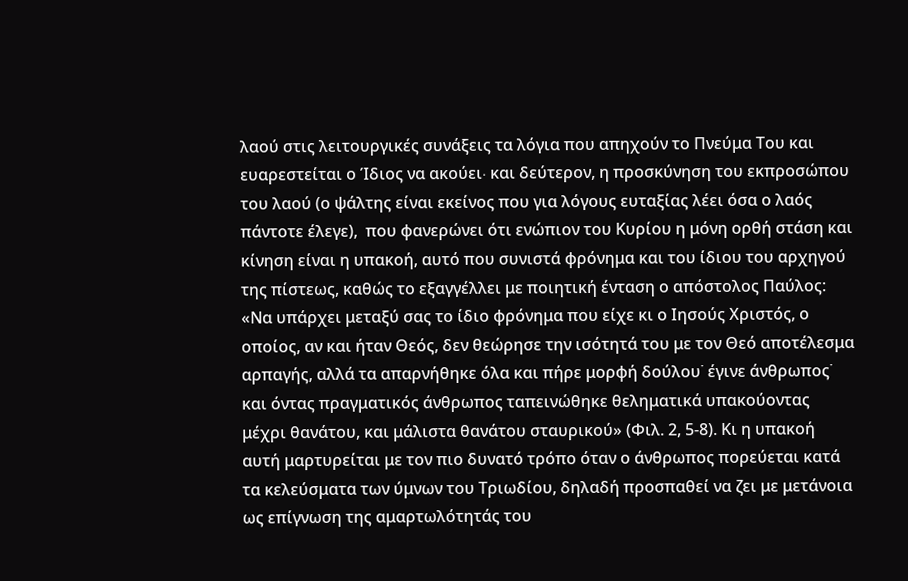λαού στις λειτουργικές συνάξεις τα λόγια που απηχούν το Πνεύμα Του και ευαρεστείται ο Ίδιος να ακούει∙ και δεύτερον, η προσκύνηση του εκπροσώπου του λαού (ο ψάλτης είναι εκείνος που για λόγους ευταξίας λέει όσα ο λαός πάντοτε έλεγε),  που φανερώνει ότι ενώπιον του Κυρίου η μόνη ορθή στάση και κίνηση είναι η υπακοή, αυτό που συνιστά φρόνημα και του ίδιου του αρχηγού της πίστεως, καθώς το εξαγγέλλει με ποιητική ένταση ο απόστολος Παύλος: «Να υπάρχει μεταξύ σας το ίδιο φρόνημα που είχε κι ο Ιησούς Χριστός, ο οποίος, αν και ήταν Θεός, δεν θεώρησε την ισότητά του με τον Θεό αποτέλεσμα αρπαγής, αλλά τα απαρνήθηκε όλα και πήρε μορφή δούλου˙ έγινε άνθρωπος˙ και όντας πραγματικός άνθρωπος ταπεινώθηκε θεληματικά υπακούοντας μέχρι θανάτου, και μάλιστα θανάτου σταυρικού» (Φιλ. 2, 5-8). Κι η υπακοή αυτή μαρτυρείται με τον πιο δυνατό τρόπο όταν ο άνθρωπος πορεύεται κατά τα κελεύσματα των ύμνων του Τριωδίου, δηλαδή προσπαθεί να ζει με μετάνοια ως επίγνωση της αμαρτωλότητάς του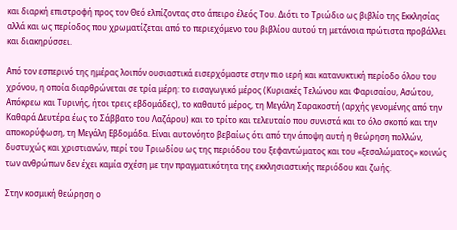και διαρκή επιστροφή προς τον Θεό ελπίζοντας στο άπειρο έλεός Του. Διότι το Τριώδιο ως βιβλίο της Εκκλησίας αλλά και ως περίοδος που χρωματίζεται από το περιεχόμενο του βιβλίου αυτού τη μετάνοια πρώτιστα προβάλλει και διακηρύσσει.

Από τον εσπερινό της ημέρας λοιπόν ουσιαστικά εισερχόμαστε στην πιο ιερή και κατανυκτική περίοδο όλου του χρόνου, η οποία διαρθρώνεται σε τρία μέρη: το εισαγωγικό μέρος (Κυριακές Τελώνου και Φαρισαίου, Ασώτου, Απόκρεω και Τυρινής, ήτοι τρεις εβδομάδες), το καθαυτό μέρος, τη Μεγάλη Σαρακοστή (αρχής γενομένης από την Καθαρά Δευτέρα έως το Σάββατο του Λαζάρου) και το τρίτο και τελευταίο που συνιστά και το όλο σκοπό και την αποκορύφωση, τη Μεγάλη Εβδομάδα. Είναι αυτονόητο βεβαίως ότι από την άποψη αυτή η θεώρηση πολλών, δυστυχώς και χριστιανών, περί του Τριωδίου ως της περιόδου του ξεφαντώματος και του «ξεσαλώματος» κοινώς των ανθρώπων δεν έχει καμία σχέση με την πραγματικότητα της εκκλησιαστικής περιόδου και ζωής.

Στην κοσμική θεώρηση ο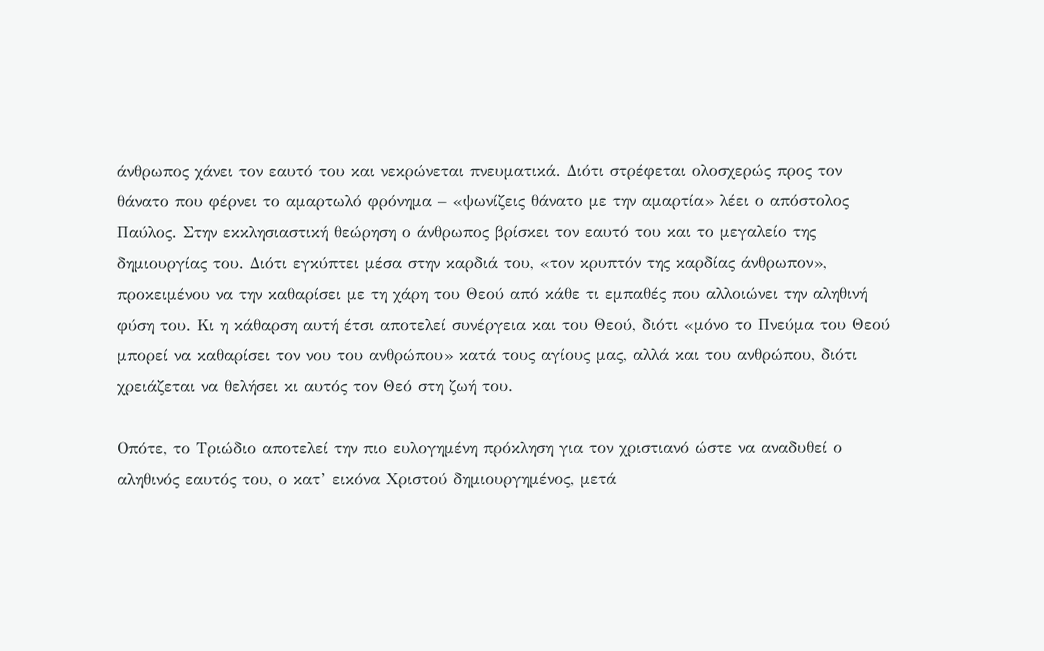άνθρωπος χάνει τον εαυτό του και νεκρώνεται πνευματικά. Διότι στρέφεται ολοσχερώς προς τον θάνατο που φέρνει το αμαρτωλό φρόνημα – «ψωνίζεις θάνατο με την αμαρτία» λέει ο απόστολος Παύλος. Στην εκκλησιαστική θεώρηση ο άνθρωπος βρίσκει τον εαυτό του και το μεγαλείο της δημιουργίας του. Διότι εγκύπτει μέσα στην καρδιά του, «τον κρυπτόν της καρδίας άνθρωπον», προκειμένου να την καθαρίσει με τη χάρη του Θεού από κάθε τι εμπαθές που αλλοιώνει την αληθινή φύση του. Κι η κάθαρση αυτή έτσι αποτελεί συνέργεια και του Θεού, διότι «μόνο το Πνεύμα του Θεού μπορεί να καθαρίσει τον νου του ανθρώπου» κατά τους αγίους μας, αλλά και του ανθρώπου, διότι χρειάζεται να θελήσει κι αυτός τον Θεό στη ζωή του.

Οπότε, το Τριώδιο αποτελεί την πιο ευλογημένη πρόκληση για τον χριστιανό ώστε να αναδυθεί ο αληθινός εαυτός του, ο κατ’ εικόνα Χριστού δημιουργημένος, μετά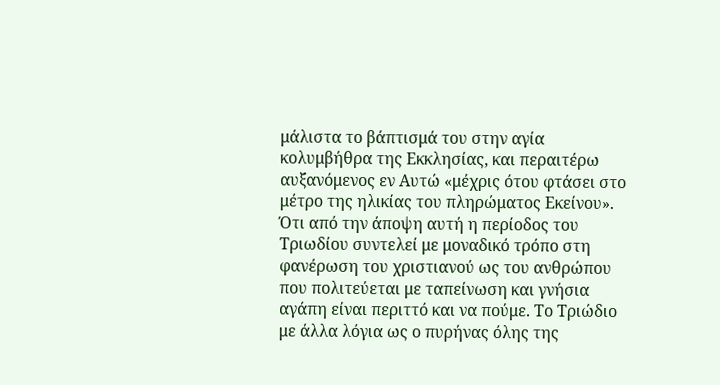μάλιστα το βάπτισμά του στην αγία κολυμβήθρα της Εκκλησίας, και περαιτέρω αυξανόμενος εν Αυτώ «μέχρις ότου φτάσει στο μέτρο της ηλικίας του πληρώματος Εκείνου». Ότι από την άποψη αυτή η περίοδος του Τριωδίου συντελεί με μοναδικό τρόπο στη φανέρωση του χριστιανού ως του ανθρώπου που πολιτεύεται με ταπείνωση και γνήσια αγάπη είναι περιττό και να πούμε. Το Τριώδιο με άλλα λόγια ως ο πυρήνας όλης της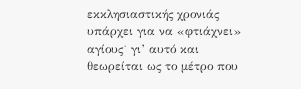εκκλησιαστικής χρονιάς υπάρχει για να «φτιάχνει» αγίους˙ γι’ αυτό και θεωρείται ως το μέτρο που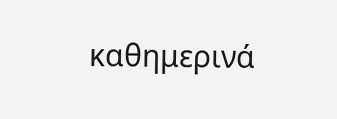καθημερινά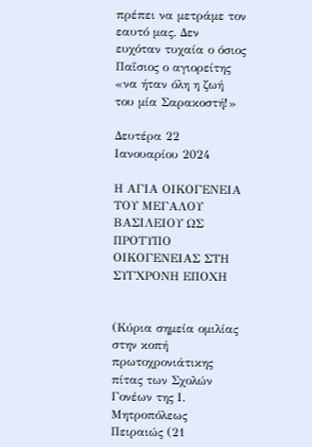πρέπει να μετράμε τον εαυτό μας. Δεν ευχόταν τυχαία ο όσιος Παΐσιος ο αγιορείτης «να ήταν όλη η ζωή του μία Σαρακοστή!»

Δευτέρα 22 Ιανουαρίου 2024

Η ΑΓΙΑ ΟΙΚΟΓΕΝΕΙΑ ΤΟΥ ΜΕΓΑΛΟΥ ΒΑΣΙΛΕΙΟΥ ΩΣ ΠΡΟΤΥΠΟ ΟΙΚΟΓΕΝΕΙΑΣ ΣΤΗ ΣΥΓΧΡΟΝΗ ΕΠΟΧΗ


(Κύρια σημεία ομιλίας στην κοπή πρωτοχρονιάτικης πίτας των Σχολών Γονέων της Ι. Μητροπόλεως Πειραιώς (21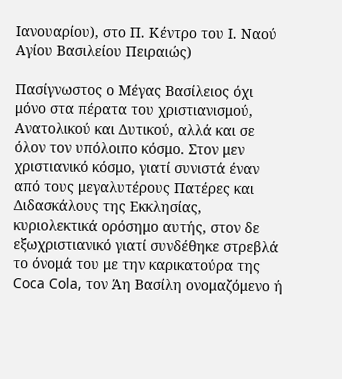Ιανουαρίου), στο Π. Κέντρο του Ι. Ναού Αγίου Βασιλείου Πειραιώς)

Πασίγνωστος ο Μέγας Βασίλειος όχι μόνο στα πέρατα του χριστιανισμού, Ανατολικού και Δυτικού, αλλά και σε όλον τον υπόλοιπο κόσμο. Στον μεν χριστιανικό κόσμο, γιατί συνιστά έναν από τους μεγαλυτέρους Πατέρες και Διδασκάλους της Εκκλησίας, κυριολεκτικά ορόσημο αυτής, στον δε εξωχριστιανικό γιατί συνδέθηκε στρεβλά το όνομά του με την καρικατούρα της Coca Cola, τον Άη Βασίλη ονομαζόμενο ή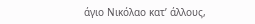άγιο Νικόλαο κατ’ άλλους,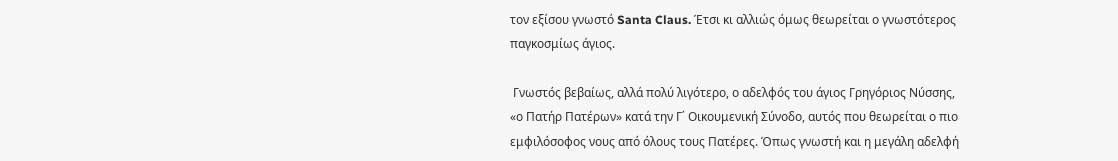τον εξίσου γνωστό Santa Claus. Έτσι κι αλλιώς όμως θεωρείται ο γνωστότερος παγκοσμίως άγιος.

 Γνωστός βεβαίως, αλλά πολύ λιγότερο, ο αδελφός του άγιος Γρηγόριος Νύσσης, «ο Πατήρ Πατέρων» κατά την Γ΄ Οικουμενική Σύνοδο, αυτός που θεωρείται ο πιο εμφιλόσοφος νους από όλους τους Πατέρες. Όπως γνωστή και η μεγάλη αδελφή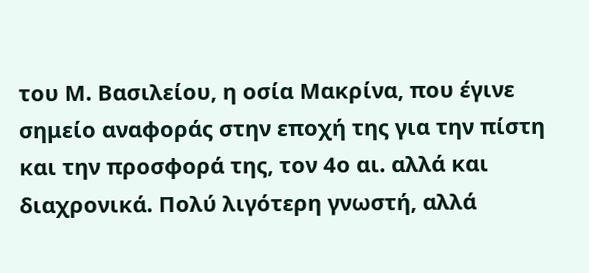του Μ. Βασιλείου, η οσία Μακρίνα, που έγινε σημείο αναφοράς στην εποχή της για την πίστη και την προσφορά της, τον 4ο αι. αλλά και διαχρονικά. Πολύ λιγότερη γνωστή, αλλά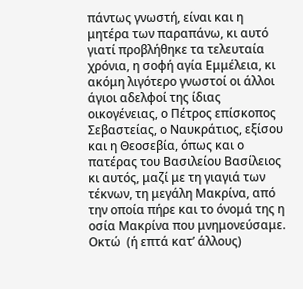πάντως γνωστή, είναι και η μητέρα των παραπάνω, κι αυτό γιατί προβλήθηκε τα τελευταία χρόνια, η σοφή αγία Εμμέλεια, κι ακόμη λιγότερο γνωστοί οι άλλοι άγιοι αδελφοί της ίδιας οικογένειας, ο Πέτρος επίσκοπος Σεβαστείας, ο Ναυκράτιος, εξίσου και η Θεοσεβία, όπως και ο πατέρας του Βασιλείου Βασίλειος κι αυτός, μαζί με τη γιαγιά των τέκνων, τη μεγάλη Μακρίνα, από την οποία πήρε και το όνομά της η οσία Μακρίνα που μνημονεύσαμε. Οκτώ  (ή επτά κατ’ άλλους)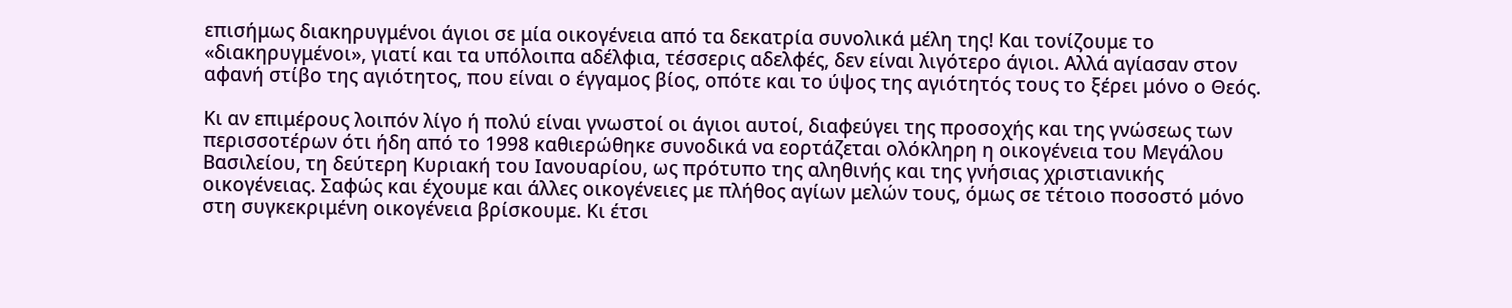επισήμως διακηρυγμένοι άγιοι σε μία οικογένεια από τα δεκατρία συνολικά μέλη της! Και τονίζουμε το «διακηρυγμένοι», γιατί και τα υπόλοιπα αδέλφια, τέσσερις αδελφές, δεν είναι λιγότερο άγιοι. Αλλά αγίασαν στον αφανή στίβο της αγιότητος, που είναι ο έγγαμος βίος, οπότε και το ύψος της αγιότητός τους το ξέρει μόνο ο Θεός.

Κι αν επιμέρους λοιπόν λίγο ή πολύ είναι γνωστοί οι άγιοι αυτοί, διαφεύγει της προσοχής και της γνώσεως των περισσοτέρων ότι ήδη από το 1998 καθιερώθηκε συνοδικά να εορτάζεται ολόκληρη η οικογένεια του Μεγάλου Βασιλείου, τη δεύτερη Κυριακή του Ιανουαρίου, ως πρότυπο της αληθινής και της γνήσιας χριστιανικής οικογένειας. Σαφώς και έχουμε και άλλες οικογένειες με πλήθος αγίων μελών τους, όμως σε τέτοιο ποσοστό μόνο στη συγκεκριμένη οικογένεια βρίσκουμε. Κι έτσι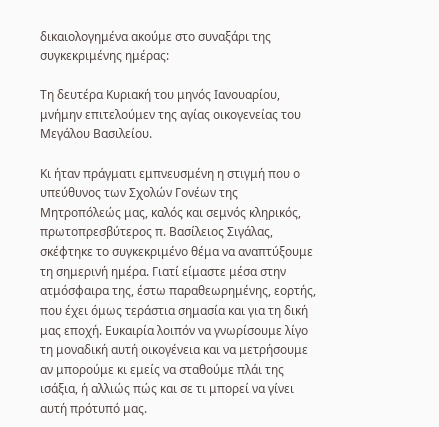δικαιολογημένα ακούμε στο συναξάρι της συγκεκριμένης ημέρας:

Τη δευτέρα Κυριακή του μηνός Ιανουαρίου, μνήμην επιτελούμεν της αγίας οικογενείας του Μεγάλου Βασιλείου.

Κι ήταν πράγματι εμπνευσμένη η στιγμή που ο υπεύθυνος των Σχολών Γονέων της Μητροπόλεώς μας, καλός και σεμνός κληρικός, πρωτοπρεσβύτερος π. Βασίλειος Σιγάλας, σκέφτηκε το συγκεκριμένο θέμα να αναπτύξουμε τη σημερινή ημέρα. Γιατί είμαστε μέσα στην ατμόσφαιρα της, έστω παραθεωρημένης, εορτής, που έχει όμως τεράστια σημασία και για τη δική μας εποχή. Ευκαιρία λοιπόν να γνωρίσουμε λίγο τη μοναδική αυτή οικογένεια και να μετρήσουμε αν μπορούμε κι εμείς να σταθούμε πλάι της ισάξια, ή αλλιώς πώς και σε τι μπορεί να γίνει αυτή πρότυπό μας.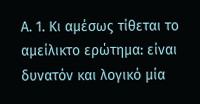Α. 1. Κι αμέσως τίθεται το αμείλικτο ερώτημα: είναι δυνατόν και λογικό μία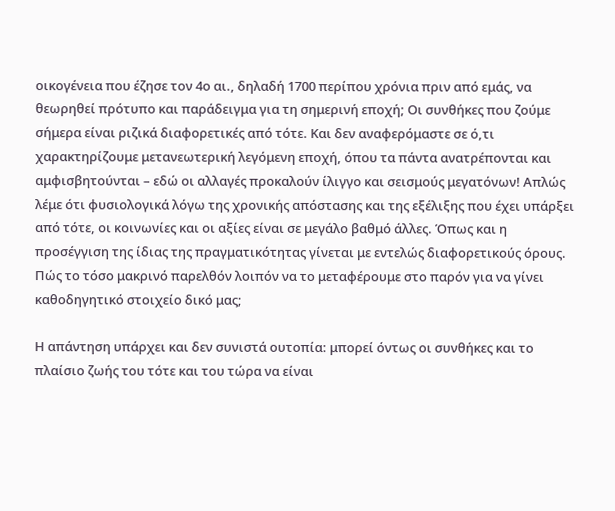οικογένεια που έζησε τον 4ο αι., δηλαδή 1700 περίπου χρόνια πριν από εμάς, να θεωρηθεί πρότυπο και παράδειγμα για τη σημερινή εποχή; Οι συνθήκες που ζούμε σήμερα είναι ριζικά διαφορετικές από τότε. Και δεν αναφερόμαστε σε ό,τι χαρακτηρίζουμε μετανεωτερική λεγόμενη εποχή, όπου τα πάντα ανατρέπονται και αμφισβητούνται – εδώ οι αλλαγές προκαλούν ίλιγγο και σεισμούς μεγατόνων! Απλώς λέμε ότι φυσιολογικά λόγω της χρονικής απόστασης και της εξέλιξης που έχει υπάρξει από τότε, οι κοινωνίες και οι αξίες είναι σε μεγάλο βαθμό άλλες. Όπως και η προσέγγιση της ίδιας της πραγματικότητας γίνεται με εντελώς διαφορετικούς όρους. Πώς το τόσο μακρινό παρελθόν λοιπόν να το μεταφέρουμε στο παρόν για να γίνει καθοδηγητικό στοιχείο δικό μας;

Η απάντηση υπάρχει και δεν συνιστά ουτοπία: μπορεί όντως οι συνθήκες και το πλαίσιο ζωής του τότε και του τώρα να είναι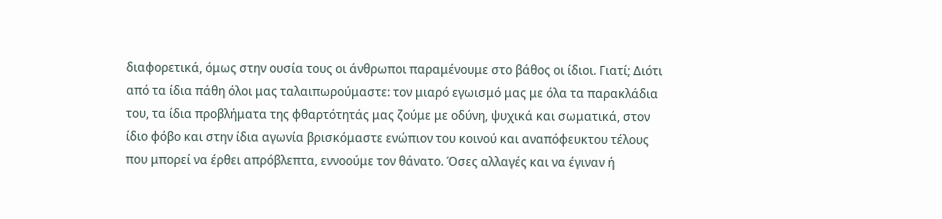διαφορετικά, όμως στην ουσία τους οι άνθρωποι παραμένουμε στο βάθος οι ίδιοι. Γιατί; Διότι από τα ίδια πάθη όλοι μας ταλαιπωρούμαστε: τον μιαρό εγωισμό μας με όλα τα παρακλάδια του, τα ίδια προβλήματα της φθαρτότητάς μας ζούμε με οδύνη, ψυχικά και σωματικά, στον ίδιο φόβο και στην ίδια αγωνία βρισκόμαστε ενώπιον του κοινού και αναπόφευκτου τέλους που μπορεί να έρθει απρόβλεπτα, εννοούμε τον θάνατο. Όσες αλλαγές και να έγιναν ή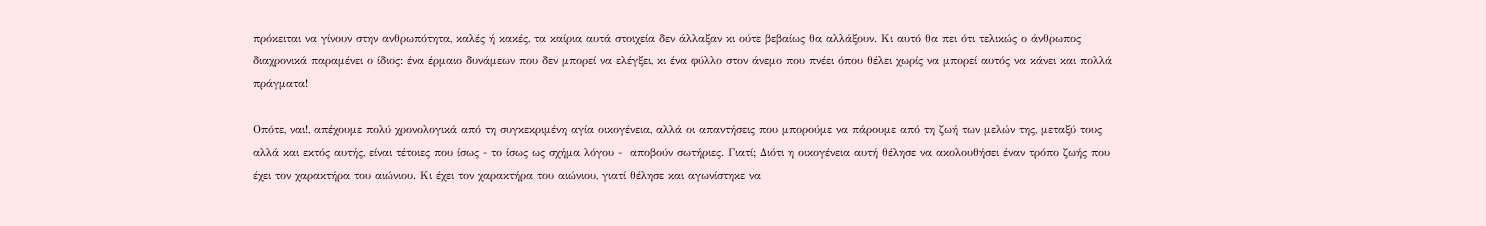πρόκειται να γίνουν στην ανθρωπότητα, καλές ή κακές, τα καίρια αυτά στοιχεία δεν άλλαξαν κι ούτε βεβαίως θα αλλάξουν. Κι αυτό θα πει ότι τελικώς ο άνθρωπος διαχρονικά παραμένει ο ίδιος: ένα έρμαιο δυνάμεων που δεν μπορεί να ελέγξει, κι ένα φύλλο στον άνεμο που πνέει όπου θέλει χωρίς να μπορεί αυτός να κάνει και πολλά πράγματα!

Οπότε, ναι!, απέχουμε πολύ χρονολογικά από τη συγκεκριμένη αγία οικογένεια, αλλά οι απαντήσεις που μπορούμε να πάρουμε από τη ζωή των μελών της, μεταξύ τους αλλά και εκτός αυτής, είναι τέτοιες που ίσως - το ίσως ως σχήμα λόγου -  αποβούν σωτήριες. Γιατί; Διότι η οικογένεια αυτή θέλησε να ακολουθήσει έναν τρόπο ζωής που έχει τον χαρακτήρα του αιώνιου. Κι έχει τον χαρακτήρα του αιώνιου, γιατί θέλησε και αγωνίστηκε να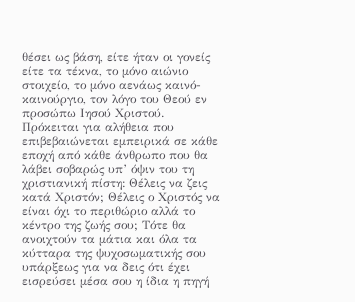θέσει ως βάση, είτε ήταν οι γονείς είτε τα τέκνα, το μόνο αιώνιο στοιχείο, το μόνο αενάως καινό-καινούργιο, τον λόγο του Θεού εν προσώπω Ιησού Χριστού. Πρόκειται για αλήθεια που επιβεβαιώνεται εμπειρικά σε κάθε εποχή από κάθε άνθρωπο που θα λάβει σοβαρώς υπ’ όψιν του τη χριστιανική πίστη: Θέλεις να ζεις κατά Χριστόν; Θέλεις ο Χριστός να είναι όχι το περιθώριο αλλά το κέντρο της ζωής σου; Τότε θα ανοιχτούν τα μάτια και όλα τα κύτταρα της ψυχοσωματικής σου υπάρξεως για να δεις ότι έχει εισρεύσει μέσα σου η ίδια η πηγή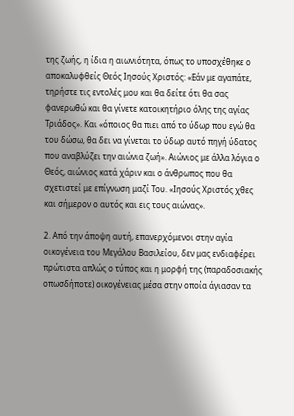της ζωής, η ίδια η αιωνιότητα, όπως το υποσχέθηκε ο αποκαλυφθείς Θεός Ιησούς Χριστός: «Εάν με αγαπάτε, τηρήστε τις εντολές μου και θα δείτε ότι θα σας φανερωθώ και θα γίνετε κατοικητήριο όλης της αγίας Τριάδος». Και «όποιος θα πιει από το ύδωρ που εγώ θα του δώσω, θα δει να γίνεται το ύδωρ αυτό πηγή ύδατος που αναβλύζει την αιώνια ζωή». Αιώνιος με άλλα λόγια ο Θεός, αιώνιος κατά χάριν και ο άνθρωπος που θα σχετιστεί με επίγνωση μαζί Του. «Ιησούς Χριστός χθες και σήμερον ο αυτός και εις τους αιώνας».

2. Από την άποψη αυτή, επανερχόμενοι στην αγία οικογένεια του Μεγάλου Βασιλείου, δεν μας ενδιαφέρει πρώτιστα απλώς ο τύπος και η μορφή της (παραδοσιακής οπωσδήποτε) οικογένειας μέσα στην οποία άγιασαν τα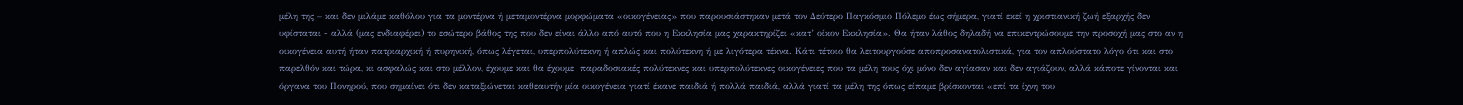μέλη της – και δεν μιλάμε καθόλου για τα μοντέρνα ή μεταμοντέρνα μορφώματα «οικογένειας» που παρουσιάστηκαν μετά τον Δεύτερο Παγκόσμιο Πόλεμο έως σήμερα, γιατί εκεί η χριστιανική ζωή εξαρχής δεν υφίσταται - αλλά (μας ενδιαφέρει) το εσώτερο βάθος της που δεν είναι άλλο από αυτό που η Εκκλησία μας χαρακτηρίζει «κατ’ οίκον Εκκλησία». Θα ήταν λάθος δηλαδή να επικεντρώσουμε την προσοχή μας στο αν η οικογένεια αυτή ήταν πατριαρχική ή πυρηνική, όπως λέγεται, υπερπολύτεκνη ή απλώς και πολύτεκνη ή με λιγότερα τέκνα. Κάτι τέτοιο θα λειτουργούσε αποπροσανατολιστικά, για τον απλούστατο λόγο ότι και στο παρελθόν και τώρα, κι ασφαλώς και στο μέλλον, έχουμε και θα έχουμε  παραδοσιακές πολύτεκνες και υπερπολύτεκνες οικογένειες που τα μέλη τους όχι μόνο δεν αγίασαν και δεν αγιάζουν, αλλά κάποτε γίνονται και όργανα του Πονηρού, που σημαίνει ότι δεν καταξιώνεται καθεαυτήν μία οικογένεια γιατί έκανε παιδιά ή πολλά παιδιά, αλλά γιατί τα μέλη της όπως είπαμε βρίσκονται «επί τα ίχνη του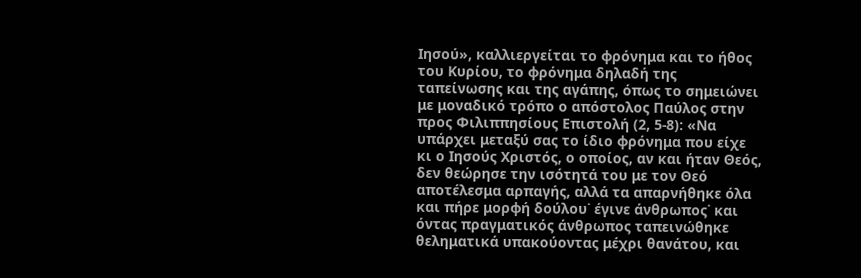Ιησού», καλλιεργείται το φρόνημα και το ήθος του Κυρίου, το φρόνημα δηλαδή της ταπείνωσης και της αγάπης, όπως το σημειώνει με μοναδικό τρόπο ο απόστολος Παύλος στην προς Φιλιππησίους Επιστολή (2, 5-8): «Να υπάρχει μεταξύ σας το ίδιο φρόνημα που είχε κι ο Ιησούς Χριστός, ο οποίος, αν και ήταν Θεός, δεν θεώρησε την ισότητά του με τον Θεό αποτέλεσμα αρπαγής, αλλά τα απαρνήθηκε όλα και πήρε μορφή δούλου˙ έγινε άνθρωπος˙ και όντας πραγματικός άνθρωπος ταπεινώθηκε θεληματικά υπακούοντας μέχρι θανάτου, και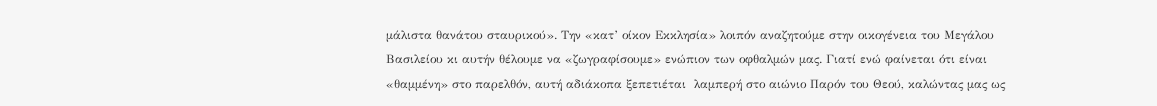μάλιστα θανάτου σταυρικού». Την «κατ’ οίκον Εκκλησία» λοιπόν αναζητούμε στην οικογένεια του Μεγάλου Βασιλείου κι αυτήν θέλουμε να «ζωγραφίσουμε» ενώπιον των οφθαλμών μας. Γιατί ενώ φαίνεται ότι είναι «θαμμένη» στο παρελθόν, αυτή αδιάκοπα ξεπετιέται  λαμπερή στο αιώνιο Παρόν του Θεού, καλώντας μας ως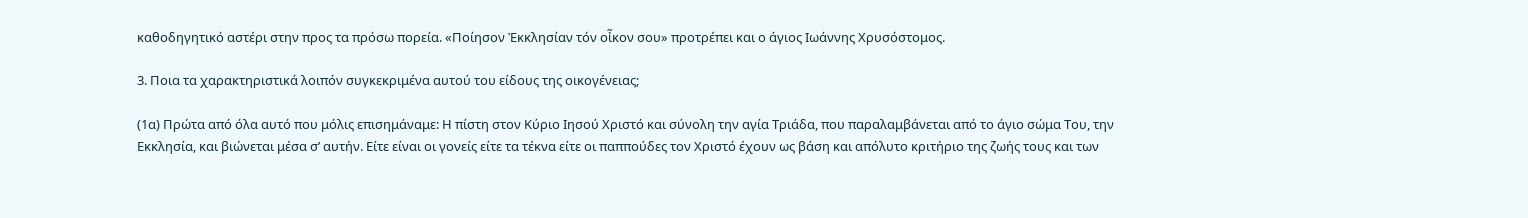καθοδηγητικό αστέρι στην προς τα πρόσω πορεία. «Ποίησον Ἐκκλησίαν τόν οἶκον σου» προτρέπει και ο άγιος Ιωάννης Χρυσόστομος.

3. Ποια τα χαρακτηριστικά λοιπόν συγκεκριμένα αυτού του είδους της οικογένειας;

(1α) Πρώτα από όλα αυτό που μόλις επισημάναμε: Η πίστη στον Κύριο Ιησού Χριστό και σύνολη την αγία Τριάδα, που παραλαμβάνεται από το άγιο σώμα Του, την Εκκλησία, και βιώνεται μέσα σ’ αυτήν. Είτε είναι οι γονείς είτε τα τέκνα είτε οι παππούδες τον Χριστό έχουν ως βάση και απόλυτο κριτήριο της ζωής τους και των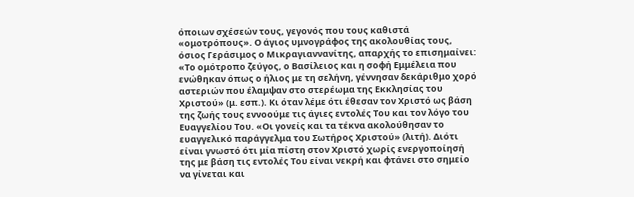όποιων σχέσεών τους, γεγονός που τους καθιστά «ομοτρόπους». Ο άγιος υμνογράφος της ακολουθίας τους, όσιος Γεράσιμος ο Μικραγιαννανίτης, απαρχής το επισημαίνει: «Το ομότροπο ζεύγος, ο Βασίλειος και η σοφή Εμμέλεια που ενώθηκαν όπως ο ήλιος με τη σελήνη, γέννησαν δεκάριθμο χορό αστεριών που έλαμψαν στο στερέωμα της Εκκλησίας του Χριστού» (μ. εσπ.). Κι όταν λέμε ότι έθεσαν τον Χριστό ως βάση της ζωής τους εννοούμε τις άγιες εντολές Του και τον λόγο του Ευαγγελίου Του. «Οι γονείς και τα τέκνα ακολούθησαν το ευαγγελικό παράγγελμα του Σωτήρος Χριστού» (λιτή). Διότι είναι γνωστό ότι μία πίστη στον Χριστό χωρίς ενεργοποίησή της με βάση τις εντολές Του είναι νεκρή και φτάνει στο σημείο να γίνεται και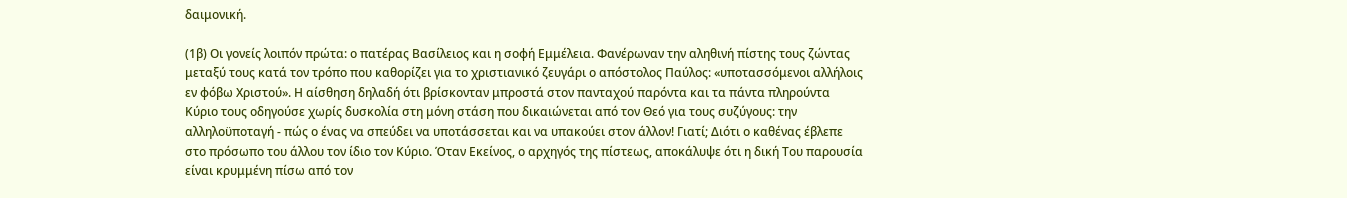δαιμονική.

(1β) Οι γονείς λοιπόν πρώτα: ο πατέρας Βασίλειος και η σοφή Εμμέλεια. Φανέρωναν την αληθινή πίστης τους ζώντας μεταξύ τους κατά τον τρόπο που καθορίζει για το χριστιανικό ζευγάρι ο απόστολος Παύλος: «υποτασσόμενοι αλλήλοις εν φόβω Χριστού». Η αίσθηση δηλαδή ότι βρίσκονταν μπροστά στον πανταχού παρόντα και τα πάντα πληρούντα Κύριο τους οδηγούσε χωρίς δυσκολία στη μόνη στάση που δικαιώνεται από τον Θεό για τους συζύγους: την αλληλοϋποταγή - πώς ο ένας να σπεύδει να υποτάσσεται και να υπακούει στον άλλον! Γιατί; Διότι ο καθένας έβλεπε στο πρόσωπο του άλλου τον ίδιο τον Κύριο. Όταν Εκείνος, ο αρχηγός της πίστεως, αποκάλυψε ότι η δική Του παρουσία είναι κρυμμένη πίσω από τον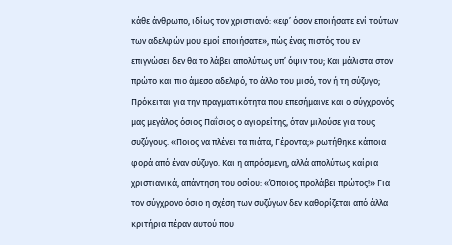κάθε άνθρωπο, ιδίως τον χριστιανό: «εφ’ όσον εποιήσατε ενί τούτων των αδελφών μου εμοί εποιήσατε», πώς ένας πιστός του εν επιγνώσει δεν θα το λάβει απολύτως υπ’ όψιν του; Και μάλιστα στον πρώτο και πιο άμεσο αδελφό, το άλλο του μισό, τον ή τη σύζυγο; Πρόκειται για την πραγματικότητα που επεσήμαινε και ο σύγχρονός μας μεγάλος όσιος Παΐσιος ο αγιορείτης, όταν μιλούσε για τους συζύγους. «Ποιος να πλένει τα πιάτα, Γέροντα;» ρωτήθηκε κάποια φορά από έναν σύζυγο. Και η απρόσμενη, αλλά απολύτως καίρια χριστιανικά, απάντηση του οσίου: «Όποιος προλάβει πρώτος!» Για τον σύγχρονο όσιο η σχέση των συζύγων δεν καθορίζεται από άλλα κριτήρια πέραν αυτού που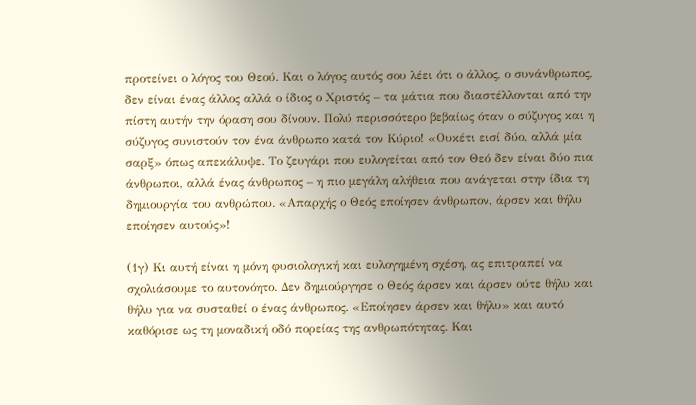προτείνει ο λόγος του Θεού. Και ο λόγος αυτός σου λέει ότι ο άλλος, ο συνάνθρωπος, δεν είναι ένας άλλος αλλά ο ίδιος ο Χριστός – τα μάτια που διαστέλλονται από την πίστη αυτήν την όραση σου δίνουν. Πολύ περισσότερο βεβαίως όταν ο σύζυγος και η σύζυγος συνιστούν τον ένα άνθρωπο κατά τον Κύριο! «Ουκέτι εισί δύο, αλλά μία σαρξ» όπως απεκάλυψε. Το ζευγάρι που ευλογείται από τον Θεό δεν είναι δύο πια άνθρωποι, αλλά ένας άνθρωπος – η πιο μεγάλη αλήθεια που ανάγεται στην ίδια τη δημιουργία του ανθρώπου. «Απαρχής ο Θεός εποίησεν άνθρωπον, άρσεν και θήλυ εποίησεν αυτούς»!

(1γ) Κι αυτή είναι η μόνη φυσιολογική και ευλογημένη σχέση, ας επιτραπεί να σχολιάσουμε το αυτονόητο. Δεν δημιούργησε ο Θεός άρσεν και άρσεν ούτε θήλυ και θήλυ για να συσταθεί ο ένας άνθρωπος. «Εποίησεν άρσεν και θήλυ» και αυτό καθόρισε ως τη μοναδική οδό πορείας της ανθρωπότητας. Και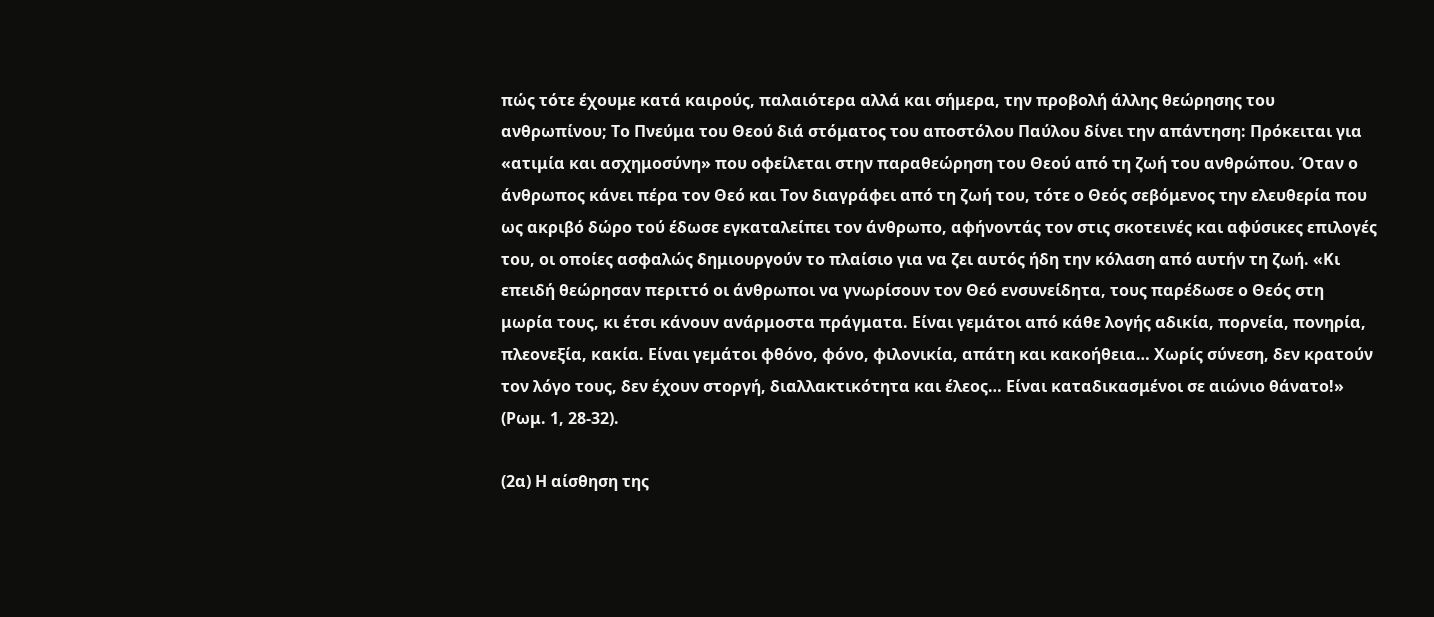πώς τότε έχουμε κατά καιρούς, παλαιότερα αλλά και σήμερα, την προβολή άλλης θεώρησης του ανθρωπίνου; Το Πνεύμα του Θεού διά στόματος του αποστόλου Παύλου δίνει την απάντηση: Πρόκειται για «ατιμία και ασχημοσύνη» που οφείλεται στην παραθεώρηση του Θεού από τη ζωή του ανθρώπου. Όταν ο άνθρωπος κάνει πέρα τον Θεό και Τον διαγράφει από τη ζωή του, τότε ο Θεός σεβόμενος την ελευθερία που ως ακριβό δώρο τού έδωσε εγκαταλείπει τον άνθρωπο, αφήνοντάς τον στις σκοτεινές και αφύσικες επιλογές του, οι οποίες ασφαλώς δημιουργούν το πλαίσιο για να ζει αυτός ήδη την κόλαση από αυτήν τη ζωή. «Κι επειδή θεώρησαν περιττό οι άνθρωποι να γνωρίσουν τον Θεό ενσυνείδητα, τους παρέδωσε ο Θεός στη μωρία τους, κι έτσι κάνουν ανάρμοστα πράγματα. Είναι γεμάτοι από κάθε λογής αδικία, πορνεία, πονηρία, πλεονεξία, κακία. Είναι γεμάτοι φθόνο, φόνο, φιλονικία, απάτη και κακοήθεια… Χωρίς σύνεση, δεν κρατούν τον λόγο τους, δεν έχουν στοργή, διαλλακτικότητα και έλεος… Είναι καταδικασμένοι σε αιώνιο θάνατο!» (Ρωμ. 1, 28-32).

(2α) Η αίσθηση της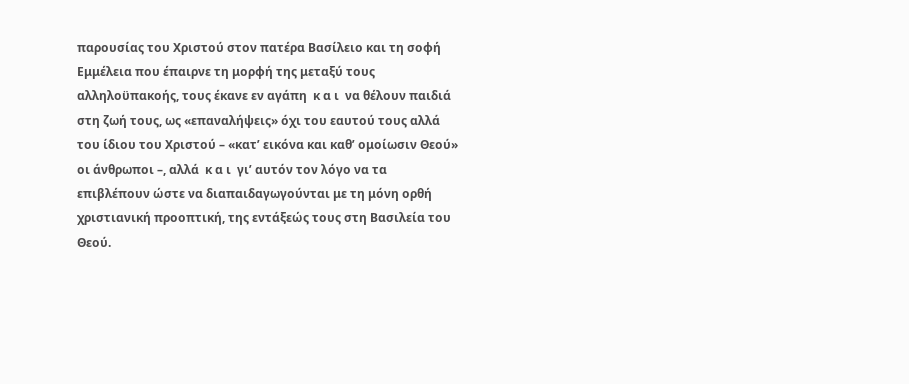παρουσίας του Χριστού στον πατέρα Βασίλειο και τη σοφή Εμμέλεια που έπαιρνε τη μορφή της μεταξύ τους αλληλοϋπακοής, τους έκανε εν αγάπη  κ α ι  να θέλουν παιδιά στη ζωή τους, ως «επαναλήψεις» όχι του εαυτού τους αλλά του ίδιου του Χριστού – «κατ’ εικόνα και καθ’ ομοίωσιν Θεού» οι άνθρωποι –, αλλά  κ α ι  γι’ αυτόν τον λόγο να τα επιβλέπουν ώστε να διαπαιδαγωγούνται με τη μόνη ορθή χριστιανική προοπτική, της εντάξεώς τους στη Βασιλεία του Θεού.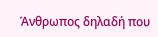Άνθρωπος δηλαδή που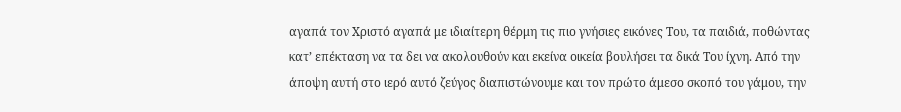αγαπά τον Χριστό αγαπά με ιδιαίτερη θέρμη τις πιο γνήσιες εικόνες Του, τα παιδιά, ποθώντας κατ’ επέκταση να τα δει να ακολουθούν και εκείνα οικεία βουλήσει τα δικά Του ίχνη. Από την άποψη αυτή στο ιερό αυτό ζεύγος διαπιστώνουμε και τον πρώτο άμεσο σκοπό του γάμου, την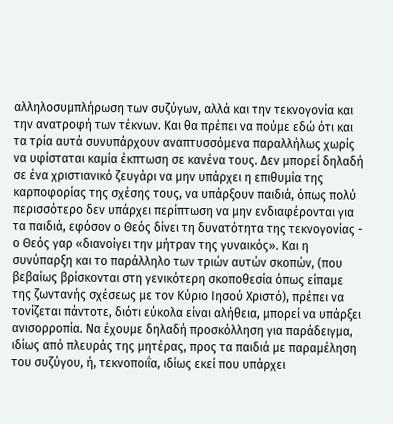αλληλοσυμπλήρωση των συζύγων, αλλά και την τεκνογονία και την ανατροφή των τέκνων. Και θα πρέπει να πούμε εδώ ότι και τα τρία αυτά συνυπάρχουν αναπτυσσόμενα παραλλήλως χωρίς να υφίσταται καμία έκπτωση σε κανένα τους. Δεν μπορεί δηλαδή σε ένα χριστιανικό ζευγάρι να μην υπάρχει η επιθυμία της καρποφορίας της σχέσης τους, να υπάρξουν παιδιά, όπως πολύ περισσότερο δεν υπάρχει περίπτωση να μην ενδιαφέρονται για τα παιδιά, εφόσον ο Θεός δίνει τη δυνατότητα της τεκνογονίας -  ο Θεός γαρ «διανοίγει την μήτραν της γυναικός». Και η συνύπαρξη και το παράλληλο των τριών αυτών σκοπών, (που βεβαίως βρίσκονται στη γενικότερη σκοποθεσία όπως είπαμε της ζωντανής σχέσεως με τον Κύριο Ιησού Χριστό), πρέπει να τονίζεται πάντοτε, διότι εύκολα είναι αλήθεια, μπορεί να υπάρξει ανισορροπία. Να έχουμε δηλαδή προσκόλληση για παράδειγμα, ιδίως από πλευράς της μητέρας, προς τα παιδιά με παραμέληση του συζύγου, ή, τεκνοποιΐα, ιδίως εκεί που υπάρχει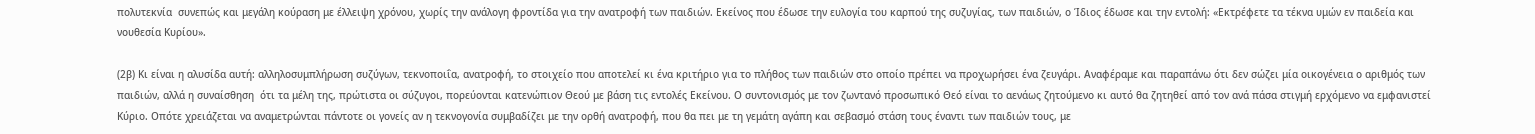πολυτεκνία  συνεπώς και μεγάλη κούραση με έλλειψη χρόνου, χωρίς την ανάλογη φροντίδα για την ανατροφή των παιδιών. Εκείνος που έδωσε την ευλογία του καρπού της συζυγίας, των παιδιών, ο Ίδιος έδωσε και την εντολή: «Εκτρέφετε τα τέκνα υμών εν παιδεία και νουθεσία Κυρίου».

(2β) Κι είναι η αλυσίδα αυτή: αλληλοσυμπλήρωση συζύγων, τεκνοποιΐα, ανατροφή, το στοιχείο που αποτελεί κι ένα κριτήριο για το πλήθος των παιδιών στο οποίο πρέπει να προχωρήσει ένα ζευγάρι. Αναφέραμε και παραπάνω ότι δεν σώζει μία οικογένεια ο αριθμός των παιδιών, αλλά η συναίσθηση  ότι τα μέλη της, πρώτιστα οι σύζυγοι, πορεύονται κατενώπιον Θεού με βάση τις εντολές Εκείνου. Ο συντονισμός με τον ζωντανό προσωπικό Θεό είναι το αενάως ζητούμενο κι αυτό θα ζητηθεί από τον ανά πάσα στιγμή ερχόμενο να εμφανιστεί Κύριο. Οπότε χρειάζεται να αναμετρώνται πάντοτε οι γονείς αν η τεκνογονία συμβαδίζει με την ορθή ανατροφή, που θα πει με τη γεμάτη αγάπη και σεβασμό στάση τους έναντι των παιδιών τους, με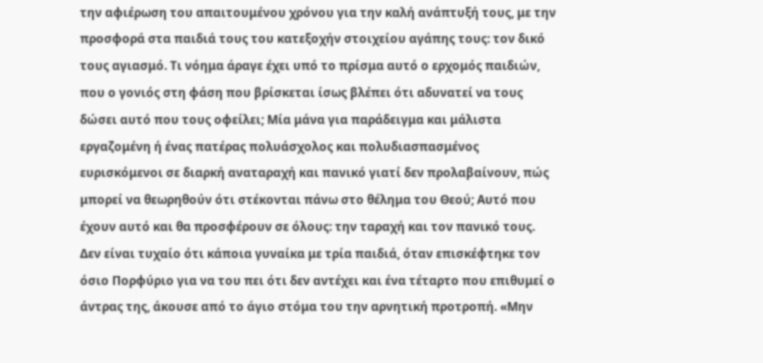την αφιέρωση του απαιτουμένου χρόνου για την καλή ανάπτυξή τους, με την προσφορά στα παιδιά τους του κατεξοχήν στοιχείου αγάπης τους: τον δικό τους αγιασμό. Τι νόημα άραγε έχει υπό το πρίσμα αυτό ο ερχομός παιδιών, που ο γονιός στη φάση που βρίσκεται ίσως βλέπει ότι αδυνατεί να τους δώσει αυτό που τους οφείλει; Μία μάνα για παράδειγμα και μάλιστα εργαζομένη ή ένας πατέρας πολυάσχολος και πολυδιασπασμένος ευρισκόμενοι σε διαρκή αναταραχή και πανικό γιατί δεν προλαβαίνουν, πώς μπορεί να θεωρηθούν ότι στέκονται πάνω στο θέλημα του Θεού; Αυτό που έχουν αυτό και θα προσφέρουν σε όλους: την ταραχή και τον πανικό τους. Δεν είναι τυχαίο ότι κάποια γυναίκα με τρία παιδιά, όταν επισκέφτηκε τον όσιο Πορφύριο για να του πει ότι δεν αντέχει και ένα τέταρτο που επιθυμεί ο άντρας της, άκουσε από το άγιο στόμα του την αρνητική προτροπή. «Μην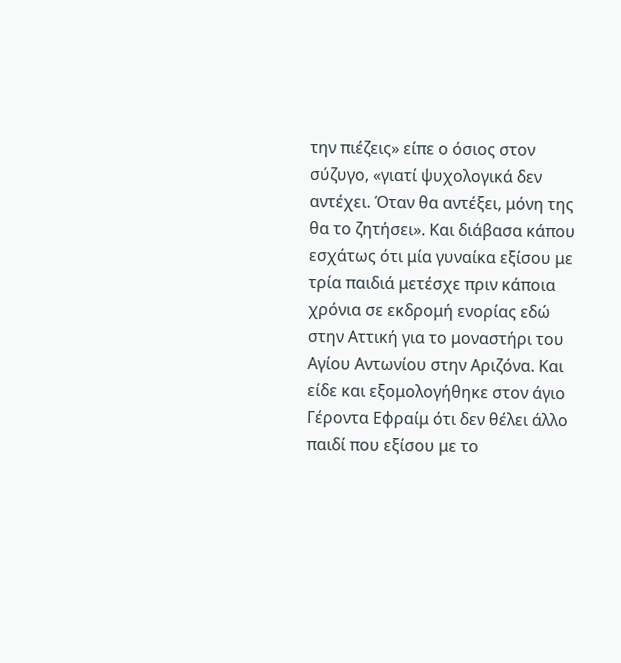την πιέζεις» είπε ο όσιος στον σύζυγο, «γιατί ψυχολογικά δεν αντέχει. Όταν θα αντέξει, μόνη της θα το ζητήσει». Και διάβασα κάπου εσχάτως ότι μία γυναίκα εξίσου με τρία παιδιά μετέσχε πριν κάποια χρόνια σε εκδρομή ενορίας εδώ στην Αττική για το μοναστήρι του Αγίου Αντωνίου στην Αριζόνα. Και είδε και εξομολογήθηκε στον άγιο Γέροντα Εφραίμ ότι δεν θέλει άλλο παιδί που εξίσου με το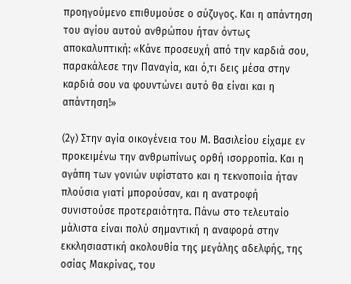προηγούμενο επιθυμούσε ο σύζυγος. Και η απάντηση του αγίου αυτού ανθρώπου ήταν όντως αποκαλυπτική: «Κάνε προσευχή από την καρδιά σου, παρακάλεσε την Παναγία, και ό,τι δεις μέσα στην καρδιά σου να φουντώνει αυτό θα είναι και η απάντηση!»

(2γ) Στην αγία οικογένεια του Μ. Βασιλείου είχαμε εν προκειμένω την ανθρωπίνως ορθή ισορροπία. Και η αγάπη των γονιών υφίστατο και η τεκνοποιία ήταν πλούσια γιατί μπορούσαν, και η ανατροφή συνιστούσε προτεραιότητα. Πάνω στο τελευταίο μάλιστα είναι πολύ σημαντική η αναφορά στην εκκλησιαστική ακολουθία της μεγάλης αδελφής, της οσίας Μακρίνας, του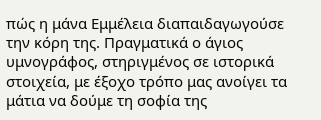πώς η μάνα Εμμέλεια διαπαιδαγωγούσε την κόρη της. Πραγματικά ο άγιος υμνογράφος, στηριγμένος σε ιστορικά στοιχεία, με έξοχο τρόπο μας ανοίγει τα μάτια να δούμε τη σοφία της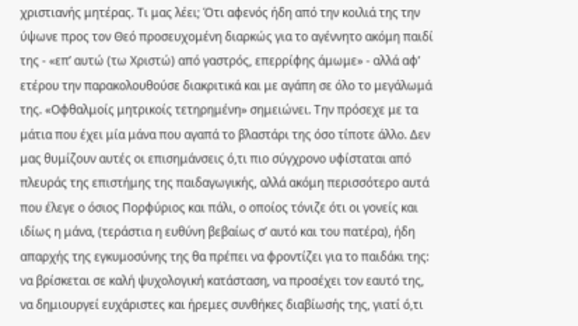χριστιανής μητέρας. Τι μας λέει; Ότι αφενός ήδη από την κοιλιά της την ύψωνε προς τον Θεό προσευχομένη διαρκώς για το αγέννητο ακόμη παιδί της - «επ’ αυτώ (τω Χριστώ) από γαστρός, επερρίφης άμωμε» - αλλά αφ’ ετέρου την παρακολουθούσε διακριτικά και με αγάπη σε όλο το μεγάλωμά της. «Οφθαλμοίς μητρικοίς τετηρημένη» σημειώνει. Την πρόσεχε με τα μάτια που έχει μία μάνα που αγαπά το βλαστάρι της όσο τίποτε άλλο. Δεν μας θυμίζουν αυτές οι επισημάνσεις ό,τι πιο σύγχρονο υφίσταται από πλευράς της επιστήμης της παιδαγωγικής, αλλά ακόμη περισσότερο αυτά που έλεγε ο όσιος Πορφύριος και πάλι, ο οποίος τόνιζε ότι οι γονείς και ιδίως η μάνα, (τεράστια η ευθύνη βεβαίως σ’ αυτό και του πατέρα), ήδη απαρχής της εγκυμοσύνης της θα πρέπει να φροντίζει για το παιδάκι της: να βρίσκεται σε καλή ψυχολογική κατάσταση, να προσέχει τον εαυτό της, να δημιουργεί ευχάριστες και ήρεμες συνθήκες διαβίωσής της, γιατί ό,τι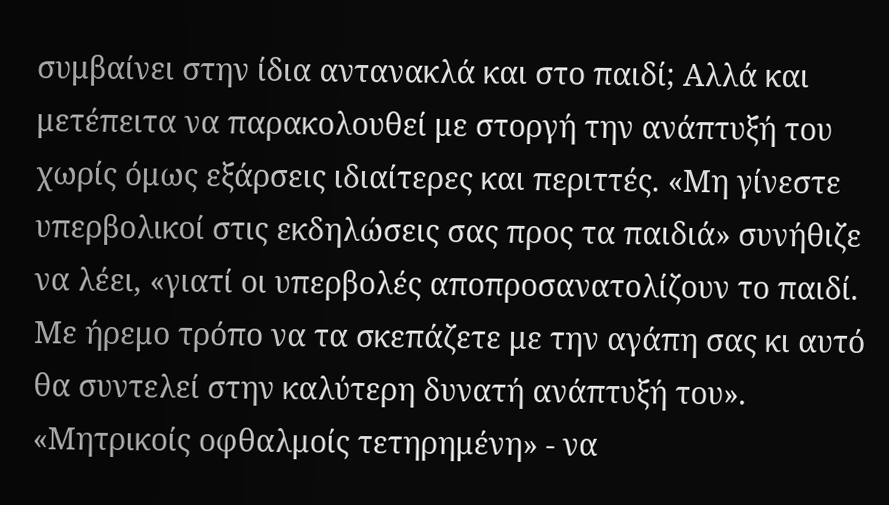συμβαίνει στην ίδια αντανακλά και στο παιδί; Αλλά και μετέπειτα να παρακολουθεί με στοργή την ανάπτυξή του χωρίς όμως εξάρσεις ιδιαίτερες και περιττές. «Μη γίνεστε υπερβολικοί στις εκδηλώσεις σας προς τα παιδιά» συνήθιζε να λέει, «γιατί οι υπερβολές αποπροσανατολίζουν το παιδί. Με ήρεμο τρόπο να τα σκεπάζετε με την αγάπη σας κι αυτό θα συντελεί στην καλύτερη δυνατή ανάπτυξή του». «Μητρικοίς οφθαλμοίς τετηρημένη» - να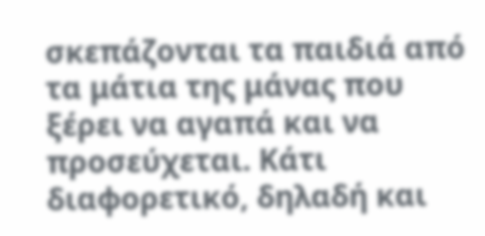σκεπάζονται τα παιδιά από τα μάτια της μάνας που ξέρει να αγαπά και να προσεύχεται. Κάτι διαφορετικό, δηλαδή και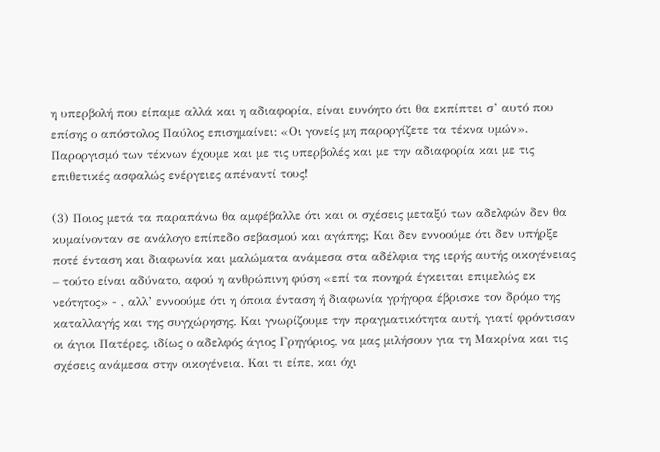η υπερβολή που είπαμε αλλά και η αδιαφορία, είναι ευνόητο ότι θα εκπίπτει σ’ αυτό που επίσης ο απόστολος Παύλος επισημαίνει: «Οι γονείς μη παροργίζετε τα τέκνα υμών». Παροργισμό των τέκνων έχουμε και με τις υπερβολές και με την αδιαφορία και με τις επιθετικές ασφαλώς ενέργειες απέναντί τους!

(3) Ποιος μετά τα παραπάνω θα αμφέβαλλε ότι και οι σχέσεις μεταξύ των αδελφών δεν θα κυμαίνονταν σε ανάλογο επίπεδο σεβασμού και αγάπης; Και δεν εννοούμε ότι δεν υπήρξε ποτέ ένταση και διαφωνία και μαλώματα ανάμεσα στα αδέλφια της ιερής αυτής οικογένειας – τούτο είναι αδύνατο, αφού η ανθρώπινη φύση «επί τα πονηρά έγκειται επιμελώς εκ νεότητος» - , αλλ’ εννοούμε ότι η όποια ένταση ή διαφωνία γρήγορα έβρισκε τον δρόμο της καταλλαγής και της συγχώρησης. Και γνωρίζουμε την πραγματικότητα αυτή, γιατί φρόντισαν οι άγιοι Πατέρες, ιδίως ο αδελφός άγιος Γρηγόριος, να μας μιλήσουν για τη Μακρίνα και τις σχέσεις ανάμεσα στην οικογένεια. Και τι είπε, και όχι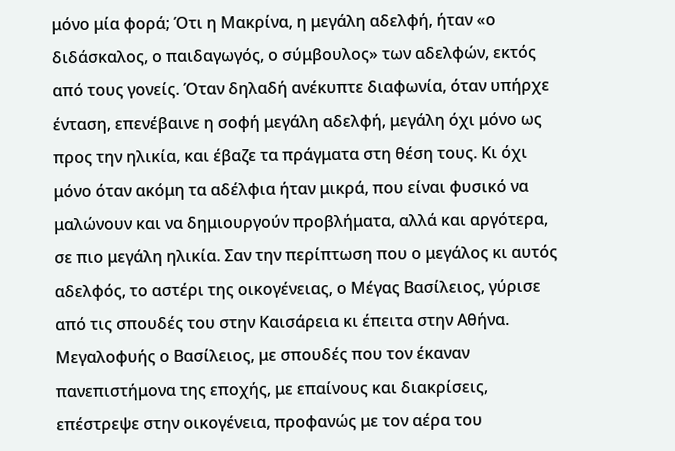μόνο μία φορά; Ότι η Μακρίνα, η μεγάλη αδελφή, ήταν «ο διδάσκαλος, ο παιδαγωγός, ο σύμβουλος» των αδελφών, εκτός από τους γονείς. Όταν δηλαδή ανέκυπτε διαφωνία, όταν υπήρχε ένταση, επενέβαινε η σοφή μεγάλη αδελφή, μεγάλη όχι μόνο ως προς την ηλικία, και έβαζε τα πράγματα στη θέση τους. Κι όχι μόνο όταν ακόμη τα αδέλφια ήταν μικρά, που είναι φυσικό να μαλώνουν και να δημιουργούν προβλήματα, αλλά και αργότερα, σε πιο μεγάλη ηλικία. Σαν την περίπτωση που ο μεγάλος κι αυτός αδελφός, το αστέρι της οικογένειας, ο Μέγας Βασίλειος, γύρισε από τις σπουδές του στην Καισάρεια κι έπειτα στην Αθήνα. Μεγαλοφυής ο Βασίλειος, με σπουδές που τον έκαναν πανεπιστήμονα της εποχής, με επαίνους και διακρίσεις, επέστρεψε στην οικογένεια, προφανώς με τον αέρα του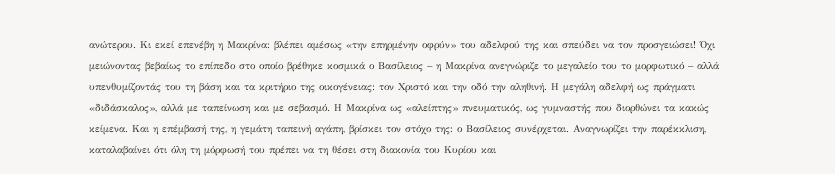ανώτερου. Κι εκεί επενέβη η Μακρίνα: βλέπει αμέσως «την επηρμένην οφρύν» του αδελφού της και σπεύδει να τον προσγειώσει! Όχι μειώνοντας βεβαίως το επίπεδο στο οποίο βρέθηκε κοσμικά ο Βασίλειος – η Μακρίνα ανεγνώριζε το μεγαλείο του το μορφωτικό – αλλά υπενθυμίζοντάς του τη βάση και τα κριτήριο της οικογένειας: τον Χριστό και την οδό την αληθινή. Η μεγάλη αδελφή ως πράγματι «διδάσκαλος», αλλά με ταπείνωση και με σεβασμό. Η Μακρίνα ως «αλείπτης» πνευματικός, ως γυμναστής που διορθώνει τα κακώς κείμενα. Και η επέμβασή της, η γεμάτη ταπεινή αγάπη, βρίσκει τον στόχο της: ο Βασίλειος συνέρχεται. Αναγνωρίζει την παρέκκλιση, καταλαβαίνει ότι όλη τη μόρφωσή του πρέπει να τη θέσει στη διακονία του Κυρίου και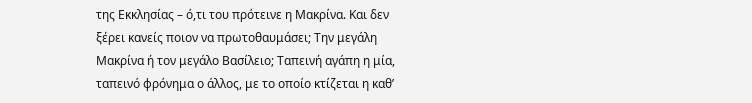της Εκκλησίας – ό,τι του πρότεινε η Μακρίνα. Και δεν ξέρει κανείς ποιον να πρωτοθαυμάσει; Την μεγάλη Μακρίνα ή τον μεγάλο Βασίλειο; Ταπεινή αγάπη η μία, ταπεινό φρόνημα ο άλλος, με το οποίο κτίζεται η καθ’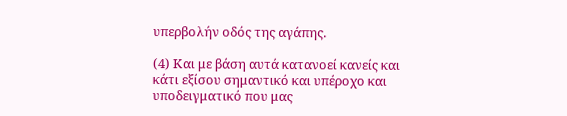υπερβολήν οδός της αγάπης.

(4) Και με βάση αυτά κατανοεί κανείς και κάτι εξίσου σημαντικό και υπέροχο και υποδειγματικό που μας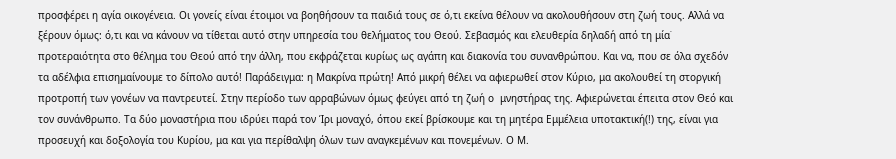προσφέρει η αγία οικογένεια. Οι γονείς είναι έτοιμοι να βοηθήσουν τα παιδιά τους σε ό,τι εκείνα θέλουν να ακολουθήσουν στη ζωή τους. Αλλά να ξέρουν όμως: ό,τι και να κάνουν να τίθεται αυτό στην υπηρεσία του θελήματος του Θεού. Σεβασμός και ελευθερία δηλαδή από τη μία˙ προτεραιότητα στο θέλημα του Θεού από την άλλη, που εκφράζεται κυρίως ως αγάπη και διακονία του συνανθρώπου. Και να, που σε όλα σχεδόν τα αδέλφια επισημαίνουμε το δίπολο αυτό! Παράδειγμα: η Μακρίνα πρώτη! Από μικρή θέλει να αφιερωθεί στον Κύριο, μα ακολουθεί τη στοργική προτροπή των γονέων να παντρευτεί. Στην περίοδο των αρραβώνων όμως φεύγει από τη ζωή ο  μνηστήρας της. Αφιερώνεται έπειτα στον Θεό και τον συνάνθρωπο. Τα δύο μοναστήρια που ιδρύει παρά τον Ίρι μοναχό, όπου εκεί βρίσκουμε και τη μητέρα Εμμέλεια υποτακτική(!) της, είναι για προσευχή και δοξολογία του Κυρίου, μα και για περίθαλψη όλων των αναγκεμένων και πονεμένων. Ο Μ.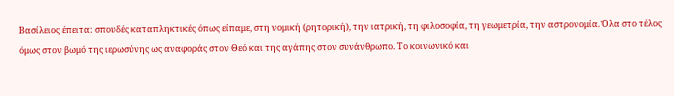Βασίλειος έπειτα: σπουδές καταπληκτικές όπως είπαμε, στη νομική (ρητορική), την ιατρική, τη φιλοσοφία, τη γεωμετρία, την αστρονομία. Όλα στο τέλος όμως στον βωμό της ιερωσύνης ως αναφοράς στον Θεό και της αγάπης στον συνάνθρωπο. Το κοινωνικό και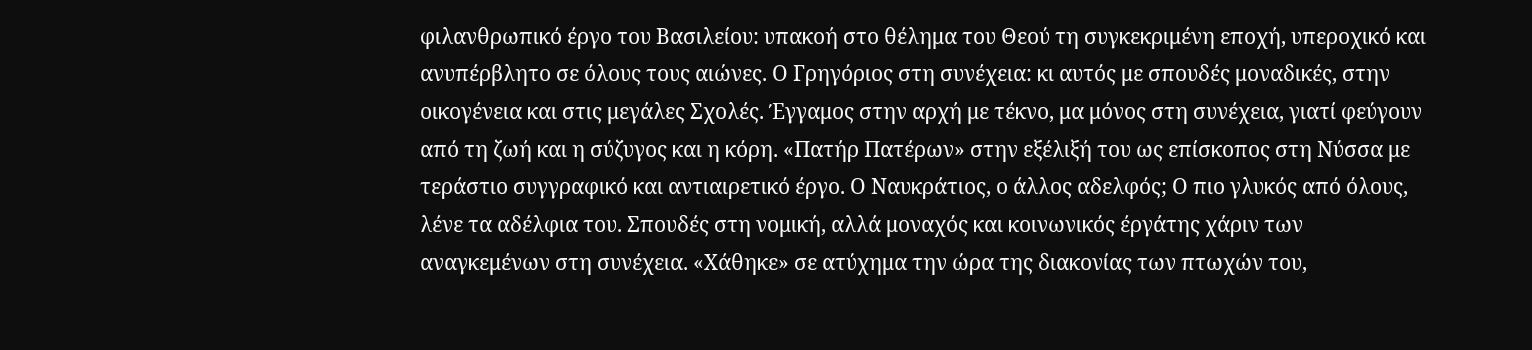φιλανθρωπικό έργο του Βασιλείου: υπακοή στο θέλημα του Θεού τη συγκεκριμένη εποχή, υπεροχικό και ανυπέρβλητο σε όλους τους αιώνες. Ο Γρηγόριος στη συνέχεια: κι αυτός με σπουδές μοναδικές, στην οικογένεια και στις μεγάλες Σχολές. Έγγαμος στην αρχή με τέκνο, μα μόνος στη συνέχεια, γιατί φεύγουν από τη ζωή και η σύζυγος και η κόρη. «Πατήρ Πατέρων» στην εξέλιξή του ως επίσκοπος στη Νύσσα με τεράστιο συγγραφικό και αντιαιρετικό έργο. Ο Ναυκράτιος, ο άλλος αδελφός; Ο πιο γλυκός από όλους, λένε τα αδέλφια του. Σπουδές στη νομική, αλλά μοναχός και κοινωνικός έργάτης χάριν των αναγκεμένων στη συνέχεια. «Χάθηκε» σε ατύχημα την ώρα της διακονίας των πτωχών του,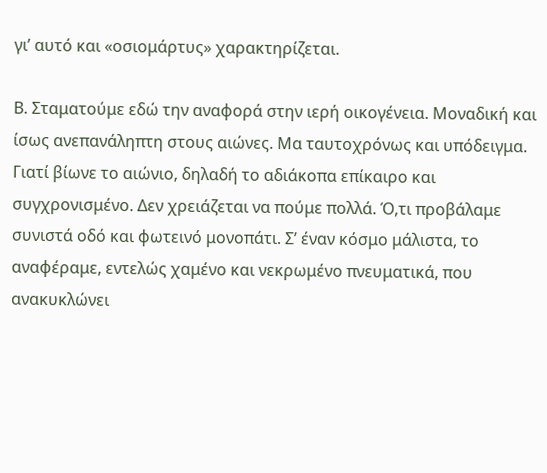γι’ αυτό και «οσιομάρτυς» χαρακτηρίζεται.

Β. Σταματούμε εδώ την αναφορά στην ιερή οικογένεια. Μοναδική και ίσως ανεπανάληπτη στους αιώνες. Μα ταυτοχρόνως και υπόδειγμα. Γιατί βίωνε το αιώνιο, δηλαδή το αδιάκοπα επίκαιρο και συγχρονισμένο. Δεν χρειάζεται να πούμε πολλά. Ό,τι προβάλαμε συνιστά οδό και φωτεινό μονοπάτι. Σ’ έναν κόσμο μάλιστα, το αναφέραμε, εντελώς χαμένο και νεκρωμένο πνευματικά, που ανακυκλώνει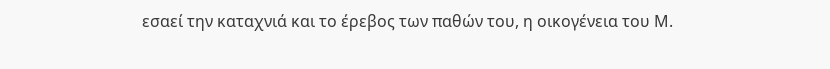εσαεί την καταχνιά και το έρεβος των παθών του, η οικογένεια του Μ.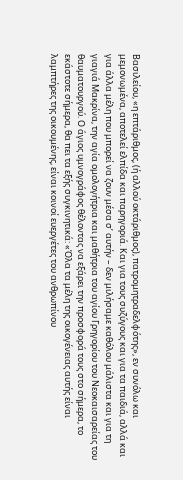Βασιλείου, «η επτάριθμος, (ή αλλού οκτάριθμος), πατρομητραδελφότης», εν συνόλω και μεμονωμένα, αποτελεί ελπίδα και παρηγοριά. Και για τους συζύγους και για τα παιδιά, αλλά και για άλλα μέλη που μπορεί να ζουν μέσα σ’ αυτήν – δεν μιλήσαμε καθόλου μάλιστα και για τη γιαγιά Μακρίνα, την αγία ομολογήτρια και μαθήτρια του αγίου Γρηγορίου του Νεοκαισαρείας του θαυματουργού. Ο άγιος υμνογράφος θέλοντας να εξάρει την προσφορά τους στο σήμερα, το εκάστοτε σήμερα, θα πει τα εξής συγκινητικά: «Όλα τα μέλη της οικογένειας αυτής είναι λαμπτήρες της οικουμένης, είναι κοινοί ευεργέτες του ανθρωπίνου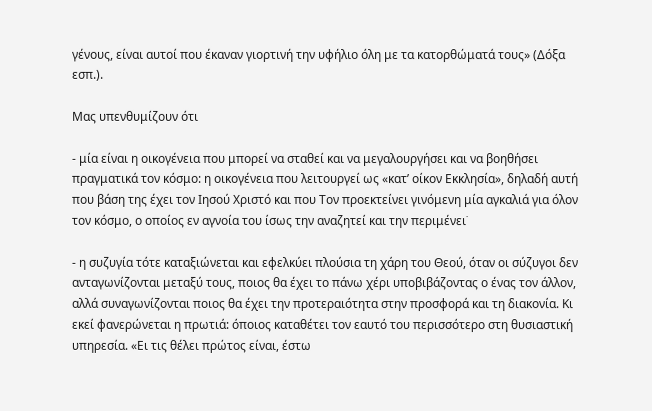γένους, είναι αυτοί που έκαναν γιορτινή την υφήλιο όλη με τα κατορθώματά τους» (Δόξα εσπ.).

Μας υπενθυμίζουν ότι

- μία είναι η οικογένεια που μπορεί να σταθεί και να μεγαλουργήσει και να βοηθήσει πραγματικά τον κόσμο: η οικογένεια που λειτουργεί ως «κατ’ οίκον Εκκλησία», δηλαδή αυτή που βάση της έχει τον Ιησού Χριστό και που Τον προεκτείνει γινόμενη μία αγκαλιά για όλον τον κόσμο, ο οποίος εν αγνοία του ίσως την αναζητεί και την περιμένει˙

- η συζυγία τότε καταξιώνεται και εφελκύει πλούσια τη χάρη του Θεού, όταν οι σύζυγοι δεν ανταγωνίζονται μεταξύ τους, ποιος θα έχει το πάνω χέρι υποβιβάζοντας ο ένας τον άλλον, αλλά συναγωνίζονται ποιος θα έχει την προτεραιότητα στην προσφορά και τη διακονία. Κι εκεί φανερώνεται η πρωτιά: όποιος καταθέτει τον εαυτό του περισσότερο στη θυσιαστική υπηρεσία. «Ει τις θέλει πρώτος είναι, έστω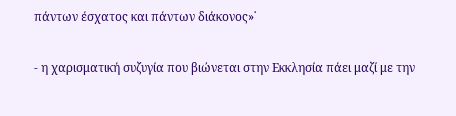πάντων έσχατος και πάντων διάκονος»˙

- η χαρισματική συζυγία που βιώνεται στην Εκκλησία πάει μαζί με την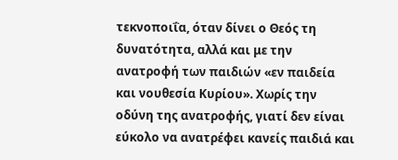τεκνοποιΐα, όταν δίνει ο Θεός τη δυνατότητα, αλλά και με την ανατροφή των παιδιών «εν παιδεία και νουθεσία Κυρίου». Χωρίς την οδύνη της ανατροφής, γιατί δεν είναι εύκολο να ανατρέφει κανείς παιδιά και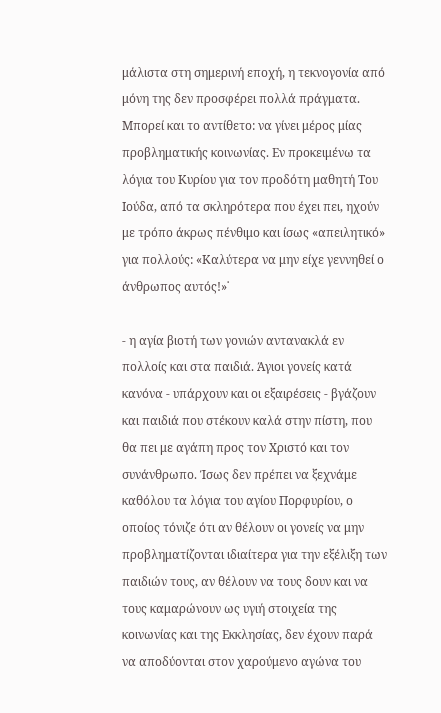μάλιστα στη σημερινή εποχή, η τεκνογονία από μόνη της δεν προσφέρει πολλά πράγματα. Μπορεί και το αντίθετο: να γίνει μέρος μίας προβληματικής κοινωνίας. Εν προκειμένω τα λόγια του Κυρίου για τον προδότη μαθητή Του Ιούδα, από τα σκληρότερα που έχει πει, ηχούν με τρόπο άκρως πένθιμο και ίσως «απειλητικό» για πολλούς: «Καλύτερα να μην είχε γεννηθεί ο άνθρωπος αυτός!»˙

- η αγία βιοτή των γονιών αντανακλά εν πολλοίς και στα παιδιά. Άγιοι γονείς κατά κανόνα - υπάρχουν και οι εξαιρέσεις - βγάζουν και παιδιά που στέκουν καλά στην πίστη, που θα πει με αγάπη προς τον Χριστό και τον συνάνθρωπο. Ίσως δεν πρέπει να ξεχνάμε καθόλου τα λόγια του αγίου Πορφυρίου, ο οποίος τόνιζε ότι αν θέλουν οι γονείς να μην προβληματίζονται ιδιαίτερα για την εξέλιξη των παιδιών τους, αν θέλουν να τους δουν και να τους καμαρώνουν ως υγιή στοιχεία της κοινωνίας και της Εκκλησίας, δεν έχουν παρά να αποδύονται στον χαρούμενο αγώνα του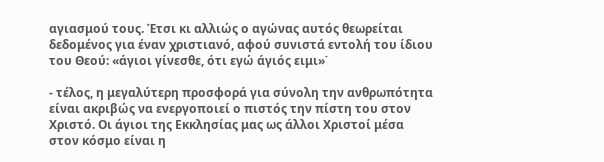αγιασμού τους. Έτσι κι αλλιώς ο αγώνας αυτός θεωρείται δεδομένος για έναν χριστιανό, αφού συνιστά εντολή του ίδιου του Θεού: «άγιοι γίνεσθε, ότι εγώ άγιός ειμι»˙

- τέλος, η μεγαλύτερη προσφορά για σύνολη την ανθρωπότητα είναι ακριβώς να ενεργοποιεί ο πιστός την πίστη του στον Χριστό. Οι άγιοι της Εκκλησίας μας ως άλλοι Χριστοί μέσα στον κόσμο είναι η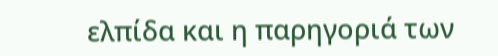ελπίδα και η παρηγοριά των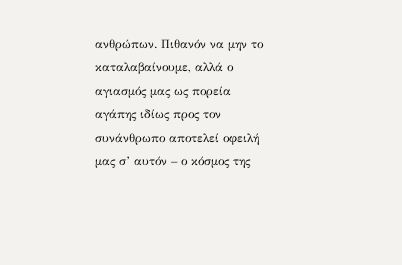ανθρώπων. Πιθανόν να μην το καταλαβαίνουμε, αλλά ο αγιασμός μας ως πορεία αγάπης ιδίως προς τον συνάνθρωπο αποτελεί οφειλή μας σ’ αυτόν – ο κόσμος της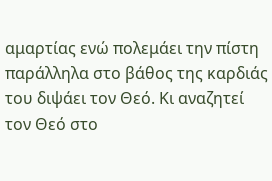αμαρτίας ενώ πολεμάει την πίστη παράλληλα στο βάθος της καρδιάς του διψάει τον Θεό. Κι αναζητεί τον Θεό στο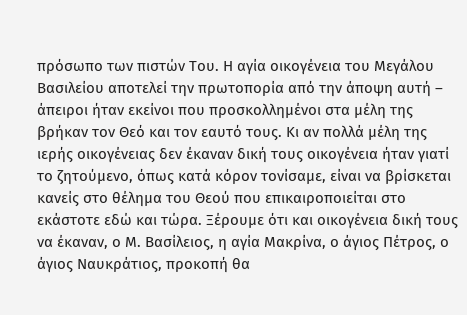πρόσωπο των πιστών Του. Η αγία οικογένεια του Μεγάλου Βασιλείου αποτελεί την πρωτοπορία από την άποψη αυτή – άπειροι ήταν εκείνοι που προσκολλημένοι στα μέλη της βρήκαν τον Θεό και τον εαυτό τους. Κι αν πολλά μέλη της ιερής οικογένειας δεν έκαναν δική τους οικογένεια ήταν γιατί το ζητούμενο, όπως κατά κόρον τονίσαμε, είναι να βρίσκεται κανείς στο θέλημα του Θεού που επικαιροποιείται στο εκάστοτε εδώ και τώρα. Ξέρουμε ότι και οικογένεια δική τους να έκαναν, ο Μ. Βασίλειος, η αγία Μακρίνα, ο άγιος Πέτρος, ο άγιος Ναυκράτιος, προκοπή θα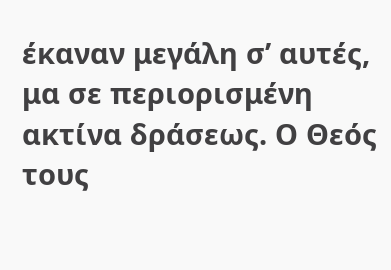έκαναν μεγάλη σ’ αυτές, μα σε περιορισμένη ακτίνα δράσεως. Ο Θεός τους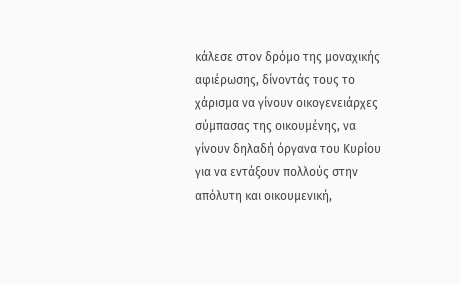κάλεσε στον δρόμο της μοναχικής αφιέρωσης, δίνοντάς τους το χάρισμα να γίνουν οικογενειάρχες σύμπασας της οικουμένης, να γίνουν δηλαδή όργανα του Κυρίου για να εντάξουν πολλούς στην απόλυτη και οικουμενική,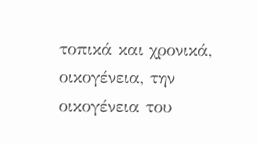τοπικά και χρονικά, οικογένεια, την οικογένεια του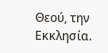Θεού, την Εκκλησία.